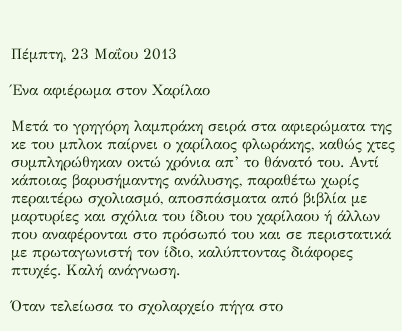Πέμπτη, 23 Μαΐου 2013

Ένα αφιέρωμα στον Χαρίλαο

Μετά το γρηγόρη λαμπράκη σειρά στα αφιερώματα της κε του μπλοκ παίρνει ο χαρίλαος φλωράκης, καθώς χτες συμπληρώθηκαν οκτώ χρόνια απ’ το θάνατό του. Αντί κάποιας βαρυσήμαντης ανάλυσης, παραθέτω χωρίς περαιτέρω σχολιασμό, αποσπάσματα από βιβλία με μαρτυρίες και σχόλια του ίδιου του χαρίλαου ή άλλων που αναφέρονται στο πρόσωπό του και σε περιστατικά με πρωταγωνιστή τον ίδιο, καλύπτοντας διάφορες πτυχές. Καλή ανάγνωση.

Όταν τελείωσα το σχολαρχείο πήγα στο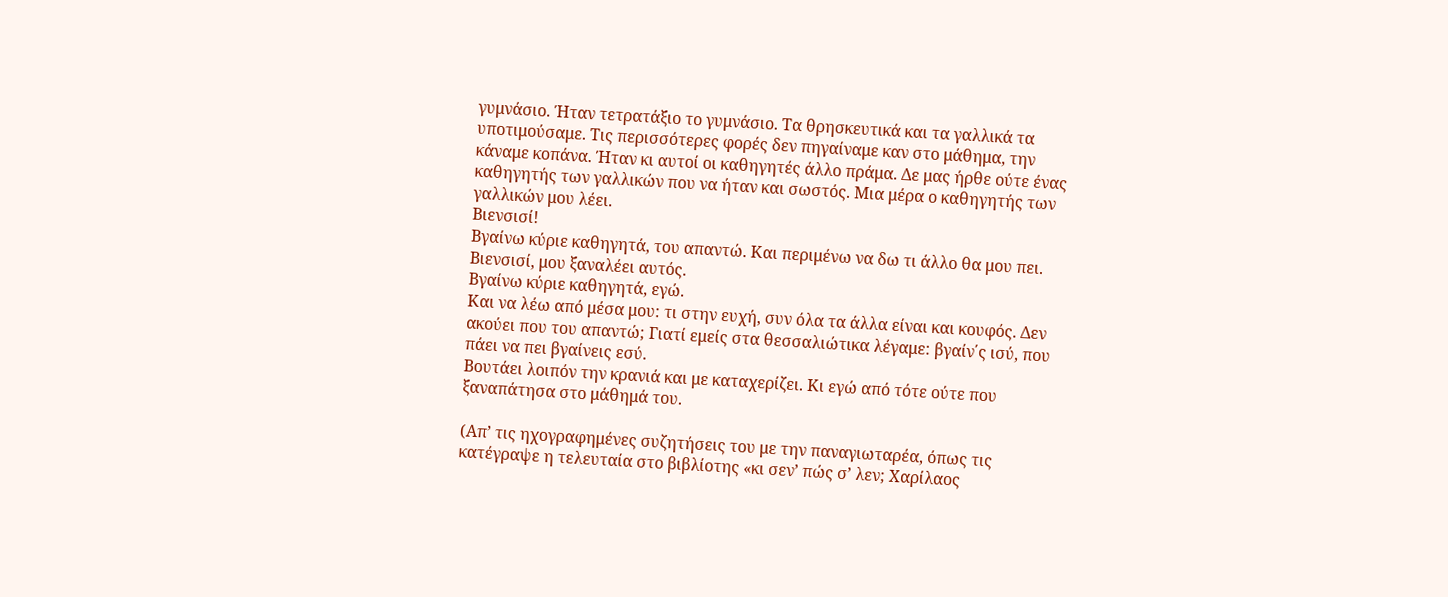γυμνάσιο. Ήταν τετρατάξιο το γυμνάσιο. Τα θρησκευτικά και τα γαλλικά τα υποτιμούσαμε. Τις περισσότερες φορές δεν πηγαίναμε καν στο μάθημα, την κάναμε κοπάνα. Ήταν κι αυτοί οι καθηγητές άλλο πράμα. Δε μας ήρθε ούτε ένας καθηγητής των γαλλικών που να ήταν και σωστός. Μια μέρα ο καθηγητής των γαλλικών μου λέει.
Βιενσισί!
Βγαίνω κύριε καθηγητά, του απαντώ. Και περιμένω να δω τι άλλο θα μου πει.
Βιενσισί, μου ξαναλέει αυτός.
Βγαίνω κύριε καθηγητά, εγώ.
Και να λέω από μέσα μου: τι στην ευχή, συν όλα τα άλλα είναι και κουφός. Δεν ακούει που του απαντώ; Γιατί εμείς στα θεσσαλιώτικα λέγαμε: βγαίν΄ς ισύ, που πάει να πει βγαίνεις εσύ.
Βουτάει λοιπόν την κρανιά και με καταχερίζει. Κι εγώ από τότε ούτε που ξαναπάτησα στο μάθημά του.

(Απ’ τις ηχογραφημένες συζητήσεις του με την παναγιωταρέα, όπως τις κατέγραψε η τελευταία στο βιβλίοτης «κι σεν’ πώς σ’ λεν; Χαρίλαος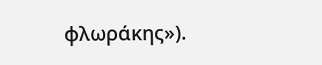φλωράκης»).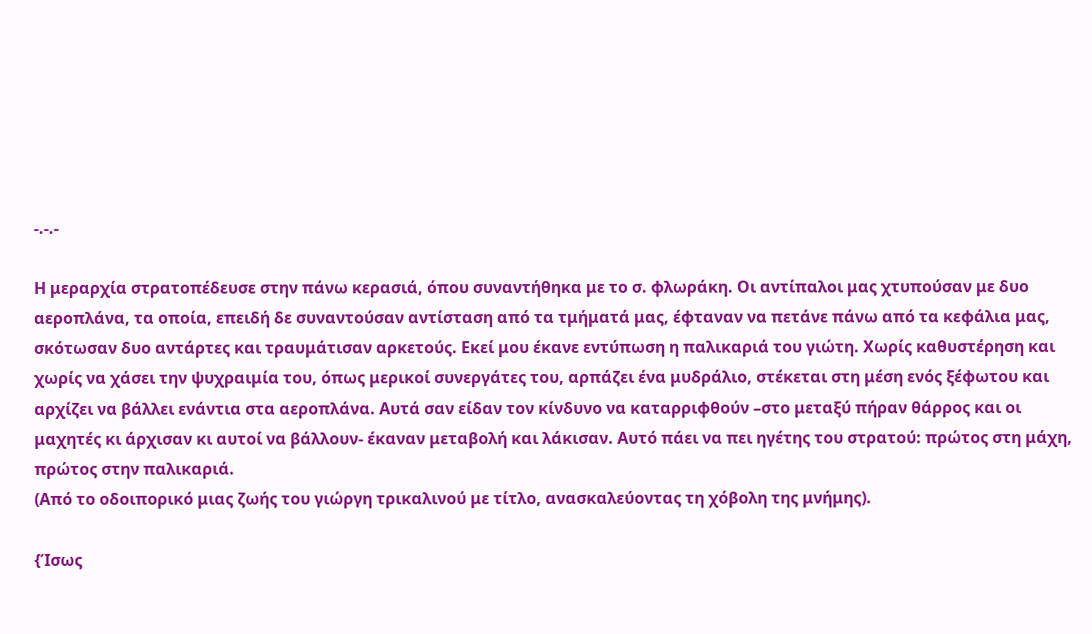-.-.-

Η μεραρχία στρατοπέδευσε στην πάνω κερασιά, όπου συναντήθηκα με το σ. φλωράκη. Οι αντίπαλοι μας χτυπούσαν με δυο αεροπλάνα, τα οποία, επειδή δε συναντούσαν αντίσταση από τα τμήματά μας, έφταναν να πετάνε πάνω από τα κεφάλια μας, σκότωσαν δυο αντάρτες και τραυμάτισαν αρκετούς. Εκεί μου έκανε εντύπωση η παλικαριά του γιώτη. Χωρίς καθυστέρηση και χωρίς να χάσει την ψυχραιμία του, όπως μερικοί συνεργάτες του, αρπάζει ένα μυδράλιο, στέκεται στη μέση ενός ξέφωτου και αρχίζει να βάλλει ενάντια στα αεροπλάνα. Αυτά σαν είδαν τον κίνδυνο να καταρριφθούν –στο μεταξύ πήραν θάρρος και οι μαχητές κι άρχισαν κι αυτοί να βάλλουν- έκαναν μεταβολή και λάκισαν. Αυτό πάει να πει ηγέτης του στρατού: πρώτος στη μάχη, πρώτος στην παλικαριά.
(Από το οδοιπορικό μιας ζωής του γιώργη τρικαλινού με τίτλο, ανασκαλεύοντας τη χόβολη της μνήμης).

{Ίσως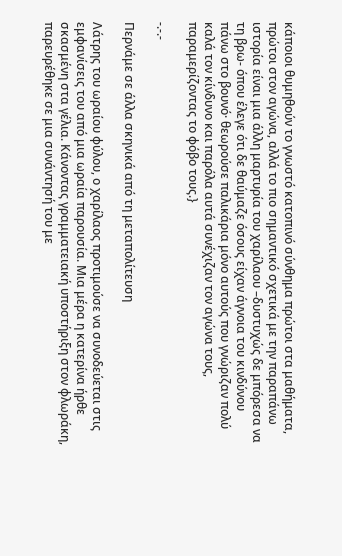κάποιοι θυμηθούν το γνωστό κατοπινό σύνθημα πρώτοι στα μαθήματα, πρώτοι στον αγώνα, αλλά το πιο σημαντικό σχετικά με την παραπάνω ιστορία είναι μια άλλη μαρτυρία του χαρίλαου –δυστυχώς δε μπόρεσα να τη βρω- όπου έλεγε ότι δε θαύμαζε όσους είχαν άγνοια του κινδύνου πάνω στο βουνό· θεωρούσε παλικάρια μόνο αυτούς που γνώριζαν πολύ καλά τον κίνδυνο και παρόλα αυτά συνέχιζαν τον αγώνα τους, παραμερίζοντας το φόβο τους.}

-.-.-

Περνάμε σε άλλα σκηνικά από τη μεταπολίτευση

Λάτρης του ωραίου φύλου, ο χαρίλαος προτιμούσε να συνοδεύεται στις εμφανίσεις του από μια ωραία παρουσία. Μια μέρα η κατερίνα ήρθε σκασμένη στα γέλια. Κάνοντας γραμματειακή υποστήριξη στον φλωράκη, παρευρέθηκε σε μια συνάντησή του με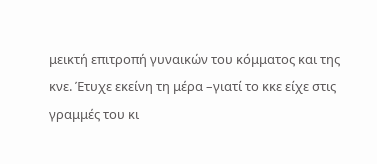μεικτή επιτροπή γυναικών του κόμματος και της κνε. Έτυχε εκείνη τη μέρα –γιατί το κκε είχε στις γραμμές του κι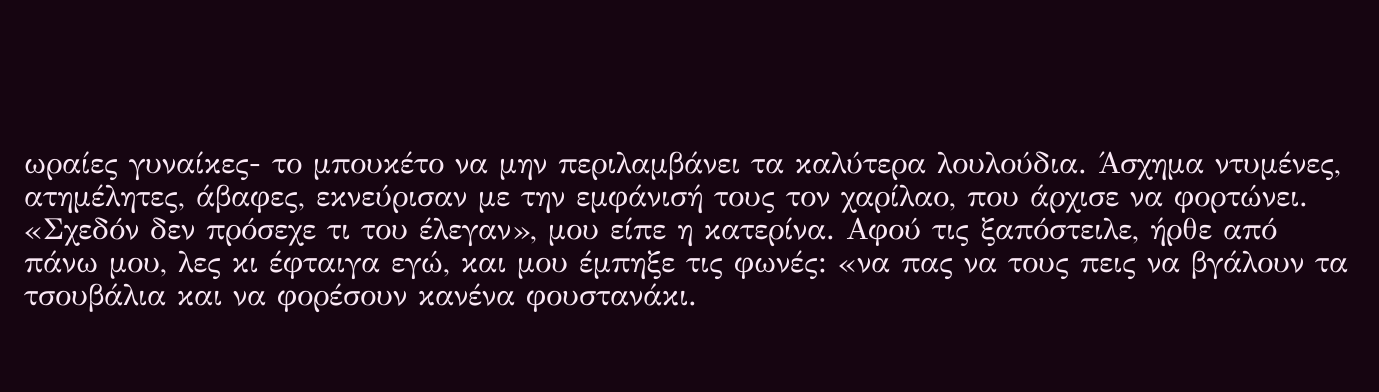ωραίες γυναίκες- το μπουκέτο να μην περιλαμβάνει τα καλύτερα λουλούδια. Άσχημα ντυμένες, ατημέλητες, άβαφες, εκνεύρισαν με την εμφάνισή τους τον χαρίλαο, που άρχισε να φορτώνει. «Σχεδόν δεν πρόσεχε τι του έλεγαν», μου είπε η κατερίνα. Αφού τις ξαπόστειλε, ήρθε από πάνω μου, λες κι έφταιγα εγώ, και μου έμπηξε τις φωνές: «να πας να τους πεις να βγάλουν τα τσουβάλια και να φορέσουν κανένα φουστανάκι.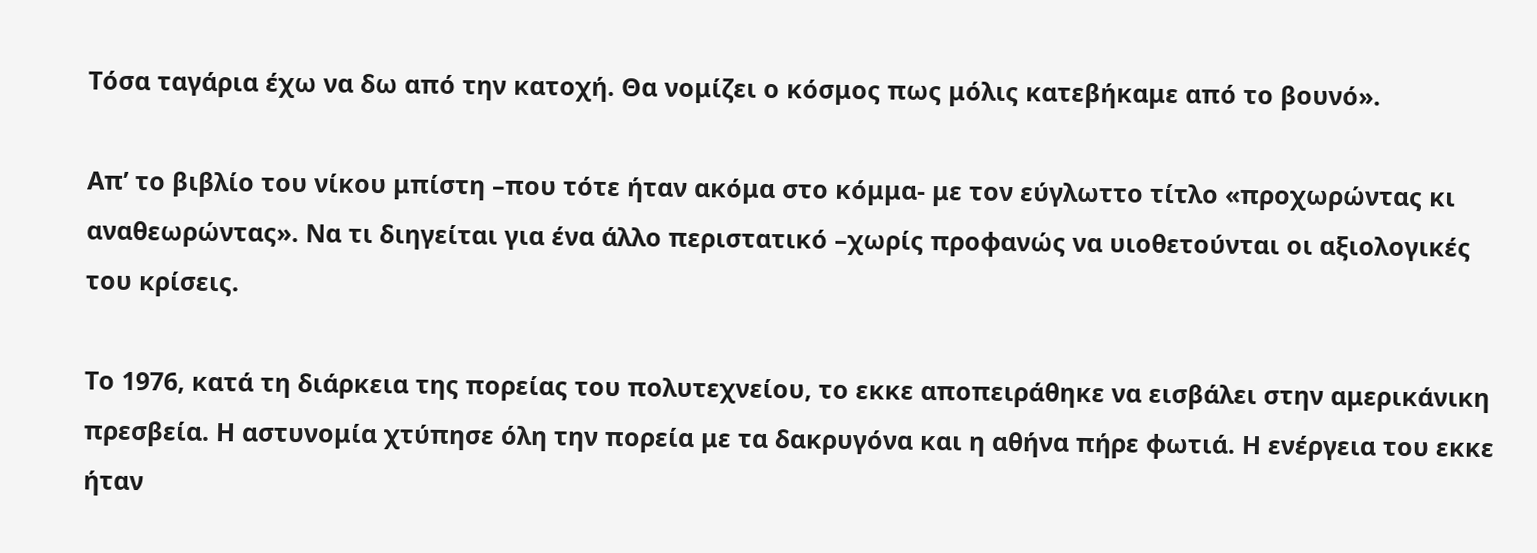Τόσα ταγάρια έχω να δω από την κατοχή. Θα νομίζει ο κόσμος πως μόλις κατεβήκαμε από το βουνό».

Απ’ το βιβλίο του νίκου μπίστη –που τότε ήταν ακόμα στο κόμμα- με τον εύγλωττο τίτλο «προχωρώντας κι αναθεωρώντας». Να τι διηγείται για ένα άλλο περιστατικό –χωρίς προφανώς να υιοθετούνται οι αξιολογικές του κρίσεις.

Το 1976, κατά τη διάρκεια της πορείας του πολυτεχνείου, το εκκε αποπειράθηκε να εισβάλει στην αμερικάνικη πρεσβεία. Η αστυνομία χτύπησε όλη την πορεία με τα δακρυγόνα και η αθήνα πήρε φωτιά. Η ενέργεια του εκκε ήταν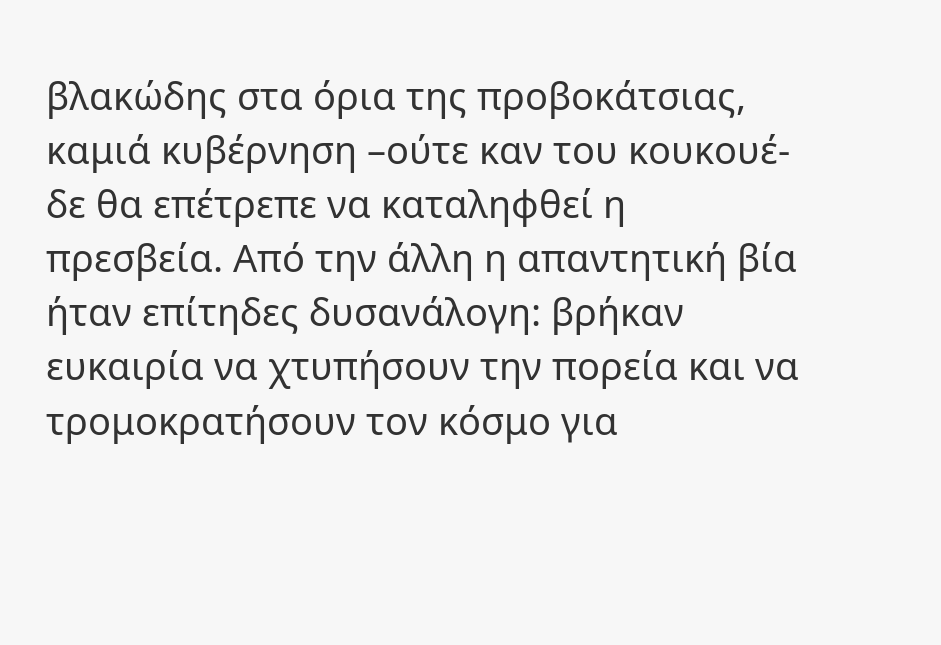βλακώδης στα όρια της προβοκάτσιας,  καμιά κυβέρνηση –ούτε καν του κουκουέ- δε θα επέτρεπε να καταληφθεί η πρεσβεία. Από την άλλη η απαντητική βία ήταν επίτηδες δυσανάλογη: βρήκαν ευκαιρία να χτυπήσουν την πορεία και να τρομοκρατήσουν τον κόσμο για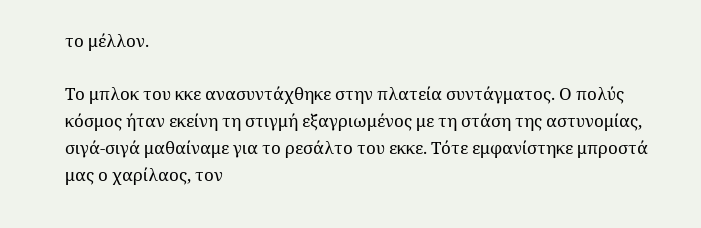το μέλλον.

Το μπλοκ του κκε ανασυντάχθηκε στην πλατεία συντάγματος. Ο πολύς κόσμος ήταν εκείνη τη στιγμή εξαγριωμένος με τη στάση της αστυνομίας, σιγά-σιγά μαθαίναμε για το ρεσάλτο του εκκε. Τότε εμφανίστηκε μπροστά μας ο χαρίλαος, τον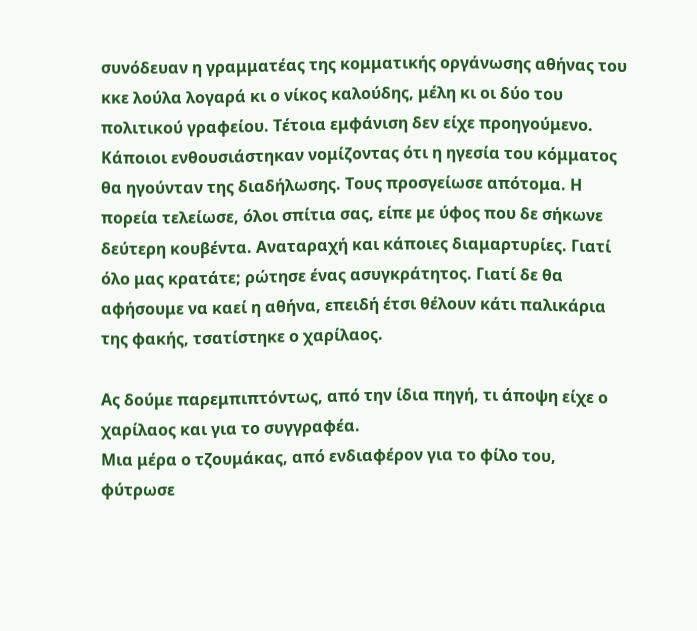συνόδευαν η γραμματέας της κομματικής οργάνωσης αθήνας του κκε λούλα λογαρά κι ο νίκος καλούδης, μέλη κι οι δύο του πολιτικού γραφείου. Τέτοια εμφάνιση δεν είχε προηγούμενο. Κάποιοι ενθουσιάστηκαν νομίζοντας ότι η ηγεσία του κόμματος θα ηγούνταν της διαδήλωσης. Τους προσγείωσε απότομα. Η πορεία τελείωσε, όλοι σπίτια σας, είπε με ύφος που δε σήκωνε δεύτερη κουβέντα. Αναταραχή και κάποιες διαμαρτυρίες. Γιατί όλο μας κρατάτε; ρώτησε ένας ασυγκράτητος. Γιατί δε θα αφήσουμε να καεί η αθήνα, επειδή έτσι θέλουν κάτι παλικάρια της φακής, τσατίστηκε ο χαρίλαος.

Ας δούμε παρεμπιπτόντως, από την ίδια πηγή, τι άποψη είχε ο χαρίλαος και για το συγγραφέα.
Μια μέρα ο τζουμάκας, από ενδιαφέρον για το φίλο του, φύτρωσε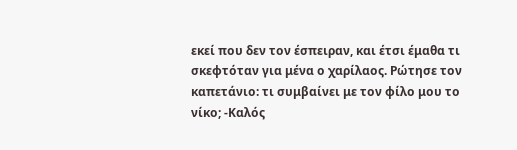εκεί που δεν τον έσπειραν, και έτσι έμαθα τι σκεφτόταν για μένα ο χαρίλαος. Ρώτησε τον καπετάνιο: τι συμβαίνει με τον φίλο μου το νίκο; -Καλός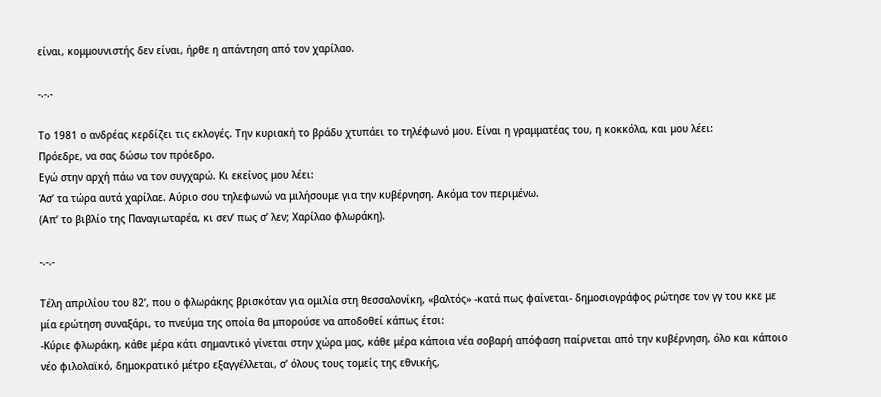είναι, κομμουνιστής δεν είναι, ήρθε η απάντηση από τον χαρίλαο.

-.-.-

Το 1981 ο ανδρέας κερδίζει τις εκλογές. Την κυριακή το βράδυ χτυπάει το τηλέφωνό μου. Είναι η γραμματέας του, η κοκκόλα, και μου λέει:
Πρόεδρε, να σας δώσω τον πρόεδρο.
Εγώ στην αρχή πάω να τον συγχαρώ. Κι εκείνος μου λέει:
Άσ’ τα τώρα αυτά χαρίλαε. Αύριο σου τηλεφωνώ να μιλήσουμε για την κυβέρνηση. Ακόμα τον περιμένω.
(Απ’ το βιβλίο της Παναγιωταρέα, κι σεν’ πως σ’ λεν; Χαρίλαο φλωράκη).

-.-.-

Τέλη απριλίου του 82’, που ο φλωράκης βρισκόταν για ομιλία στη θεσσαλονίκη, «βαλτός» -κατά πως φαίνεται- δημοσιογράφος ρώτησε τον γγ του κκε με μία ερώτηση συναξάρι, το πνεύμα της οποία θα μπορούσε να αποδοθεί κάπως έτσι:
-Κύριε φλωράκη, κάθε μέρα κάτι σημαντικό γίνεται στην χώρα μας, κάθε μέρα κάποια νέα σοβαρή απόφαση παίρνεται από την κυβέρνηση, όλο και κάποιο νέο φιλολαϊκό, δημοκρατικό μέτρο εξαγγέλλεται, σ’ όλους τους τομείς της εθνικής,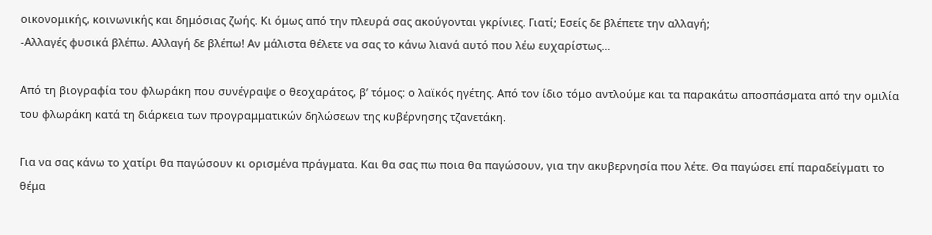οικονομικής, κοινωνικής και δημόσιας ζωής. Κι όμως από την πλευρά σας ακούγονται γκρίνιες. Γιατί; Εσείς δε βλέπετε την αλλαγή;
-Αλλαγές φυσικά βλέπω. Αλλαγή δε βλέπω! Αν μάλιστα θέλετε να σας το κάνω λιανά αυτό που λέω ευχαρίστως…

Από τη βιογραφία του φλωράκη που συνέγραψε ο θεοχαράτος, β’ τόμος: ο λαϊκός ηγέτης. Από τον ίδιο τόμο αντλούμε και τα παρακάτω αποσπάσματα από την ομιλία του φλωράκη κατά τη διάρκεια των προγραμματικών δηλώσεων της κυβέρνησης τζανετάκη.

Για να σας κάνω το χατίρι θα παγώσουν κι ορισμένα πράγματα. Και θα σας πω ποια θα παγώσουν, για την ακυβερνησία που λέτε. Θα παγώσει επί παραδείγματι το θέμα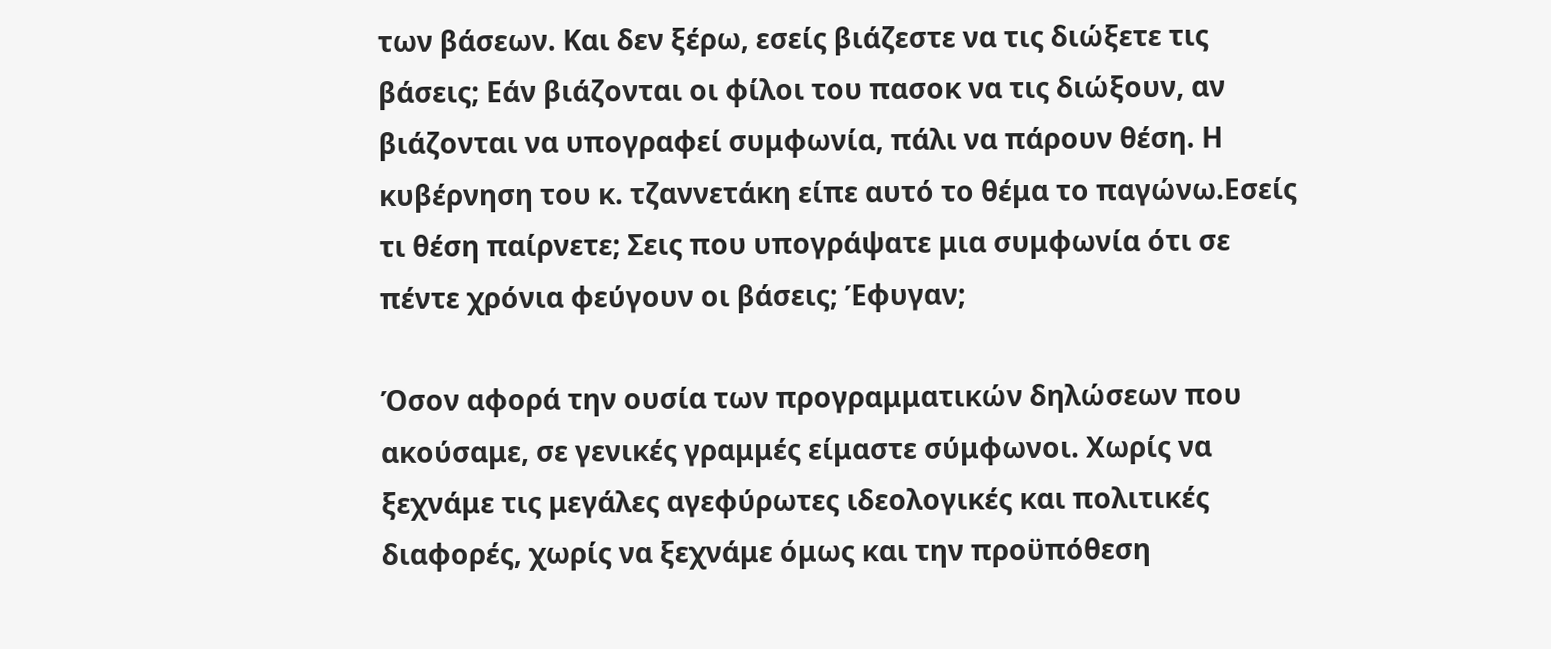των βάσεων. Και δεν ξέρω, εσείς βιάζεστε να τις διώξετε τις βάσεις; Εάν βιάζονται οι φίλοι του πασοκ να τις διώξουν, αν βιάζονται να υπογραφεί συμφωνία, πάλι να πάρουν θέση. Η κυβέρνηση του κ. τζαννετάκη είπε αυτό το θέμα το παγώνω.Εσείς τι θέση παίρνετε; Σεις που υπογράψατε μια συμφωνία ότι σε πέντε χρόνια φεύγουν οι βάσεις; Έφυγαν;

Όσον αφορά την ουσία των προγραμματικών δηλώσεων που ακούσαμε, σε γενικές γραμμές είμαστε σύμφωνοι. Χωρίς να ξεχνάμε τις μεγάλες αγεφύρωτες ιδεολογικές και πολιτικές διαφορές, χωρίς να ξεχνάμε όμως και την προϋπόθεση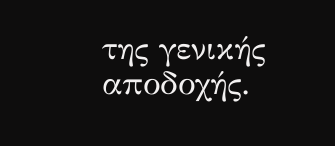της γενικής αποδοχής.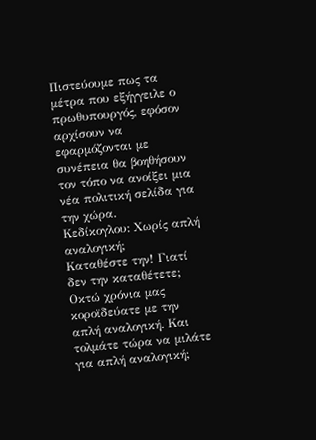Πιστεύουμε πως τα μέτρα που εξήγγειλε ο πρωθυπουργός, εφόσον αρχίσουν να εφαρμόζονται με συνέπεια θα βοηθήσουν τον τόπο να ανοίξει μια νέα πολιτική σελίδα για την χώρα.
Κεδίκογλου: Χωρίς απλή αναλογική;
Καταθέστε την! Γιατί δεν την καταθέτετε; Οκτώ χρόνια μας κοροϊδεύατε με την απλή αναλογική. Και τολμάτε τώρα να μιλάτε για απλή αναλογική;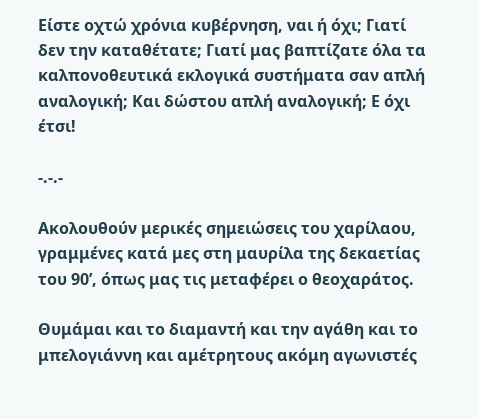Είστε οχτώ χρόνια κυβέρνηση, ναι ή όχι; Γιατί δεν την καταθέτατε; Γιατί μας βαπτίζατε όλα τα καλπονοθευτικά εκλογικά συστήματα σαν απλή αναλογική; Και δώστου απλή αναλογική; Ε όχι έτσι!

-.-.-

Ακολουθούν μερικές σημειώσεις του χαρίλαου, γραμμένες κατά μες στη μαυρίλα της δεκαετίας του 90’, όπως μας τις μεταφέρει ο θεοχαράτος.

Θυμάμαι και το διαμαντή και την αγάθη και το μπελογιάννη και αμέτρητους ακόμη αγωνιστές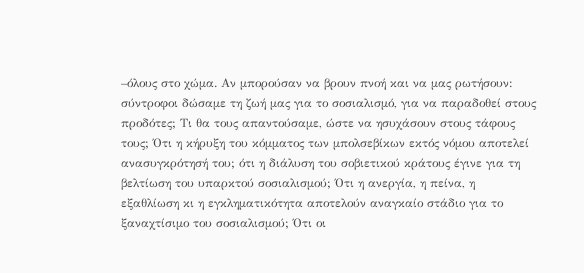–όλους στο χώμα. Αν μπορούσαν να βρουν πνοή και να μας ρωτήσουν: σύντροφοι δώσαμε τη ζωή μας για το σοσιαλισμό, για να παραδοθεί στους προδότες; Τι θα τους απαντούσαμε, ώστε να ησυχάσουν στους τάφους τους; Ότι η κήρυξη του κόμματος των μπολσεβίκων εκτός νόμου αποτελεί ανασυγκρότησή του; ότι η διάλυση του σοβιετικού κράτους έγινε για τη βελτίωση του υπαρκτού σοσιαλισμού; Ότι η ανεργία, η πείνα, η εξαθλίωση κι η εγκληματικότητα αποτελούν αναγκαίο στάδιο για το ξαναχτίσιμο του σοσιαλισμού; Ότι οι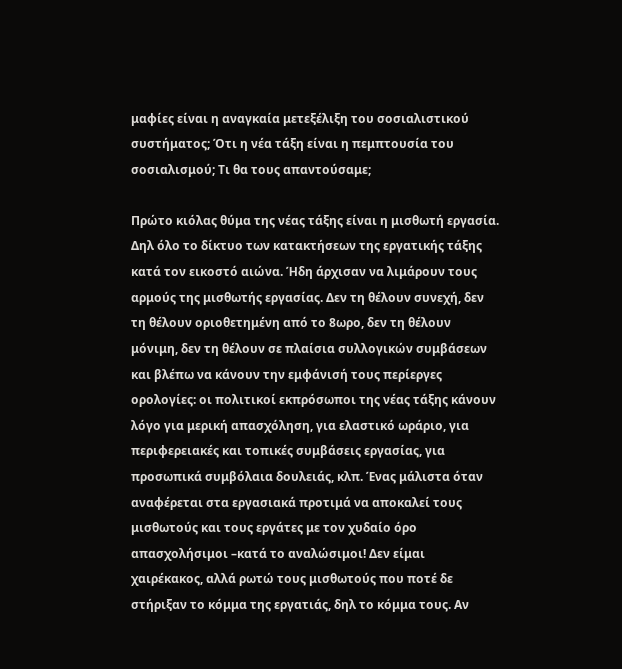μαφίες είναι η αναγκαία μετεξέλιξη του σοσιαλιστικού συστήματος; Ότι η νέα τάξη είναι η πεμπτουσία του σοσιαλισμού; Τι θα τους απαντούσαμε;

Πρώτο κιόλας θύμα της νέας τάξης είναι η μισθωτή εργασία. Δηλ όλο το δίκτυο των κατακτήσεων της εργατικής τάξης κατά τον εικοστό αιώνα. Ήδη άρχισαν να λιμάρουν τους αρμούς της μισθωτής εργασίας. Δεν τη θέλουν συνεχή, δεν τη θέλουν οριοθετημένη από το 8ωρο, δεν τη θέλουν μόνιμη, δεν τη θέλουν σε πλαίσια συλλογικών συμβάσεων και βλέπω να κάνουν την εμφάνισή τους περίεργες ορολογίες: οι πολιτικοί εκπρόσωποι της νέας τάξης κάνουν λόγο για μερική απασχόληση, για ελαστικό ωράριο, για περιφερειακές και τοπικές συμβάσεις εργασίας, για προσωπικά συμβόλαια δουλειάς, κλπ. Ένας μάλιστα όταν αναφέρεται στα εργασιακά προτιμά να αποκαλεί τους μισθωτούς και τους εργάτες με τον χυδαίο όρο απασχολήσιμοι –κατά το αναλώσιμοι! Δεν είμαι χαιρέκακος, αλλά ρωτώ τους μισθωτούς που ποτέ δε στήριξαν το κόμμα της εργατιάς, δηλ το κόμμα τους. Αν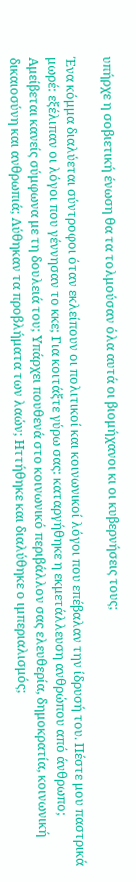υπήρχε η σοβιετική ένωση θα τα τολμούσαν όλα αυτά οι βιομήχανοι κι οι κυβερνήσεις τους;

Ένα κόμμα διαλύεται σύντροφοι όταν εκλείπουν οι πολιτικοί και κοινωνικοί λόγοι που επέβαλαν την ίδρυσή του. Πέστε μου παστρικά μωρέ: εξέλιπαν οι λόγοι που γέννησαν το κκε; Για κοιτάξτε γύρω σας: καταργήθηκε η εκμετάλλευση ανθρώπου από άνθρωπο; Αμείβεται κανείς σύμφωνα με τη δουλειά του; Υπάρχει πουθενά στο κοινωνικό περιβάλλον σας ελευθερία, δημοκρατία, κοινωνική δικαιοσύνη και ανθρωπιά; Λύθηκαν τα προβλήματα των λαών; Ηττήθηκε και διαλύθηκε ο ιμπεριαλισμός;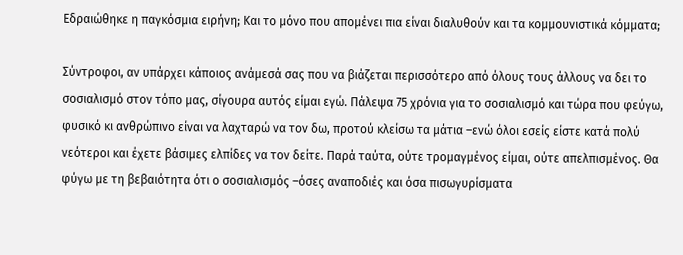Εδραιώθηκε η παγκόσμια ειρήνη; Και το μόνο που απομένει πια είναι διαλυθούν και τα κομμουνιστικά κόμματα;

Σύντροφοι, αν υπάρχει κάποιος ανάμεσά σας που να βιάζεται περισσότερο από όλους τους άλλους να δει το σοσιαλισμό στον τόπο μας, σίγουρα αυτός είμαι εγώ. Πάλεψα 75 χρόνια για το σοσιαλισμό και τώρα που φεύγω, φυσικό κι ανθρώπινο είναι να λαχταρώ να τον δω, προτού κλείσω τα μάτια –ενώ όλοι εσείς είστε κατά πολύ νεότεροι και έχετε βάσιμες ελπίδες να τον δείτε. Παρά ταύτα, ούτε τρομαγμένος είμαι, ούτε απελπισμένος. Θα φύγω με τη βεβαιότητα ότι ο σοσιαλισμός –όσες αναποδιές και όσα πισωγυρίσματα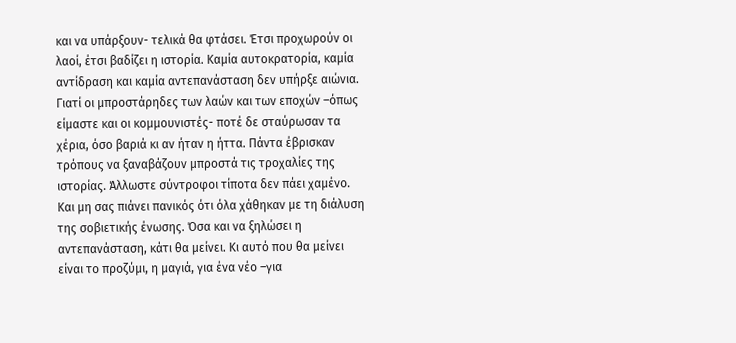και να υπάρξουν- τελικά θα φτάσει. Έτσι προχωρούν οι λαοί, έτσι βαδίζει η ιστορία. Καμία αυτοκρατορία, καμία αντίδραση και καμία αντεπανάσταση δεν υπήρξε αιώνια. Γιατί οι μπροστάρηδες των λαών και των εποχών –όπως είμαστε και οι κομμουνιστές- ποτέ δε σταύρωσαν τα χέρια, όσο βαριά κι αν ήταν η ήττα. Πάντα έβρισκαν τρόπους να ξαναβάζουν μπροστά τις τροχαλίες της ιστορίας. Άλλωστε σύντροφοι τίποτα δεν πάει χαμένο. Και μη σας πιάνει πανικός ότι όλα χάθηκαν με τη διάλυση της σοβιετικής ένωσης. Όσα και να ξηλώσει η αντεπανάσταση, κάτι θα μείνει. Κι αυτό που θα μείνει είναι το προζύμι, η μαγιά, για ένα νέο –για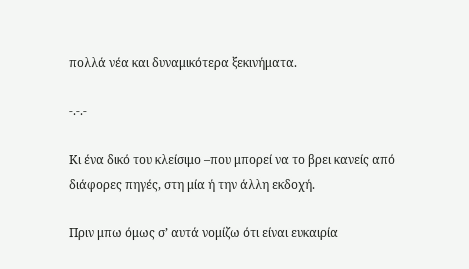πολλά νέα και δυναμικότερα ξεκινήματα.

-.-.-

Κι ένα δικό του κλείσιμο –που μπορεί να το βρει κανείς από διάφορες πηγές, στη μία ή την άλλη εκδοχή.

Πριν μπω όμως σ’ αυτά νομίζω ότι είναι ευκαιρία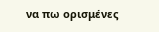να πω ορισμένες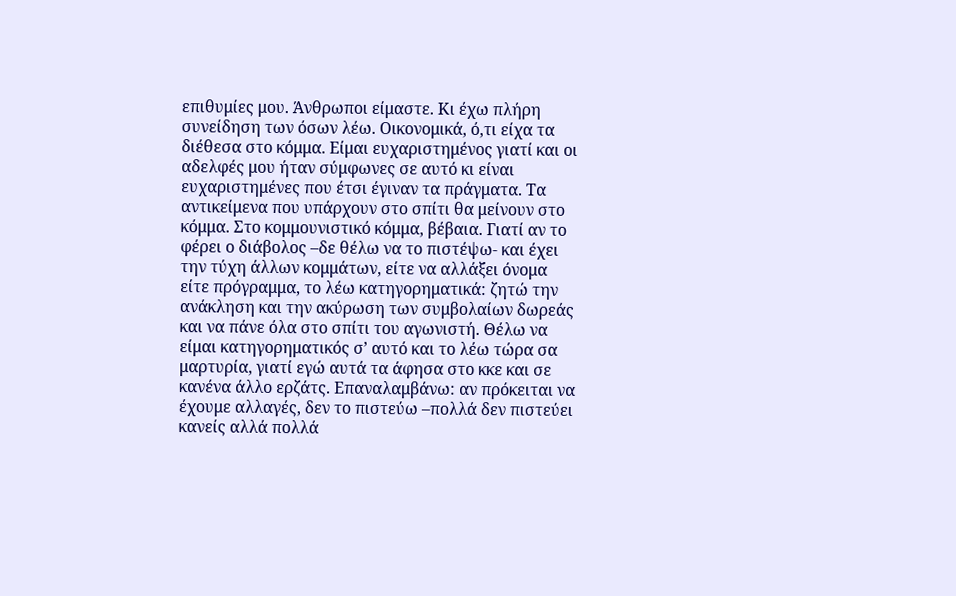επιθυμίες μου. Άνθρωποι είμαστε. Κι έχω πλήρη συνείδηση των όσων λέω. Οικονομικά, ό,τι είχα τα διέθεσα στο κόμμα. Είμαι ευχαριστημένος γιατί και οι αδελφές μου ήταν σύμφωνες σε αυτό κι είναι ευχαριστημένες που έτσι έγιναν τα πράγματα. Τα αντικείμενα που υπάρχουν στο σπίτι θα μείνουν στο κόμμα. Στο κομμουνιστικό κόμμα, βέβαια. Γιατί αν το φέρει ο διάβολος –δε θέλω να το πιστέψω- και έχει την τύχη άλλων κομμάτων, είτε να αλλάξει όνομα είτε πρόγραμμα, το λέω κατηγορηματικά: ζητώ την ανάκληση και την ακύρωση των συμβολαίων δωρεάς και να πάνε όλα στο σπίτι του αγωνιστή. Θέλω να είμαι κατηγορηματικός σ’ αυτό και το λέω τώρα σα μαρτυρία, γιατί εγώ αυτά τα άφησα στο κκε και σε κανένα άλλο ερζάτς. Επαναλαμβάνω: αν πρόκειται να έχουμε αλλαγές, δεν το πιστεύω –πολλά δεν πιστεύει κανείς αλλά πολλά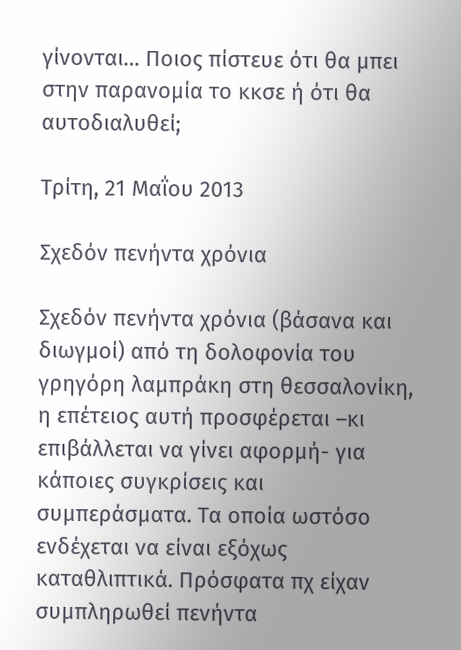γίνονται… Ποιος πίστευε ότι θα μπει στην παρανομία το κκσε ή ότι θα αυτοδιαλυθεί;

Τρίτη, 21 Μαΐου 2013

Σχεδόν πενήντα χρόνια

Σχεδόν πενήντα χρόνια (βάσανα και διωγμοί) από τη δολοφονία του γρηγόρη λαμπράκη στη θεσσαλονίκη, η επέτειος αυτή προσφέρεται –κι επιβάλλεται να γίνει αφορμή- για κάποιες συγκρίσεις και συμπεράσματα. Τα οποία ωστόσο ενδέχεται να είναι εξόχως καταθλιπτικά. Πρόσφατα πχ είχαν συμπληρωθεί πενήντα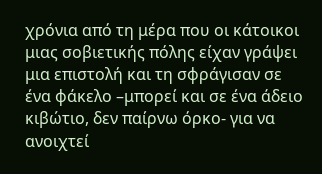χρόνια από τη μέρα που οι κάτοικοι μιας σοβιετικής πόλης είχαν γράψει μια επιστολή και τη σφράγισαν σε ένα φάκελο –μπορεί και σε ένα άδειο κιβώτιο, δεν παίρνω όρκο- για να ανοιχτεί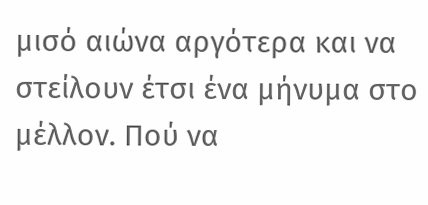μισό αιώνα αργότερα και να στείλουν έτσι ένα μήνυμα στο μέλλον. Πού να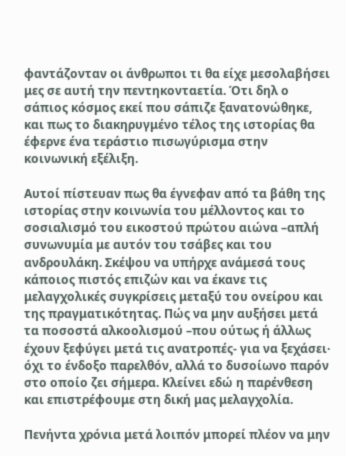φαντάζονταν οι άνθρωποι τι θα είχε μεσολαβήσει μες σε αυτή την πεντηκονταετία. Ότι δηλ ο σάπιος κόσμος εκεί που σάπιζε ξανατονώθηκε, και πως το διακηρυγμένο τέλος της ιστορίας θα έφερνε ένα τεράστιο πισωγύρισμα στην κοινωνική εξέλιξη.

Αυτοί πίστευαν πως θα έγνεφαν από τα βάθη της ιστορίας στην κοινωνία του μέλλοντος και το σοσιαλισμό του εικοστού πρώτου αιώνα –απλή συνωνυμία με αυτόν του τσάβες και του ανδρουλάκη. Σκέψου να υπήρχε ανάμεσά τους κάποιος πιστός επιζών και να έκανε τις μελαγχολικές συγκρίσεις μεταξύ του ονείρου και της πραγματικότητας. Πώς να μην αυξήσει μετά τα ποσοστά αλκοολισμού –που ούτως ή άλλως έχουν ξεφύγει μετά τις ανατροπές- για να ξεχάσει· όχι το ένδοξο παρελθόν, αλλά το δυσοίωνο παρόν στο οποίο ζει σήμερα. Κλείνει εδώ η παρένθεση και επιστρέφουμε στη δική μας μελαγχολία.

Πενήντα χρόνια μετά λοιπόν μπορεί πλέον να μην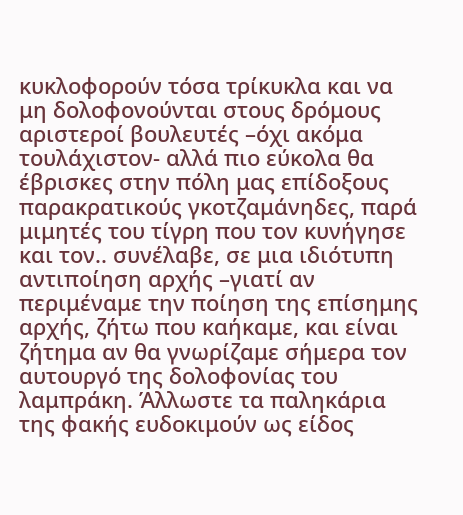κυκλοφορούν τόσα τρίκυκλα και να μη δολοφονούνται στους δρόμους αριστεροί βουλευτές –όχι ακόμα τουλάχιστον- αλλά πιο εύκολα θα έβρισκες στην πόλη μας επίδοξους παρακρατικούς γκοτζαμάνηδες, παρά μιμητές του τίγρη που τον κυνήγησε και τον.. συνέλαβε, σε μια ιδιότυπη αντιποίηση αρχής –γιατί αν περιμέναμε την ποίηση της επίσημης αρχής, ζήτω που καήκαμε, και είναι ζήτημα αν θα γνωρίζαμε σήμερα τον αυτουργό της δολοφονίας του λαμπράκη. Άλλωστε τα παληκάρια της φακής ευδοκιμούν ως είδος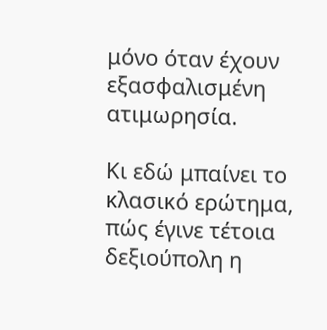μόνο όταν έχουν εξασφαλισμένη ατιμωρησία.

Κι εδώ μπαίνει το κλασικό ερώτημα, πώς έγινε τέτοια δεξιούπολη η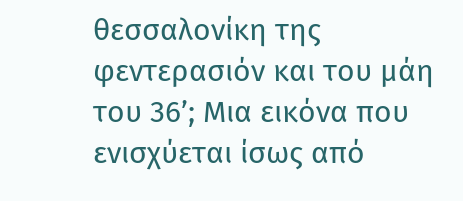θεσσαλονίκη της φεντερασιόν και του μάη του 36’; Μια εικόνα που ενισχύεται ίσως από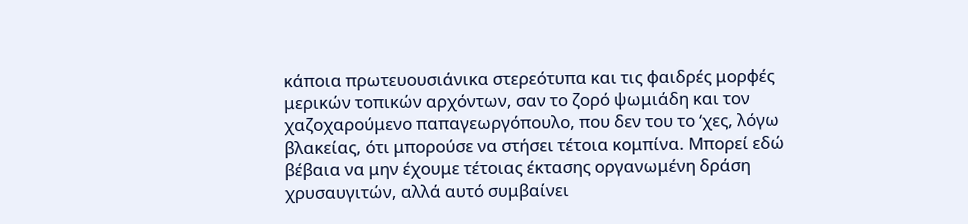κάποια πρωτευουσιάνικα στερεότυπα και τις φαιδρές μορφές μερικών τοπικών αρχόντων, σαν το ζορό ψωμιάδη και τον χαζοχαρούμενο παπαγεωργόπουλο, που δεν του το ‘χες, λόγω βλακείας, ότι μπορούσε να στήσει τέτοια κομπίνα. Μπορεί εδώ βέβαια να μην έχουμε τέτοιας έκτασης οργανωμένη δράση χρυσαυγιτών, αλλά αυτό συμβαίνει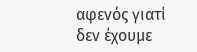αφενός γιατί δεν έχουμε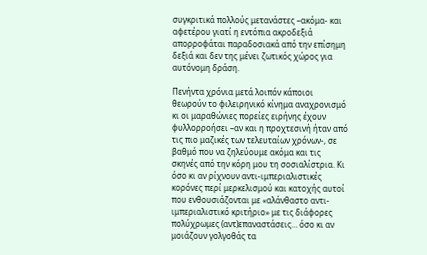συγκριτικά πολλούς μετανάστες –ακόμα- και αφετέρου γιατί η εντόπια ακροδεξιά απορροφάται παραδοσιακά από την επίσημη δεξιά και δεν της μένει ζωτικός χώρος για αυτόνομη δράση.

Πενήντα χρόνια μετά λοιπόν κάποιοι θεωρούν το φιλειρηνικό κίνημα αναχρονισμό κι οι μαραθώνιες πορείες ειρήνης έχουν φυλλορροήσει –αν και η προχτεσινή ήταν από τις πιο μαζικές των τελευταίων χρόνων-, σε βαθμό που να ζηλεύουμε ακόμα και τις σκηνές από την κόρη μου τη σοσιαλίστρια. Κι όσο κι αν ρίχνουν αντι-ιμπεριαλιστικές κορόνες περί μερκελισμού και κατοχής αυτοί που ενθουσιάζονται με «αλάνθαστο αντι-ιμπεριαλιστικό κριτήριο» με τις διάφορες πολύχρωμες (αντ)επαναστάσεις… όσο κι αν μοιάζουν γολγοθάς τα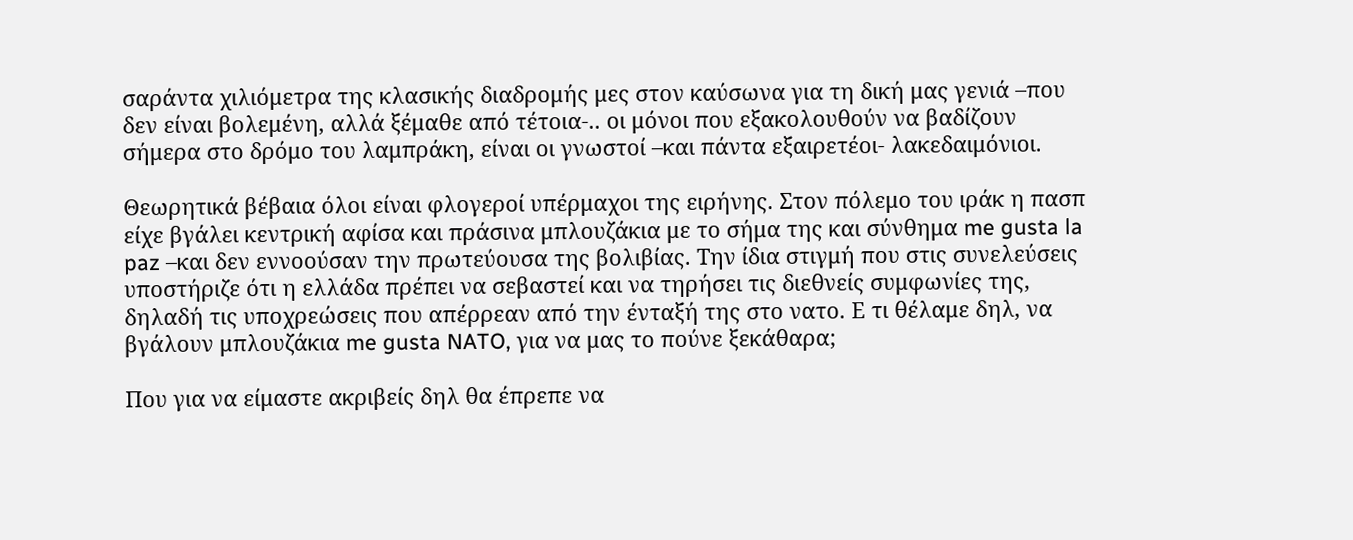σαράντα χιλιόμετρα της κλασικής διαδρομής μες στον καύσωνα για τη δική μας γενιά –που δεν είναι βολεμένη, αλλά ξέμαθε από τέτοια-.. οι μόνοι που εξακολουθούν να βαδίζουν σήμερα στο δρόμο του λαμπράκη, είναι οι γνωστοί –και πάντα εξαιρετέοι- λακεδαιμόνιοι.

Θεωρητικά βέβαια όλοι είναι φλογεροί υπέρμαχοι της ειρήνης. Στον πόλεμο του ιράκ η πασπ είχε βγάλει κεντρική αφίσα και πράσινα μπλουζάκια με το σήμα της και σύνθημα me gusta la paz –και δεν εννοούσαν την πρωτεύουσα της βολιβίας. Την ίδια στιγμή που στις συνελεύσεις υποστήριζε ότι η ελλάδα πρέπει να σεβαστεί και να τηρήσει τις διεθνείς συμφωνίες της, δηλαδή τις υποχρεώσεις που απέρρεαν από την ένταξή της στο νατο. Ε τι θέλαμε δηλ, να βγάλουν μπλουζάκια me gusta NATO, για να μας το πούνε ξεκάθαρα;

Που για να είμαστε ακριβείς δηλ θα έπρεπε να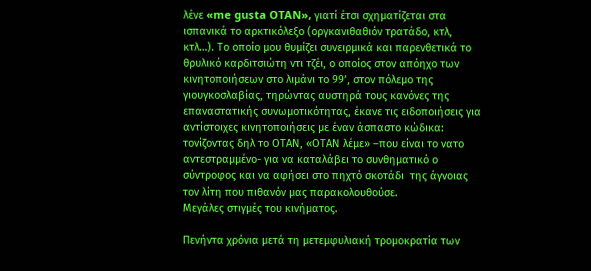λένε «me gusta OTAN», γιατί έτσι σχηματίζεται στα ισπανικά το αρκτικόλεξο (οργκανιθαθιόν τρατάδο, κτλ, κτλ…). Το οποίο μου θυμίζει συνειρμικά και παρενθετικά το θρυλικό καρδιτσιώτη ντι τζέι, ο οποίος στον απόηχο των κινητοποιήσεων στο λιμάνι το 99’, στον πόλεμο της γιουγκοσλαβίας, τηρώντας αυστηρά τους κανόνες της επαναστατικής συνωμοτικότητας, έκανε τις ειδοποιήσεις για αντίστοιχες κινητοποιήσεις με έναν άσπαστο κώδικα: τονίζοντας δηλ το ΟΤΑΝ, «ΟΤΑΝ λέμε» –που είναι το νατο αντεστραμμένο- για να καταλάβει το συνθηματικό ο σύντροφος και να αφήσει στο πηχτό σκοτάδι  της άγνοιας τον λίτη που πιθανόν μας παρακολουθούσε.
Μεγάλες στιγμές του κινήματος.

Πενήντα χρόνια μετά τη μετεμφυλιακή τρομοκρατία των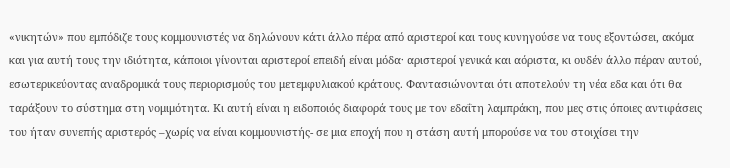«νικητών» που εμπόδιζε τους κομμουνιστές να δηλώνουν κάτι άλλο πέρα από αριστεροί και τους κυνηγούσε να τους εξοντώσει, ακόμα και για αυτή τους την ιδιότητα, κάποιοι γίνονται αριστεροί επειδή είναι μόδα· αριστεροί γενικά και αόριστα, κι ουδέν άλλο πέραν αυτού, εσωτερικεύοντας αναδρομικά τους περιορισμούς του μετεμφυλιακού κράτους. Φαντασιώνονται ότι αποτελούν τη νέα εδα και ότι θα ταράξουν το σύστημα στη νομιμότητα. Κι αυτή είναι η ειδοποιός διαφορά τους με τον εδαΐτη λαμπράκη, που μες στις όποιες αντιφάσεις του ήταν συνεπής αριστερός –χωρίς να είναι κομμουνιστής- σε μια εποχή που η στάση αυτή μπορούσε να του στοιχίσει την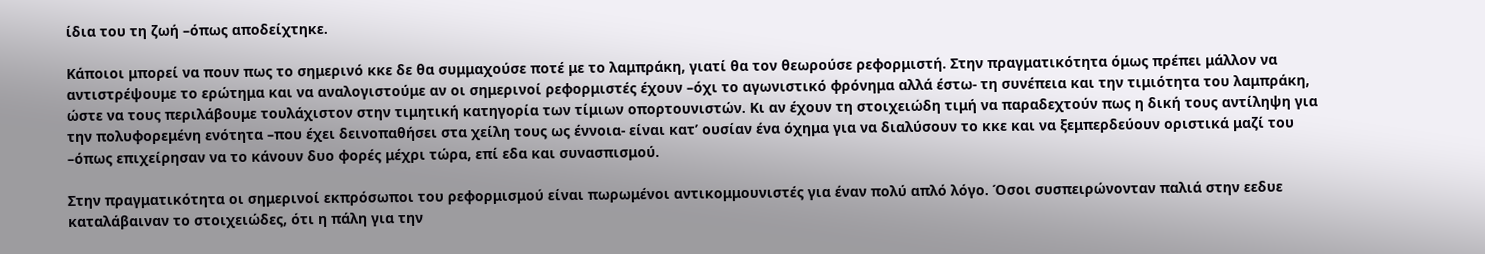ίδια του τη ζωή –όπως αποδείχτηκε.

Κάποιοι μπορεί να πουν πως το σημερινό κκε δε θα συμμαχούσε ποτέ με το λαμπράκη, γιατί θα τον θεωρούσε ρεφορμιστή. Στην πραγματικότητα όμως πρέπει μάλλον να αντιστρέψουμε το ερώτημα και να αναλογιστούμε αν οι σημερινοί ρεφορμιστές έχουν –όχι το αγωνιστικό φρόνημα αλλά έστω- τη συνέπεια και την τιμιότητα του λαμπράκη, ώστε να τους περιλάβουμε τουλάχιστον στην τιμητική κατηγορία των τίμιων οπορτουνιστών. Κι αν έχουν τη στοιχειώδη τιμή να παραδεχτούν πως η δική τους αντίληψη για την πολυφορεμένη ενότητα –που έχει δεινοπαθήσει στα χείλη τους ως έννοια- είναι κατ’ ουσίαν ένα όχημα για να διαλύσουν το κκε και να ξεμπερδεύουν οριστικά μαζί του –όπως επιχείρησαν να το κάνουν δυο φορές μέχρι τώρα, επί εδα και συνασπισμού.

Στην πραγματικότητα οι σημερινοί εκπρόσωποι του ρεφορμισμού είναι πωρωμένοι αντικομμουνιστές για έναν πολύ απλό λόγο. Όσοι συσπειρώνονταν παλιά στην εεδυε καταλάβαιναν το στοιχειώδες, ότι η πάλη για την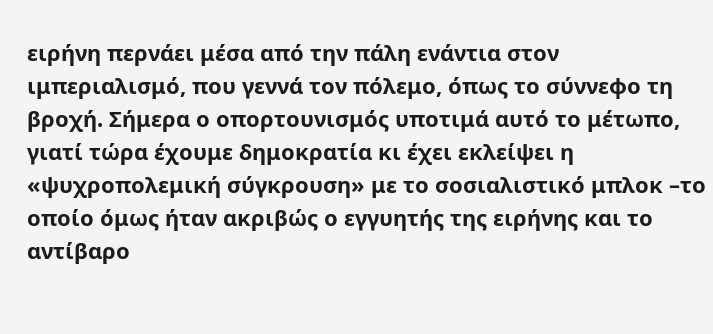ειρήνη περνάει μέσα από την πάλη ενάντια στον ιμπεριαλισμό, που γεννά τον πόλεμο, όπως το σύννεφο τη βροχή. Σήμερα ο οπορτουνισμός υποτιμά αυτό το μέτωπο, γιατί τώρα έχουμε δημοκρατία κι έχει εκλείψει η «ψυχροπολεμική σύγκρουση» με το σοσιαλιστικό μπλοκ –το οποίο όμως ήταν ακριβώς ο εγγυητής της ειρήνης και το αντίβαρο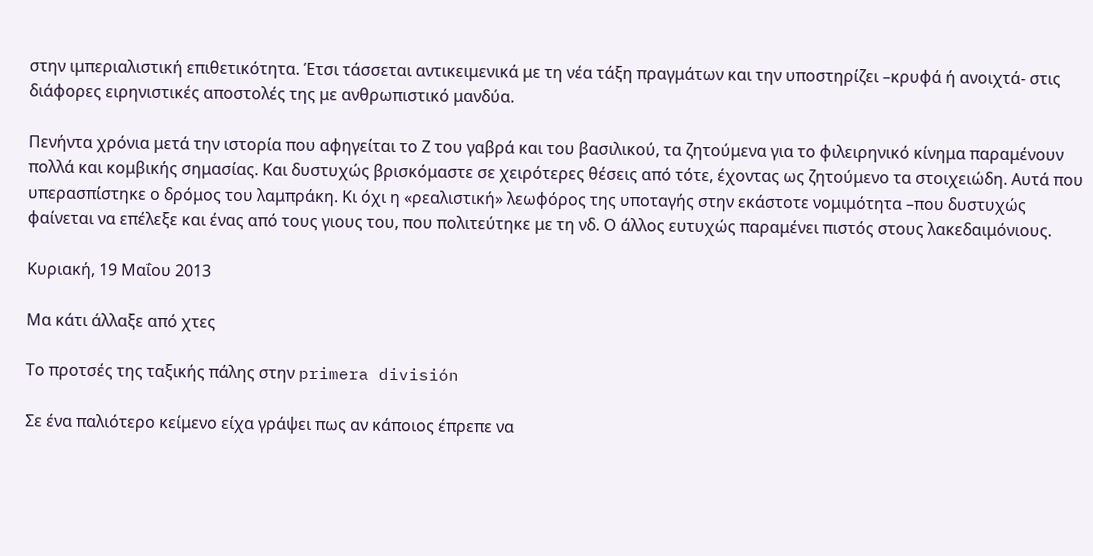στην ιμπεριαλιστική επιθετικότητα. Έτσι τάσσεται αντικειμενικά με τη νέα τάξη πραγμάτων και την υποστηρίζει –κρυφά ή ανοιχτά- στις διάφορες ειρηνιστικές αποστολές της με ανθρωπιστικό μανδύα.

Πενήντα χρόνια μετά την ιστορία που αφηγείται το Ζ του γαβρά και του βασιλικού, τα ζητούμενα για το φιλειρηνικό κίνημα παραμένουν πολλά και κομβικής σημασίας. Και δυστυχώς βρισκόμαστε σε χειρότερες θέσεις από τότε, έχοντας ως ζητούμενο τα στοιχειώδη. Αυτά που υπερασπίστηκε ο δρόμος του λαμπράκη. Κι όχι η «ρεαλιστική» λεωφόρος της υποταγής στην εκάστοτε νομιμότητα –που δυστυχώς φαίνεται να επέλεξε και ένας από τους γιους του, που πολιτεύτηκε με τη νδ. Ο άλλος ευτυχώς παραμένει πιστός στους λακεδαιμόνιους.

Κυριακή, 19 Μαΐου 2013

Μα κάτι άλλαξε από χτες

Το προτσές της ταξικής πάλης στην primera división

Σε ένα παλιότερο κείμενο είχα γράψει πως αν κάποιος έπρεπε να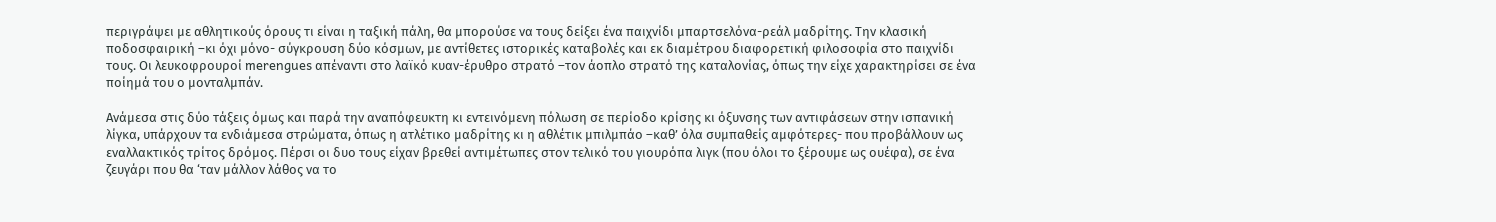περιγράψει με αθλητικούς όρους τι είναι η ταξική πάλη, θα μπορούσε να τους δείξει ένα παιχνίδι μπαρτσελόνα-ρεάλ μαδρίτης. Την κλασική ποδοσφαιρική –κι όχι μόνο- σύγκρουση δύο κόσμων, με αντίθετες ιστορικές καταβολές και εκ διαμέτρου διαφορετική φιλοσοφία στο παιχνίδι τους. Οι λευκοφρουροί merengues απέναντι στο λαϊκό κυαν-έρυθρο στρατό –τον άοπλο στρατό της καταλονίας, όπως την είχε χαρακτηρίσει σε ένα ποίημά του ο μονταλμπάν.

Ανάμεσα στις δύο τάξεις όμως και παρά την αναπόφευκτη κι εντεινόμενη πόλωση σε περίοδο κρίσης κι όξυνσης των αντιφάσεων στην ισπανική λίγκα, υπάρχουν τα ενδιάμεσα στρώματα, όπως η ατλέτικο μαδρίτης κι η αθλέτικ μπιλμπάο –καθ’ όλα συμπαθείς αμφότερες- που προβάλλουν ως εναλλακτικός τρίτος δρόμος. Πέρσι οι δυο τους είχαν βρεθεί αντιμέτωπες στον τελικό του γιουρόπα λιγκ (που όλοι το ξέρουμε ως ουέφα), σε ένα ζευγάρι που θα ‘ταν μάλλον λάθος να το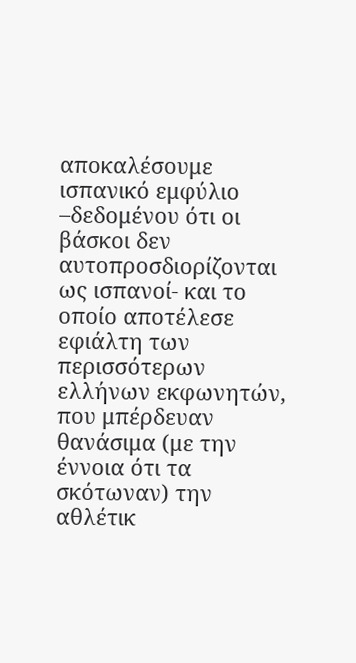αποκαλέσουμε ισπανικό εμφύλιο –δεδομένου ότι οι βάσκοι δεν αυτοπροσδιορίζονται ως ισπανοί- και το οποίο αποτέλεσε εφιάλτη των περισσότερων ελλήνων εκφωνητών, που μπέρδευαν θανάσιμα (με την έννοια ότι τα σκότωναν) την αθλέτικ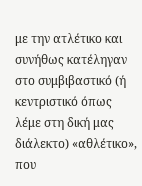με την ατλέτικο και συνήθως κατέληγαν στο συμβιβαστικό (ή κεντριστικό όπως λέμε στη δική μας διάλεκτο) «αθλέτικο», που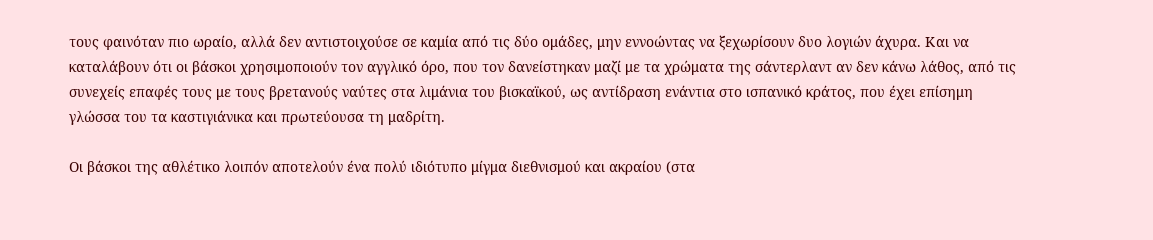τους φαινόταν πιο ωραίο, αλλά δεν αντιστοιχούσε σε καμία από τις δύο ομάδες, μην εννοώντας να ξεχωρίσουν δυο λογιών άχυρα. Και να καταλάβουν ότι οι βάσκοι χρησιμοποιούν τον αγγλικό όρο, που τον δανείστηκαν μαζί με τα χρώματα της σάντερλαντ αν δεν κάνω λάθος, από τις συνεχείς επαφές τους με τους βρετανούς ναύτες στα λιμάνια του βισκαϊκού, ως αντίδραση ενάντια στο ισπανικό κράτος, που έχει επίσημη γλώσσα του τα καστιγιάνικα και πρωτεύουσα τη μαδρίτη.

Οι βάσκοι της αθλέτικο λοιπόν αποτελούν ένα πολύ ιδιότυπο μίγμα διεθνισμού και ακραίου (στα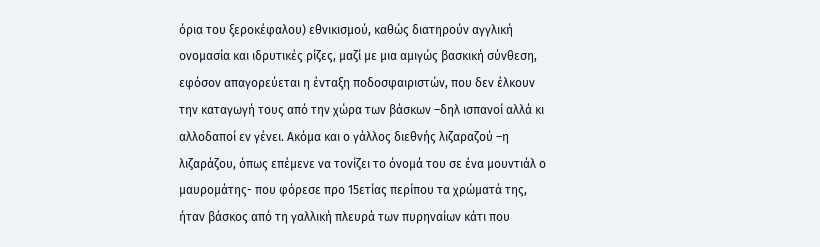όρια του ξεροκέφαλου) εθνικισμού, καθώς διατηρούν αγγλική ονομασία και ιδρυτικές ρίζες, μαζί με μια αμιγώς βασκική σύνθεση, εφόσον απαγορεύεται η ένταξη ποδοσφαιριστών, που δεν έλκουν την καταγωγή τους από την χώρα των βάσκων –δηλ ισπανοί αλλά κι αλλοδαποί εν γένει. Ακόμα και ο γάλλος διεθνής λιζαραζού –η λιζαράζου, όπως επέμενε να τονίζει το όνομά του σε ένα μουντιάλ ο μαυρομάτης- που φόρεσε προ 15ετίας περίπου τα χρώματά της, ήταν βάσκος από τη γαλλική πλευρά των πυρηναίων κάτι που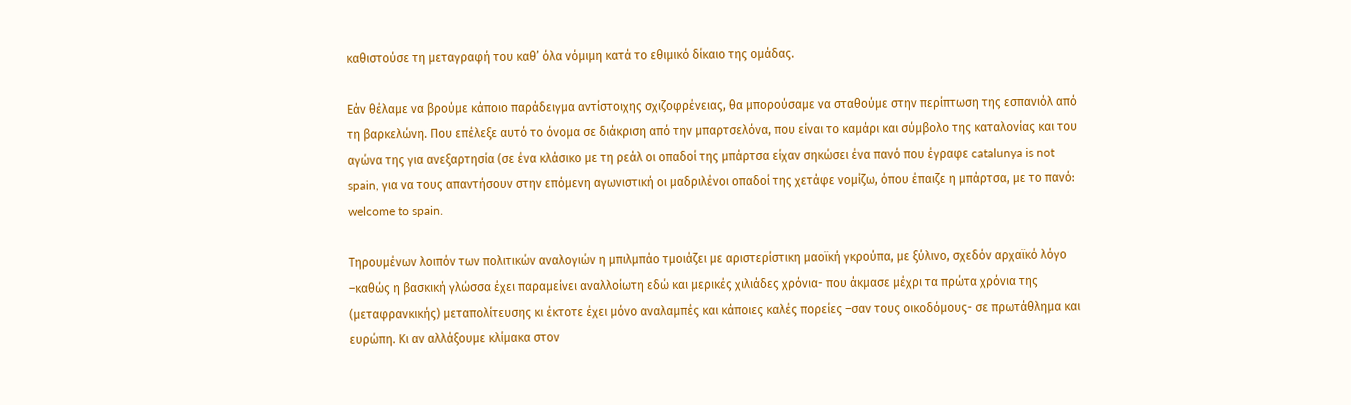καθιστούσε τη μεταγραφή του καθ’ όλα νόμιμη κατά το εθιμικό δίκαιο της ομάδας.

Εάν θέλαμε να βρούμε κάποιο παράδειγμα αντίστοιχης σχιζοφρένειας, θα μπορούσαμε να σταθούμε στην περίπτωση της εσπανιόλ από τη βαρκελώνη. Που επέλεξε αυτό το όνομα σε διάκριση από την μπαρτσελόνα, που είναι το καμάρι και σύμβολο της καταλονίας και του αγώνα της για ανεξαρτησία (σε ένα κλάσικο με τη ρεάλ οι οπαδοί της μπάρτσα είχαν σηκώσει ένα πανό που έγραφε catalunya is not spain, για να τους απαντήσουν στην επόμενη αγωνιστική οι μαδριλένοι οπαδοί της χετάφε νομίζω, όπου έπαιζε η μπάρτσα, με το πανό: welcome to spain.

Τηρουμένων λοιπόν των πολιτικών αναλογιών η μπιλμπάο τμοιάζει με αριστερίστικη μαοϊκή γκρούπα, με ξύλινο, σχεδόν αρχαϊκό λόγο –καθώς η βασκική γλώσσα έχει παραμείνει αναλλοίωτη εδώ και μερικές χιλιάδες χρόνια- που άκμασε μέχρι τα πρώτα χρόνια της (μεταφρανκικής) μεταπολίτευσης κι έκτοτε έχει μόνο αναλαμπές και κάποιες καλές πορείες –σαν τους οικοδόμους- σε πρωτάθλημα και ευρώπη. Κι αν αλλάξουμε κλίμακα στον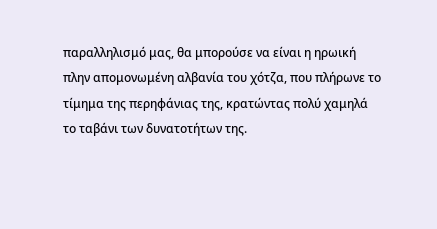παραλληλισμό μας, θα μπορούσε να είναι η ηρωική πλην απομονωμένη αλβανία του χότζα, που πλήρωνε το τίμημα της περηφάνιας της, κρατώντας πολύ χαμηλά το ταβάνι των δυνατοτήτων της.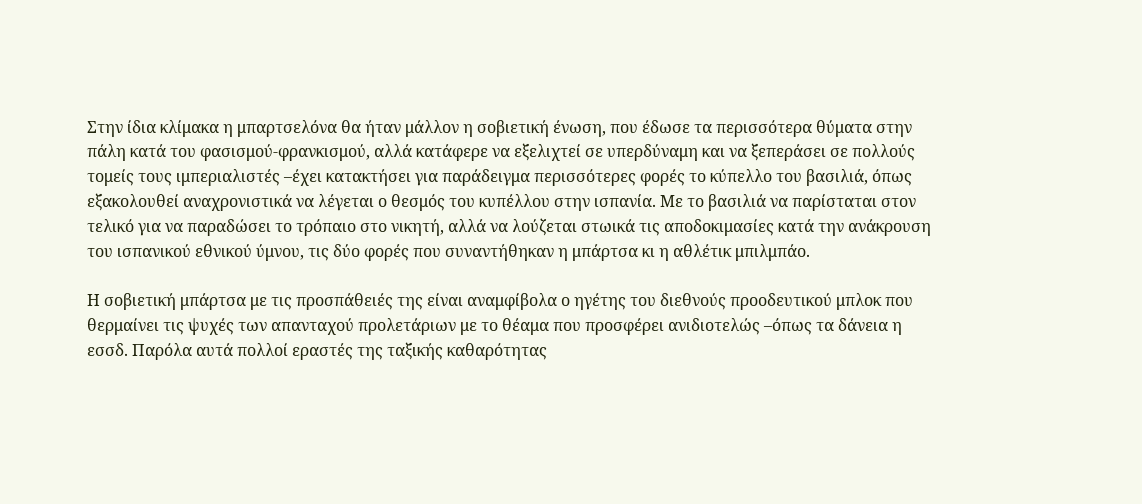Στην ίδια κλίμακα η μπαρτσελόνα θα ήταν μάλλον η σοβιετική ένωση, που έδωσε τα περισσότερα θύματα στην πάλη κατά του φασισμού-φρανκισμού, αλλά κατάφερε να εξελιχτεί σε υπερδύναμη και να ξεπεράσει σε πολλούς τομείς τους ιμπεριαλιστές –έχει κατακτήσει για παράδειγμα περισσότερες φορές το κύπελλο του βασιλιά, όπως εξακολουθεί αναχρονιστικά να λέγεται ο θεσμός του κυπέλλου στην ισπανία. Με το βασιλιά να παρίσταται στον τελικό για να παραδώσει το τρόπαιο στο νικητή, αλλά να λούζεται στωικά τις αποδοκιμασίες κατά την ανάκρουση του ισπανικού εθνικού ύμνου, τις δύο φορές που συναντήθηκαν η μπάρτσα κι η αθλέτικ μπιλμπάο.

Η σοβιετική μπάρτσα με τις προσπάθειές της είναι αναμφίβολα ο ηγέτης του διεθνούς προοδευτικού μπλοκ που θερμαίνει τις ψυχές των απανταχού προλετάριων με το θέαμα που προσφέρει ανιδιοτελώς –όπως τα δάνεια η εσσδ. Παρόλα αυτά πολλοί εραστές της ταξικής καθαρότητας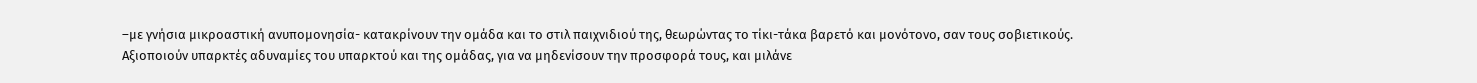–με γνήσια μικροαστική ανυπομονησία- κατακρίνουν την ομάδα και το στιλ παιχνιδιού της, θεωρώντας το τίκι-τάκα βαρετό και μονότονο, σαν τους σοβιετικούς. Αξιοποιούν υπαρκτές αδυναμίες του υπαρκτού και της ομάδας, για να μηδενίσουν την προσφορά τους, και μιλάνε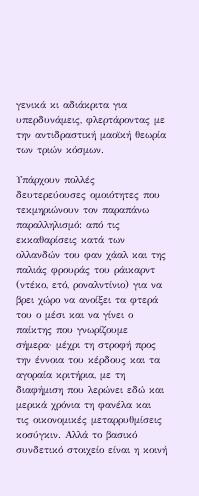γενικά κι αδιάκριτα για υπερδυνάμεις, φλερτάροντας με την αντιδραστική μαοϊκή θεωρία των τριών κόσμων.

Υπάρχουν πολλές δευτερεύουσες ομοιότητες που τεκμηριώνουν τον παραπάνω παραλληλισμό: από τις εκκαθαρίσεις κατά των ολλανδών του φαν χάαλ και της παλιάς φρουράς του ράικαρντ (ντέκο, ετό, ροναλντίνιο) για να βρει χώρο να ανοίξει τα φτερά του ο μέσι και να γίνει ο παίκτης που γνωρίζουμε σήμερα· μέχρι τη στροφή προς την έννοια του κέρδους και τα αγοραία κριτήρια, με τη διαφήμιση που λερώνει εδώ και μερικά χρόνια τη φανέλα και τις οικονομικές μεταρρυθμίσεις κοσύγκιν. Αλλά το βασικό συνδετικό στοιχείο είναι η κοινή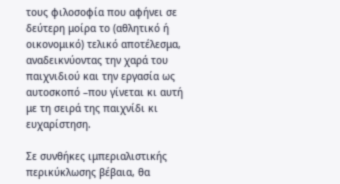τους φιλοσοφία που αφήνει σε δεύτερη μοίρα το (αθλητικό ή οικονομικό) τελικό αποτέλεσμα, αναδεικνύοντας την χαρά του παιχνιδιού και την εργασία ως αυτοσκοπό –που γίνεται κι αυτή με τη σειρά της παιχνίδι κι ευχαρίστηση.

Σε συνθήκες ιμπεριαλιστικής περικύκλωσης βέβαια, θα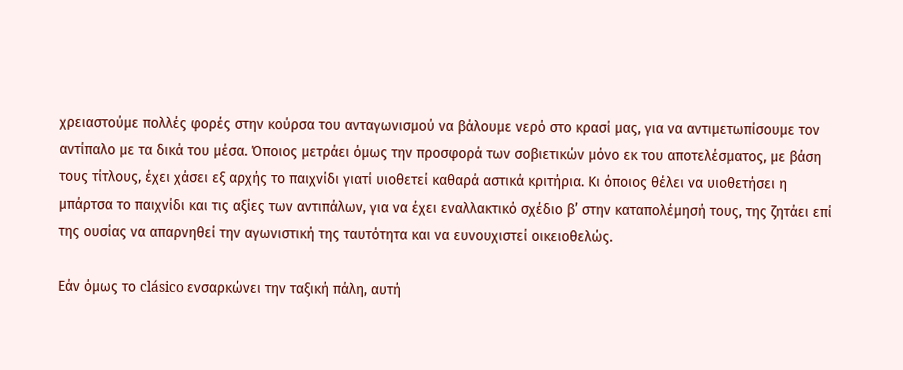χρειαστούμε πολλές φορές στην κούρσα του ανταγωνισμού να βάλουμε νερό στο κρασί μας, για να αντιμετωπίσουμε τον αντίπαλο με τα δικά του μέσα. Όποιος μετράει όμως την προσφορά των σοβιετικών μόνο εκ του αποτελέσματος, με βάση τους τίτλους, έχει χάσει εξ αρχής το παιχνίδι γιατί υιοθετεί καθαρά αστικά κριτήρια. Κι όποιος θέλει να υιοθετήσει η μπάρτσα το παιχνίδι και τις αξίες των αντιπάλων, για να έχει εναλλακτικό σχέδιο β’ στην καταπολέμησή τους, της ζητάει επί της ουσίας να απαρνηθεί την αγωνιστική της ταυτότητα και να ευνουχιστεί οικειοθελώς.

Εάν όμως το clásico ενσαρκώνει την ταξική πάλη, αυτή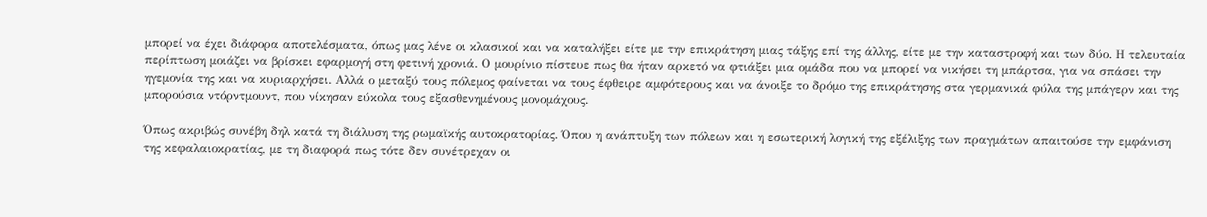μπορεί να έχει διάφορα αποτελέσματα, όπως μας λένε οι κλασικοί και να καταλήξει είτε με την επικράτηση μιας τάξης επί της άλλης, είτε με την καταστροφή και των δύο. Η τελευταία περίπτωση μοιάζει να βρίσκει εφαρμογή στη φετινή χρονιά. Ο μουρίνιο πίστευε πως θα ήταν αρκετό να φτιάξει μια ομάδα που να μπορεί να νικήσει τη μπάρτσα, για να σπάσει την ηγεμονία της και να κυριαρχήσει. Αλλά ο μεταξύ τους πόλεμος φαίνεται να τους έφθειρε αμφότερους και να άνοιξε το δρόμο της επικράτησης στα γερμανικά φύλα της μπάγερν και της μπορούσια ντόρντμουντ, που νίκησαν εύκολα τους εξασθενημένους μονομάχους.

Όπως ακριβώς συνέβη δηλ κατά τη διάλυση της ρωμαϊκής αυτοκρατορίας. Όπου η ανάπτυξη των πόλεων και η εσωτερική λογική της εξέλιξης των πραγμάτων απαιτούσε την εμφάνιση της κεφαλαιοκρατίας, με τη διαφορά πως τότε δεν συνέτρεχαν οι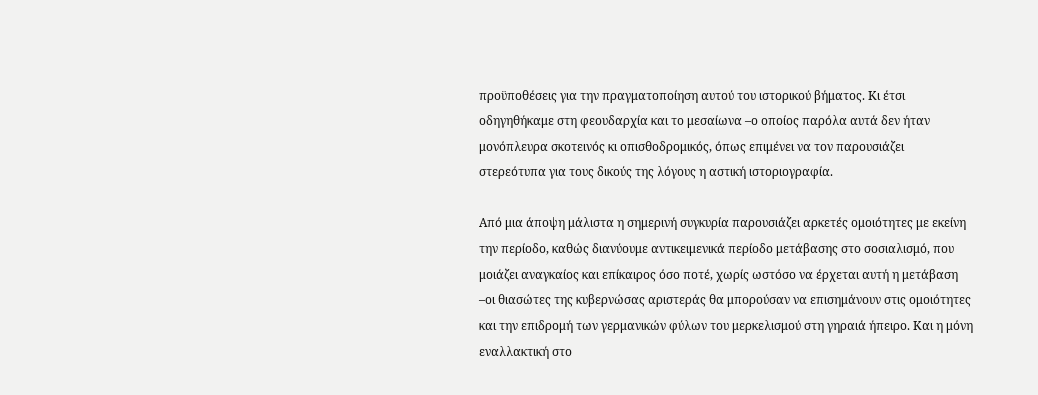προϋποθέσεις για την πραγματοποίηση αυτού του ιστορικού βήματος. Κι έτσι οδηγηθήκαμε στη φεουδαρχία και το μεσαίωνα –ο οποίος παρόλα αυτά δεν ήταν μονόπλευρα σκοτεινός κι οπισθοδρομικός, όπως επιμένει να τον παρουσιάζει στερεότυπα για τους δικούς της λόγους η αστική ιστοριογραφία.

Από μια άποψη μάλιστα η σημερινή συγκυρία παρουσιάζει αρκετές ομοιότητες με εκείνη την περίοδο, καθώς διανύουμε αντικειμενικά περίοδο μετάβασης στο σοσιαλισμό, που μοιάζει αναγκαίος και επίκαιρος όσο ποτέ, χωρίς ωστόσο να έρχεται αυτή η μετάβαση –οι θιασώτες της κυβερνώσας αριστεράς θα μπορούσαν να επισημάνουν στις ομοιότητες και την επιδρομή των γερμανικών φύλων του μερκελισμού στη γηραιά ήπειρο. Και η μόνη εναλλακτική στο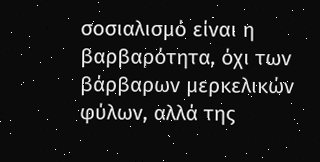σοσιαλισμό είναι η βαρβαρότητα, όχι των βάρβαρων μερκελικών φύλων, αλλά της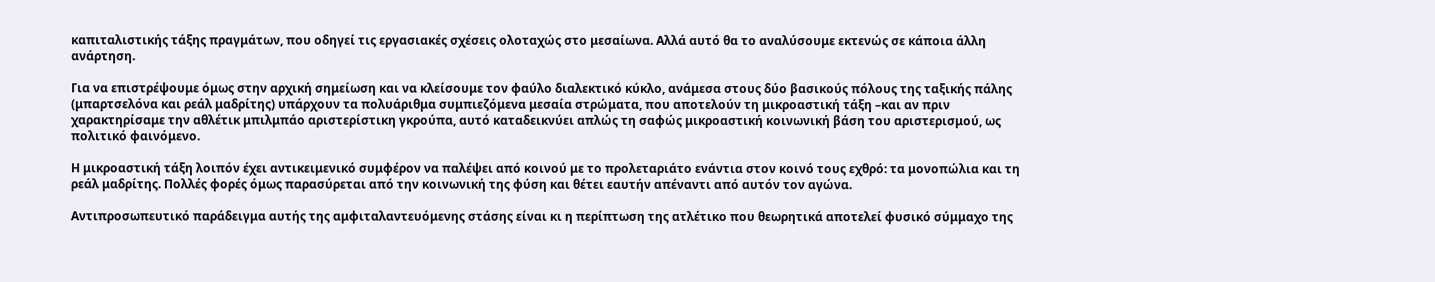καπιταλιστικής τάξης πραγμάτων, που οδηγεί τις εργασιακές σχέσεις ολοταχώς στο μεσαίωνα. Αλλά αυτό θα το αναλύσουμε εκτενώς σε κάποια άλλη ανάρτηση.

Για να επιστρέψουμε όμως στην αρχική σημείωση και να κλείσουμε τον φαύλο διαλεκτικό κύκλο, ανάμεσα στους δύο βασικούς πόλους της ταξικής πάλης (μπαρτσελόνα και ρεάλ μαδρίτης) υπάρχουν τα πολυάριθμα συμπιεζόμενα μεσαία στρώματα, που αποτελούν τη μικροαστική τάξη –και αν πριν χαρακτηρίσαμε την αθλέτικ μπιλμπάο αριστερίστικη γκρούπα, αυτό καταδεικνύει απλώς τη σαφώς μικροαστική κοινωνική βάση του αριστερισμού, ως πολιτικό φαινόμενο.

Η μικροαστική τάξη λοιπόν έχει αντικειμενικό συμφέρον να παλέψει από κοινού με το προλεταριάτο ενάντια στον κοινό τους εχθρό: τα μονοπώλια και τη ρεάλ μαδρίτης. Πολλές φορές όμως παρασύρεται από την κοινωνική της φύση και θέτει εαυτήν απέναντι από αυτόν τον αγώνα.

Αντιπροσωπευτικό παράδειγμα αυτής της αμφιταλαντευόμενης στάσης είναι κι η περίπτωση της ατλέτικο που θεωρητικά αποτελεί φυσικό σύμμαχο της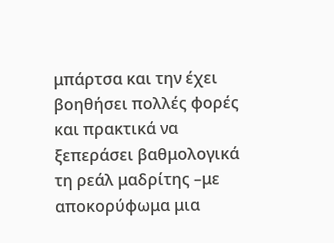μπάρτσα και την έχει βοηθήσει πολλές φορές και πρακτικά να ξεπεράσει βαθμολογικά τη ρεάλ μαδρίτης –με αποκορύφωμα μια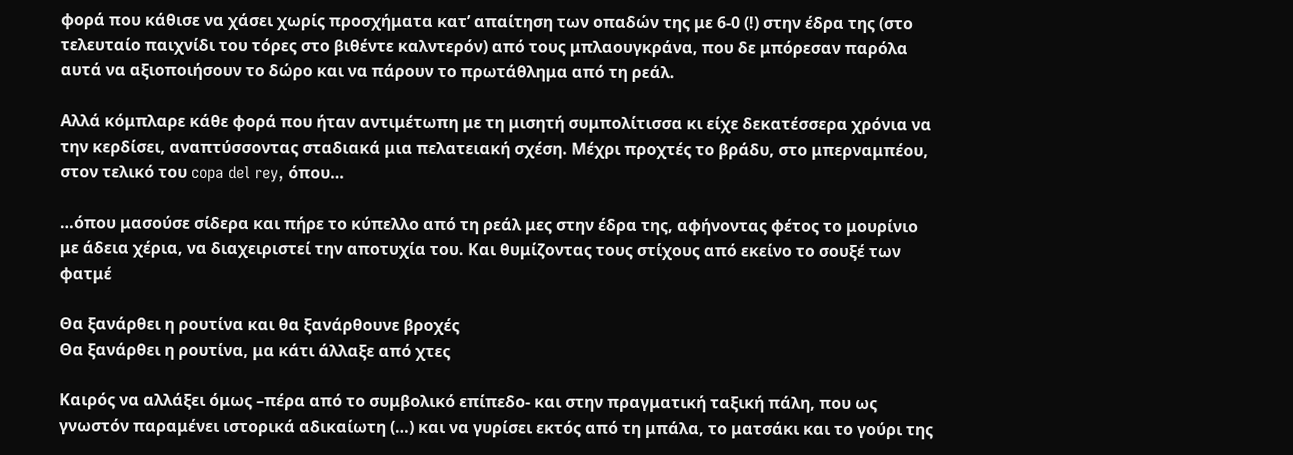φορά που κάθισε να χάσει χωρίς προσχήματα κατ’ απαίτηση των οπαδών της με 6-0 (!) στην έδρα της (στο τελευταίο παιχνίδι του τόρες στο βιθέντε καλντερόν) από τους μπλαουγκράνα, που δε μπόρεσαν παρόλα αυτά να αξιοποιήσουν το δώρο και να πάρουν το πρωτάθλημα από τη ρεάλ.

Αλλά κόμπλαρε κάθε φορά που ήταν αντιμέτωπη με τη μισητή συμπολίτισσα κι είχε δεκατέσσερα χρόνια να την κερδίσει, αναπτύσσοντας σταδιακά μια πελατειακή σχέση. Μέχρι προχτές το βράδυ, στο μπερναμπέου, στον τελικό του copa del rey, όπου…

…όπου μασούσε σίδερα και πήρε το κύπελλο από τη ρεάλ μες στην έδρα της, αφήνοντας φέτος το μουρίνιο με άδεια χέρια, να διαχειριστεί την αποτυχία του. Και θυμίζοντας τους στίχους από εκείνο το σουξέ των φατμέ

Θα ξανάρθει η ρουτίνα και θα ξανάρθουνε βροχές
Θα ξανάρθει η ρουτίνα, μα κάτι άλλαξε από χτες

Καιρός να αλλάξει όμως –πέρα από το συμβολικό επίπεδο- και στην πραγματική ταξική πάλη, που ως γνωστόν παραμένει ιστορικά αδικαίωτη (…) και να γυρίσει εκτός από τη μπάλα, το ματσάκι και το γούρι της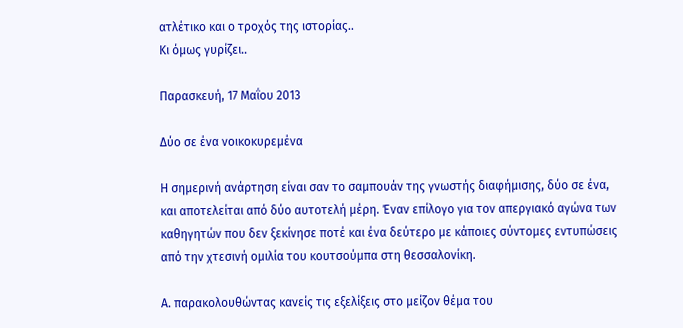ατλέτικο και ο τροχός της ιστορίας..
Κι όμως γυρίζει..

Παρασκευή, 17 Μαΐου 2013

Δύο σε ένα νοικοκυρεμένα

Η σημερινή ανάρτηση είναι σαν το σαμπουάν της γνωστής διαφήμισης, δύο σε ένα, και αποτελείται από δύο αυτοτελή μέρη. Έναν επίλογο για τον απεργιακό αγώνα των καθηγητών που δεν ξεκίνησε ποτέ και ένα δεύτερο με κάποιες σύντομες εντυπώσεις από την χτεσινή ομιλία του κουτσούμπα στη θεσσαλονίκη.

Α. παρακολουθώντας κανείς τις εξελίξεις στο μείζον θέμα του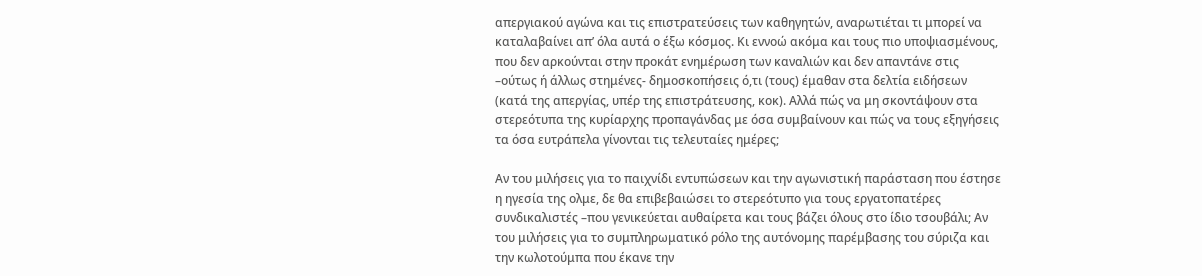απεργιακού αγώνα και τις επιστρατεύσεις των καθηγητών, αναρωτιέται τι μπορεί να καταλαβαίνει απ’ όλα αυτά ο έξω κόσμος. Κι εννοώ ακόμα και τους πιο υποψιασμένους, που δεν αρκούνται στην προκάτ ενημέρωση των καναλιών και δεν απαντάνε στις –ούτως ή άλλως στημένες- δημοσκοπήσεις ό,τι (τους) έμαθαν στα δελτία ειδήσεων (κατά της απεργίας, υπέρ της επιστράτευσης, κοκ). Αλλά πώς να μη σκοντάψουν στα στερεότυπα της κυρίαρχης προπαγάνδας με όσα συμβαίνουν και πώς να τους εξηγήσεις τα όσα ευτράπελα γίνονται τις τελευταίες ημέρες;

Αν του μιλήσεις για το παιχνίδι εντυπώσεων και την αγωνιστική παράσταση που έστησε η ηγεσία της ολμε, δε θα επιβεβαιώσει το στερεότυπο για τους εργατοπατέρες συνδικαλιστές –που γενικεύεται αυθαίρετα και τους βάζει όλους στο ίδιο τσουβάλι; Αν του μιλήσεις για το συμπληρωματικό ρόλο της αυτόνομης παρέμβασης του σύριζα και την κωλοτούμπα που έκανε την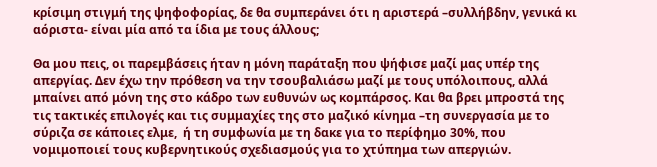κρίσιμη στιγμή της ψηφοφορίας, δε θα συμπεράνει ότι η αριστερά –συλλήβδην, γενικά κι αόριστα- είναι μία από τα ίδια με τους άλλους;

Θα μου πεις, οι παρεμβάσεις ήταν η μόνη παράταξη που ψήφισε μαζί μας υπέρ της απεργίας. Δεν έχω την πρόθεση να την τσουβαλιάσω μαζί με τους υπόλοιπους, αλλά μπαίνει από μόνη της στο κάδρο των ευθυνών ως κομπάρσος. Και θα βρει μπροστά της τις τακτικές επιλογές και τις συμμαχίες της στο μαζικό κίνημα –τη συνεργασία με το σύριζα σε κάποιες ελμε,  ή τη συμφωνία με τη δακε για το περίφημο 30%, που νομιμοποιεί τους κυβερνητικούς σχεδιασμούς για το χτύπημα των απεργιών.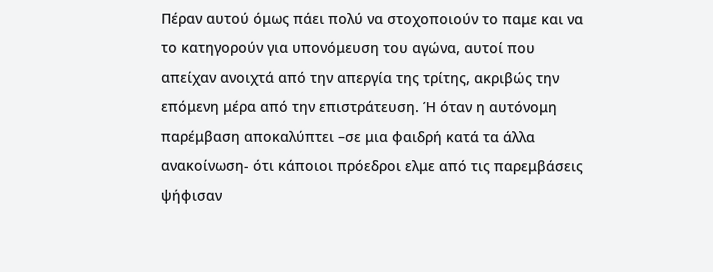Πέραν αυτού όμως πάει πολύ να στοχοποιούν το παμε και να το κατηγορούν για υπονόμευση του αγώνα, αυτοί που απείχαν ανοιχτά από την απεργία της τρίτης, ακριβώς την επόμενη μέρα από την επιστράτευση. Ή όταν η αυτόνομη παρέμβαση αποκαλύπτει –σε μια φαιδρή κατά τα άλλα ανακοίνωση- ότι κάποιοι πρόεδροι ελμε από τις παρεμβάσεις ψήφισαν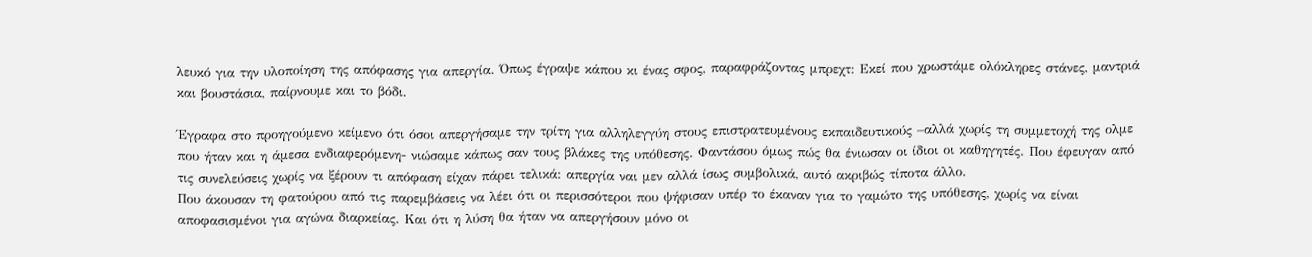λευκό για την υλοποίηση της απόφασης για απεργία. Όπως έγραψε κάπου κι ένας σφος, παραφράζοντας μπρεχτ: Εκεί που χρωστάμε ολόκληρες στάνες, μαντριά και βουστάσια, παίρνουμε και το βόδι.

Έγραφα στο προηγούμενο κείμενο ότι όσοι απεργήσαμε την τρίτη για αλληλεγγύη στους επιστρατευμένους εκπαιδευτικούς –αλλά χωρίς τη συμμετοχή της ολμε που ήταν και η άμεσα ενδιαφερόμενη- νιώσαμε κάπως σαν τους βλάκες της υπόθεσης. Φαντάσου όμως πώς θα ένιωσαν οι ίδιοι οι καθηγητές. Που έφευγαν από τις συνελεύσεις χωρίς να ξέρουν τι απόφαση είχαν πάρει τελικά: απεργία ναι μεν αλλά ίσως συμβολικά, αυτό ακριβώς τίποτα άλλο.
Που άκουσαν τη φατούρου από τις παρεμβάσεις να λέει ότι οι περισσότεροι που ψήφισαν υπέρ το έκαναν για το γαμώτο της υπόθεσης, χωρίς να είναι αποφασισμένοι για αγώνα διαρκείας. Και ότι η λύση θα ήταν να απεργήσουν μόνο οι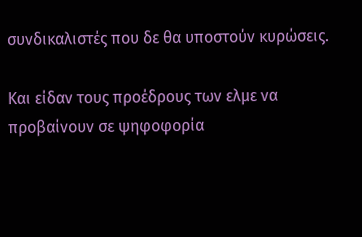συνδικαλιστές που δε θα υποστούν κυρώσεις.

Και είδαν τους προέδρους των ελμε να προβαίνουν σε ψηφοφορία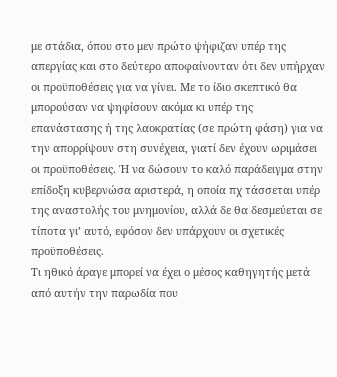με στάδια, όπου στο μεν πρώτο ψήφιζαν υπέρ της απεργίας και στο δεύτερο αποφαίνονταν ότι δεν υπήρχαν οι προϋποθέσεις για να γίνει. Με το ίδιο σκεπτικό θα μπορούσαν να ψηφίσουν ακόμα κι υπέρ της επανάστασης ή της λαοκρατίας (σε πρώτη φάση) για να την απορρίψουν στη συνέχεια, γιατί δεν έχουν ωριμάσει οι προϋποθέσεις. Ή να δώσουν το καλό παράδειγμα στην επίδοξη κυβερνώσα αριστερά, η οποία πχ τάσσεται υπέρ της αναστολής του μνημονίου, αλλά δε θα δεσμεύεται σε τίποτα γι’ αυτό, εφόσον δεν υπάρχουν οι σχετικές προϋποθέσεις.
Τι ηθικό άραγε μπορεί να έχει ο μέσος καθηγητής μετά από αυτήν την παρωδία που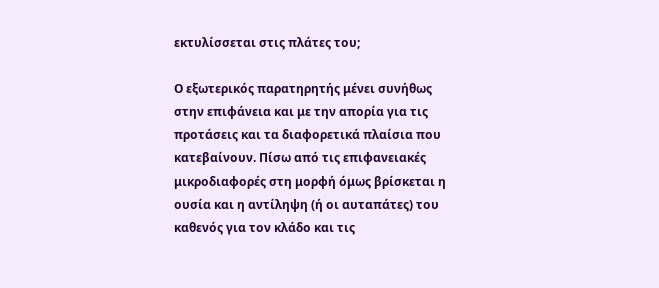εκτυλίσσεται στις πλάτες του;

Ο εξωτερικός παρατηρητής μένει συνήθως στην επιφάνεια και με την απορία για τις προτάσεις και τα διαφορετικά πλαίσια που κατεβαίνουν. Πίσω από τις επιφανειακές μικροδιαφορές στη μορφή όμως βρίσκεται η ουσία και η αντίληψη (ή οι αυταπάτες) του καθενός για τον κλάδο και τις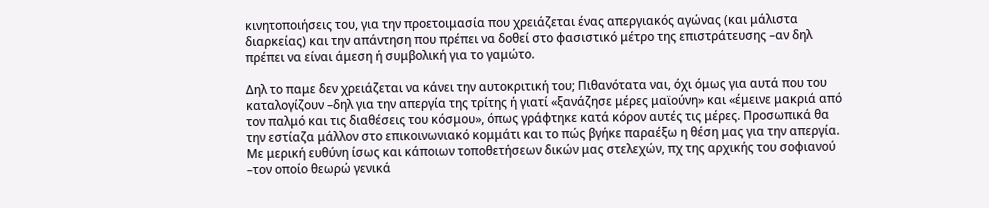κινητοποιήσεις του, για την προετοιμασία που χρειάζεται ένας απεργιακός αγώνας (και μάλιστα διαρκείας) και την απάντηση που πρέπει να δοθεί στο φασιστικό μέτρο της επιστράτευσης –αν δηλ πρέπει να είναι άμεση ή συμβολική για το γαμώτο.

Δηλ το παμε δεν χρειάζεται να κάνει την αυτοκριτική του; Πιθανότατα ναι, όχι όμως για αυτά που του καταλογίζουν –δηλ για την απεργία της τρίτης ή γιατί «ξανάζησε μέρες μαϊούνη» και «έμεινε μακριά από τον παλμό και τις διαθέσεις του κόσμου», όπως γράφτηκε κατά κόρον αυτές τις μέρες. Προσωπικά θα την εστίαζα μάλλον στο επικοινωνιακό κομμάτι και το πώς βγήκε παραέξω η θέση μας για την απεργία. Με μερική ευθύνη ίσως και κάποιων τοποθετήσεων δικών μας στελεχών, πχ της αρχικής του σοφιανού –τον οποίο θεωρώ γενικά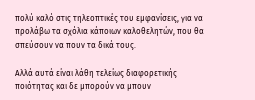πολύ καλό στις τηλεοπτικές του εμφανίσεις, για να προλάβω τα σχόλια κάποιων καλοθελητών, που θα σπεύσουν να πουν τα δικά τους.

Αλλά αυτά είναι λάθη τελείως διαφορετικής ποιότητας και δε μπορούν να μπουν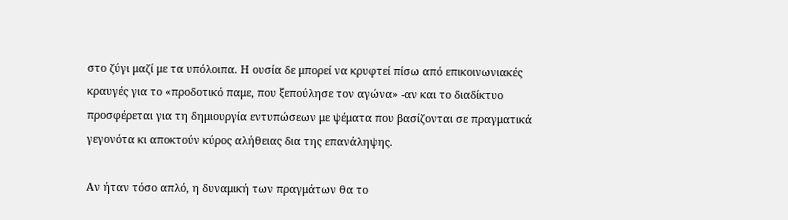στο ζύγι μαζί με τα υπόλοιπα. Η ουσία δε μπορεί να κρυφτεί πίσω από επικοινωνιακές κραυγές για το «προδοτικό παμε, που ξεπούλησε τον αγώνα» -αν και το διαδίκτυο προσφέρεται για τη δημιουργία εντυπώσεων με ψέματα που βασίζονται σε πραγματικά γεγονότα κι αποκτούν κύρος αλήθειας δια της επανάληψης.

Αν ήταν τόσο απλό, η δυναμική των πραγμάτων θα το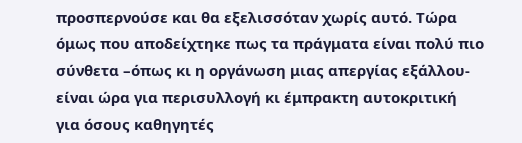προσπερνούσε και θα εξελισσόταν χωρίς αυτό. Τώρα όμως που αποδείχτηκε πως τα πράγματα είναι πολύ πιο σύνθετα –όπως κι η οργάνωση μιας απεργίας εξάλλου- είναι ώρα για περισυλλογή κι έμπρακτη αυτοκριτική για όσους καθηγητές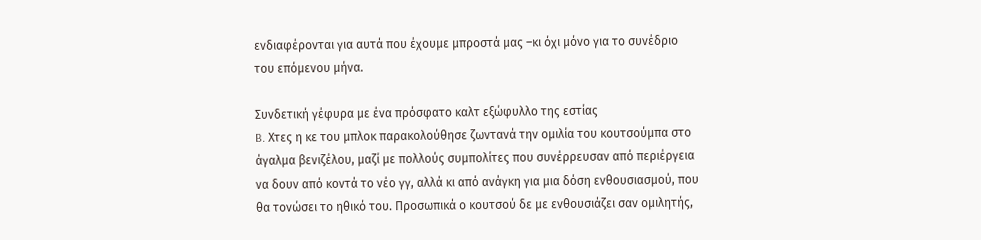ενδιαφέρονται για αυτά που έχουμε μπροστά μας –κι όχι μόνο για το συνέδριο του επόμενου μήνα.

Συνδετική γέφυρα με ένα πρόσφατο καλτ εξώφυλλο της εστίας
B. Χτες η κε του μπλοκ παρακολούθησε ζωντανά την ομιλία του κουτσούμπα στο άγαλμα βενιζέλου, μαζί με πολλούς συμπολίτες που συνέρρευσαν από περιέργεια να δουν από κοντά το νέο γγ, αλλά κι από ανάγκη για μια δόση ενθουσιασμού, που θα τονώσει το ηθικό του. Προσωπικά ο κουτσού δε με ενθουσιάζει σαν ομιλητής,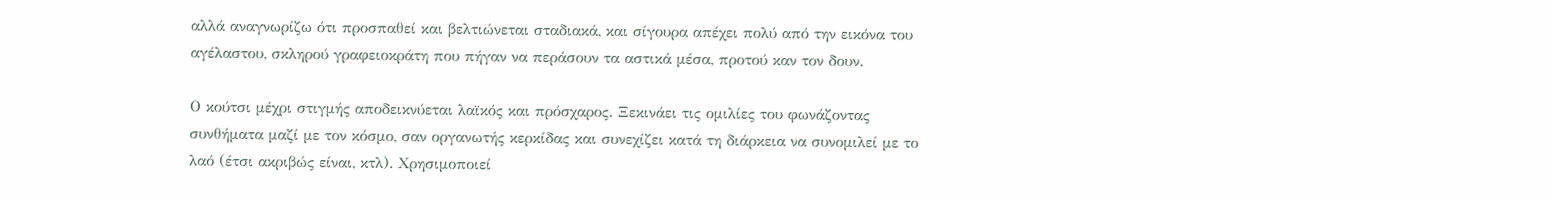αλλά αναγνωρίζω ότι προσπαθεί και βελτιώνεται σταδιακά, και σίγουρα απέχει πολύ από την εικόνα του αγέλαστου, σκληρού γραφειοκράτη που πήγαν να περάσουν τα αστικά μέσα, προτού καν τον δουν.

Ο κούτσι μέχρι στιγμής αποδεικνύεται λαϊκός και πρόσχαρος. Ξεκινάει τις ομιλίες του φωνάζοντας συνθήματα μαζί με τον κόσμο, σαν οργανωτής κερκίδας και συνεχίζει κατά τη διάρκεια να συνομιλεί με το λαό (έτσι ακριβώς είναι, κτλ). Χρησιμοποιεί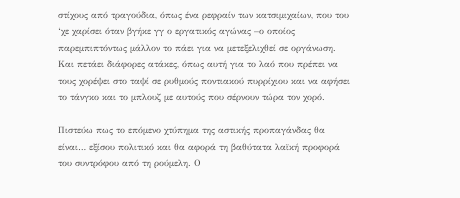στίχους από τραγούδια, όπως ένα ρεφραίν των κατσιμιχαίων, που του ‘χε χαρίσει όταν βγήκε γγ ο εργατικός αγώνας –ο οποίος παρεμπιπτόντως μάλλον το πάει για να μετεξελιχθεί σε οργάνωση. Και πετάει διάφορες ατάκες, όπως αυτή για το λαό που πρέπει να τους χορέψει στο ταψί σε ρυθμούς ποντιακού πυρρίχιου και να αφήσει το τάνγκο και το μπλουζ με αυτούς που σέρνουν τώρα τον χορό.

Πιστεύω πως το επόμενο χτύπημα της αστικής προπαγάνδας θα είναι… εξίσου πολιτικό και θα αφορά τη βαθύτατα λαϊκή προφορά του συντρόφου από τη ρούμελη. Ο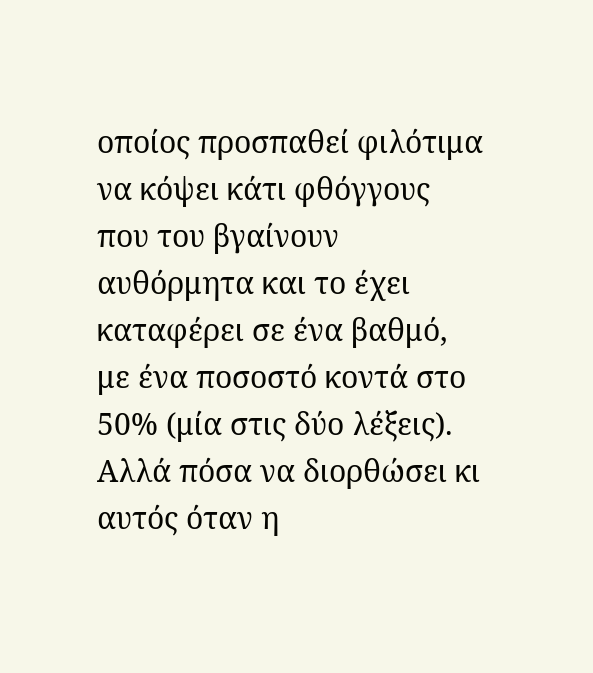οποίος προσπαθεί φιλότιμα να κόψει κάτι φθόγγους που του βγαίνουν αυθόρμητα και το έχει καταφέρει σε ένα βαθμό, με ένα ποσοστό κοντά στο 50% (μία στις δύο λέξεις). Αλλά πόσα να διορθώσει κι αυτός όταν η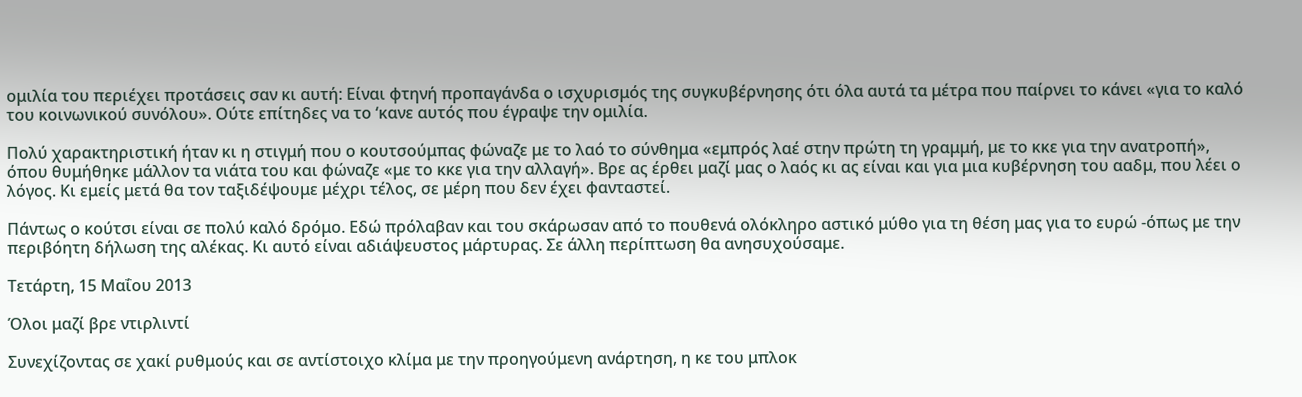ομιλία του περιέχει προτάσεις σαν κι αυτή: Είναι φτηνή προπαγάνδα ο ισχυρισμός της συγκυβέρνησης ότι όλα αυτά τα μέτρα που παίρνει το κάνει «για το καλό του κοινωνικού συνόλου». Ούτε επίτηδες να το ‘κανε αυτός που έγραψε την ομιλία.

Πολύ χαρακτηριστική ήταν κι η στιγμή που ο κουτσούμπας φώναζε με το λαό το σύνθημα «εμπρός λαέ στην πρώτη τη γραμμή, με το κκε για την ανατροπή», όπου θυμήθηκε μάλλον τα νιάτα του και φώναζε «με το κκε για την αλλαγή». Βρε ας έρθει μαζί μας ο λαός κι ας είναι και για μια κυβέρνηση του ααδμ, που λέει ο λόγος. Κι εμείς μετά θα τον ταξιδέψουμε μέχρι τέλος, σε μέρη που δεν έχει φανταστεί.

Πάντως ο κούτσι είναι σε πολύ καλό δρόμο. Εδώ πρόλαβαν και του σκάρωσαν από το πουθενά ολόκληρο αστικό μύθο για τη θέση μας για το ευρώ -όπως με την περιβόητη δήλωση της αλέκας. Κι αυτό είναι αδιάψευστος μάρτυρας. Σε άλλη περίπτωση θα ανησυχούσαμε.

Τετάρτη, 15 Μαΐου 2013

Όλοι μαζί βρε ντιρλιντί

Συνεχίζοντας σε χακί ρυθμούς και σε αντίστοιχο κλίμα με την προηγούμενη ανάρτηση, η κε του μπλοκ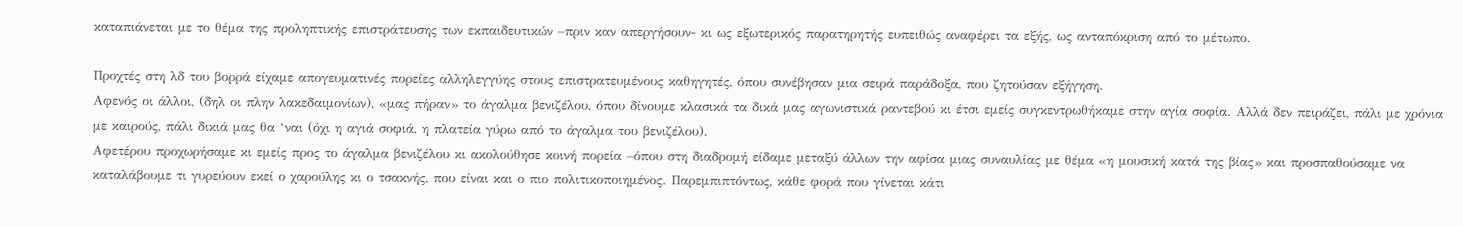καταπιάνεται με το θέμα της προληπτικής επιστράτευσης των εκπαιδευτικών –πριν καν απεργήσουν- κι ως εξωτερικός παρατηρητής ευπειθώς αναφέρει τα εξής, ως ανταπόκριση από το μέτωπο.

Προχτές στη λδ του βορρά είχαμε απογευματινές πορείες αλληλεγγύης στους επιστρατευμένους καθηγητές, όπου συνέβησαν μια σειρά παράδοξα, που ζητούσαν εξήγηση.
Αφενός οι άλλοι, (δηλ οι πλην λακεδαιμονίων), «μας πήραν» το άγαλμα βενιζέλου, όπου δίνουμε κλασικά τα δικά μας αγωνιστικά ραντεβού κι έτσι εμείς συγκεντρωθήκαμε στην αγία σοφία. Αλλά δεν πειράζει, πάλι με χρόνια με καιρούς, πάλι δικιά μας θα ‘ναι (όχι η αγιά σοφιά, η πλατεία γύρω από το άγαλμα του βενιζέλου).
Αφετέρου προχωρήσαμε κι εμείς προς το άγαλμα βενιζέλου κι ακολούθησε κοινή πορεία –όπου στη διαδρομή είδαμε μεταξύ άλλων την αφίσα μιας συναυλίας με θέμα «η μουσική κατά της βίας» και προσπαθούσαμε να καταλάβουμε τι γυρεύουν εκεί ο χαρούλης κι ο τσακνής, που είναι και ο πιο πολιτικοποιημένος. Παρεμπιπτόντως, κάθε φορά που γίνεται κάτι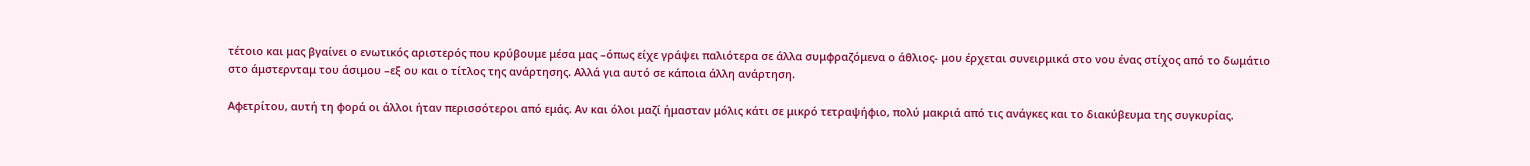τέτοιο και μας βγαίνει ο ενωτικός αριστερός που κρύβουμε μέσα μας –όπως είχε γράψει παλιότερα σε άλλα συμφραζόμενα ο άθλιος- μου έρχεται συνειρμικά στο νου ένας στίχος από το δωμάτιο στο άμστερνταμ του άσιμου –εξ ου και ο τίτλος της ανάρτησης. Αλλά για αυτό σε κάποια άλλη ανάρτηση.

Αφετρίτου, αυτή τη φορά οι άλλοι ήταν περισσότεροι από εμάς. Αν και όλοι μαζί ήμασταν μόλις κάτι σε μικρό τετραψήφιο, πολύ μακριά από τις ανάγκες και το διακύβευμα της συγκυρίας.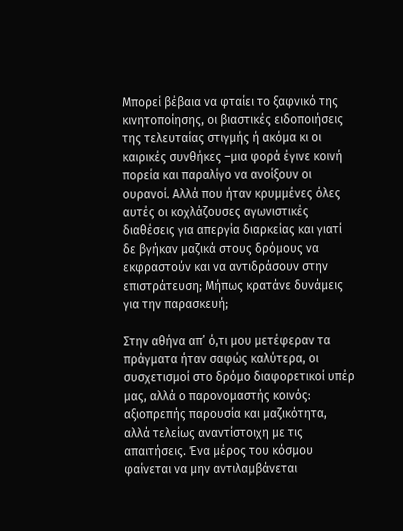Μπορεί βέβαια να φταίει το ξαφνικό της κινητοποίησης, οι βιαστικές ειδοποιήσεις της τελευταίας στιγμής ή ακόμα κι οι καιρικές συνθήκες –μια φορά έγινε κοινή πορεία και παραλίγο να ανοίξουν οι ουρανοί. Αλλά που ήταν κρυμμένες όλες αυτές οι κοχλάζουσες αγωνιστικές διαθέσεις για απεργία διαρκείας και γιατί δε βγήκαν μαζικά στους δρόμους να εκφραστούν και να αντιδράσουν στην επιστράτευση; Μήπως κρατάνε δυνάμεις για την παρασκευή;

Στην αθήνα απ’ ό,τι μου μετέφεραν τα πράγματα ήταν σαφώς καλύτερα, οι συσχετισμοί στο δρόμο διαφορετικοί υπέρ μας, αλλά ο παρονομαστής κοινός: αξιοπρεπής παρουσία και μαζικότητα, αλλά τελείως αναντίστοιχη με τις απαιτήσεις. Ένα μέρος του κόσμου φαίνεται να μην αντιλαμβάνεται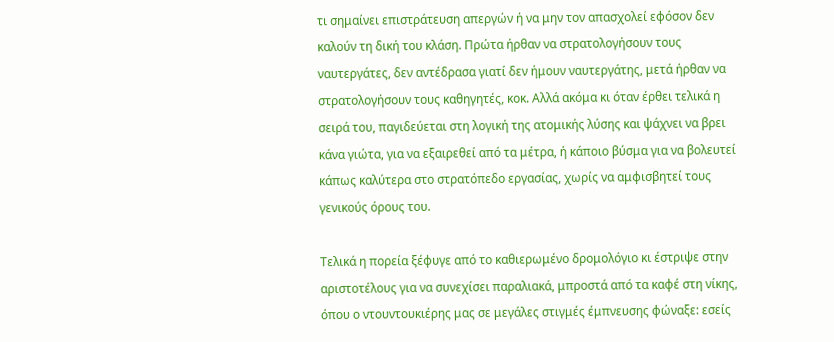τι σημαίνει επιστράτευση απεργών ή να μην τον απασχολεί εφόσον δεν καλούν τη δική του κλάση. Πρώτα ήρθαν να στρατολογήσουν τους ναυτεργάτες, δεν αντέδρασα γιατί δεν ήμουν ναυτεργάτης, μετά ήρθαν να στρατολογήσουν τους καθηγητές, κοκ. Αλλά ακόμα κι όταν έρθει τελικά η σειρά του, παγιδεύεται στη λογική της ατομικής λύσης και ψάχνει να βρει κάνα γιώτα, για να εξαιρεθεί από τα μέτρα, ή κάποιο βύσμα για να βολευτεί κάπως καλύτερα στο στρατόπεδο εργασίας, χωρίς να αμφισβητεί τους γενικούς όρους του.

Τελικά η πορεία ξέφυγε από το καθιερωμένο δρομολόγιο κι έστριψε στην αριστοτέλους για να συνεχίσει παραλιακά, μπροστά από τα καφέ στη νίκης, όπου ο ντουντουκιέρης μας σε μεγάλες στιγμές έμπνευσης φώναξε: εσείς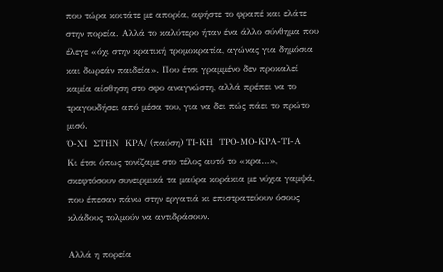που τώρα κοιτάτε με απορία, αφήστε το φραπέ και ελάτε στην πορεία. Αλλά το καλύτερο ήταν ένα άλλο σύνθημα που έλεγε «όχι στην κρατική τρομοκρατία, αγώνας για δημόσια και δωρεάν παιδεία». Που έτσι γραμμένο δεν προκαλεί καμία αίσθηση στο σφο αναγνώστη, αλλά πρέπει να το τραγουδήσει από μέσα του, για να δει πώς πάει το πρώτο μισό.
Ό-ΧΙ  ΣΤΗΝ  ΚΡΑ/ (παύση) ΤΙ-ΚΗ  ΤΡΟ-ΜΟ-ΚΡΑ-ΤΙ-Α
Κι έτσι όπως τονίζαμε στο τέλος αυτό το «κρα…», σκεφτόσουν συνειρμικά τα μαύρα κοράκια με νύχια γαμψά, που έπεσαν πάνω στην εργατιά κι επιστρατεύουν όσους κλάδους τολμούν να αντιδράσουν.

Αλλά η πορεία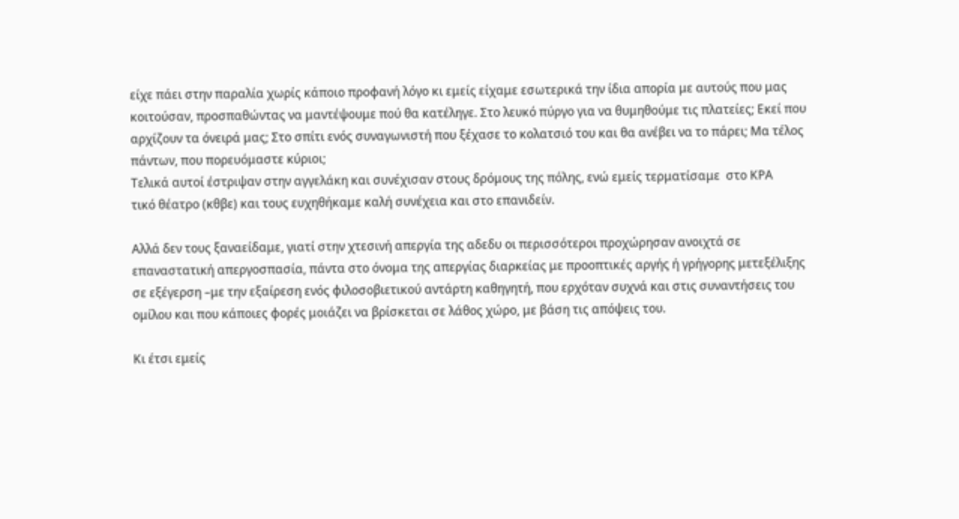είχε πάει στην παραλία χωρίς κάποιο προφανή λόγο κι εμείς είχαμε εσωτερικά την ίδια απορία με αυτούς που μας κοιτούσαν, προσπαθώντας να μαντέψουμε πού θα κατέληγε. Στο λευκό πύργο για να θυμηθούμε τις πλατείες; Εκεί που αρχίζουν τα όνειρά μας; Στο σπίτι ενός συναγωνιστή που ξέχασε το κολατσιό του και θα ανέβει να το πάρει; Μα τέλος πάντων, που πορευόμαστε κύριοι;
Τελικά αυτοί έστριψαν στην αγγελάκη και συνέχισαν στους δρόμους της πόλης, ενώ εμείς τερματίσαμε  στο ΚΡΑ
τικό θέατρο (κθβε) και τους ευχηθήκαμε καλή συνέχεια και στο επανιδείν.

Αλλά δεν τους ξαναείδαμε, γιατί στην χτεσινή απεργία της αδεδυ οι περισσότεροι προχώρησαν ανοιχτά σε επαναστατική απεργοσπασία, πάντα στο όνομα της απεργίας διαρκείας με προοπτικές αργής ή γρήγορης μετεξέλιξης σε εξέγερση –με την εξαίρεση ενός φιλοσοβιετικού αντάρτη καθηγητή, που ερχόταν συχνά και στις συναντήσεις του ομίλου και που κάποιες φορές μοιάζει να βρίσκεται σε λάθος χώρο, με βάση τις απόψεις του.

Κι έτσι εμείς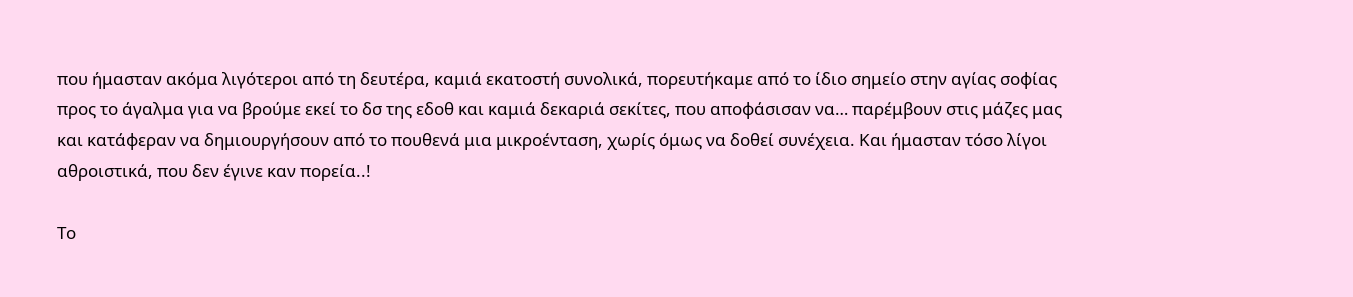που ήμασταν ακόμα λιγότεροι από τη δευτέρα, καμιά εκατοστή συνολικά, πορευτήκαμε από το ίδιο σημείο στην αγίας σοφίας προς το άγαλμα για να βρούμε εκεί το δσ της εδοθ και καμιά δεκαριά σεκίτες, που αποφάσισαν να… παρέμβουν στις μάζες μας και κατάφεραν να δημιουργήσουν από το πουθενά μια μικροένταση, χωρίς όμως να δοθεί συνέχεια. Και ήμασταν τόσο λίγοι αθροιστικά, που δεν έγινε καν πορεία..!

Το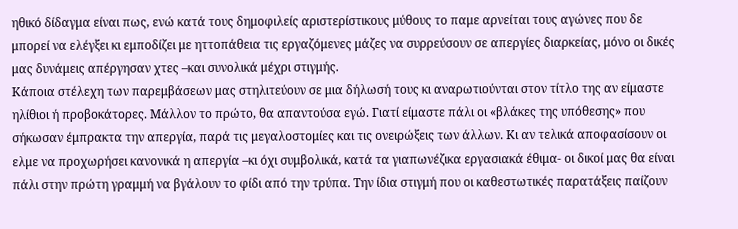ηθικό δίδαγμα είναι πως, ενώ κατά τους δημοφιλείς αριστερίστικους μύθους το παμε αρνείται τους αγώνες που δε μπορεί να ελέγξει κι εμποδίζει με ηττοπάθεια τις εργαζόμενες μάζες να συρρεύσουν σε απεργίες διαρκείας, μόνο οι δικές μας δυνάμεις απέργησαν χτες –και συνολικά μέχρι στιγμής.
Κάποια στέλεχη των παρεμβάσεων μας στηλιτεύουν σε μια δήλωσή τους κι αναρωτιούνται στον τίτλο της αν είμαστε ηλίθιοι ή προβοκάτορες. Μάλλον το πρώτο, θα απαντούσα εγώ. Γιατί είμαστε πάλι οι «βλάκες της υπόθεσης» που σήκωσαν έμπρακτα την απεργία, παρά τις μεγαλοστομίες και τις ονειρώξεις των άλλων. Κι αν τελικά αποφασίσουν οι ελμε να προχωρήσει κανονικά η απεργία –κι όχι συμβολικά, κατά τα γιαπωνέζικα εργασιακά έθιμα- οι δικοί μας θα είναι πάλι στην πρώτη γραμμή να βγάλουν το φίδι από την τρύπα. Την ίδια στιγμή που οι καθεστωτικές παρατάξεις παίζουν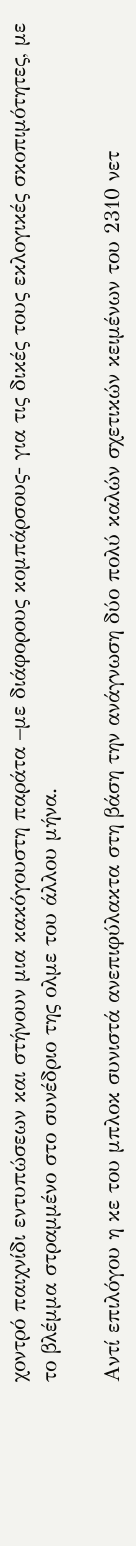χοντρό παιχνίδι εντυπώσεων και στήνουν μια κακόγουστη παράτα –με διάφορους κομπάρσους- για τις δικές τους εκλογικές σκοπιμότητες, με το βλέμμα στραμμένο στο συνέδριο της ολμε του άλλου μήνα.

Αντί επιλόγου η κε του μπλοκ συνιστά ανεπιφύλακτα στη βάση την ανάγνωση δύο πολύ καλών σχετικών κειμένων του 2310 νετ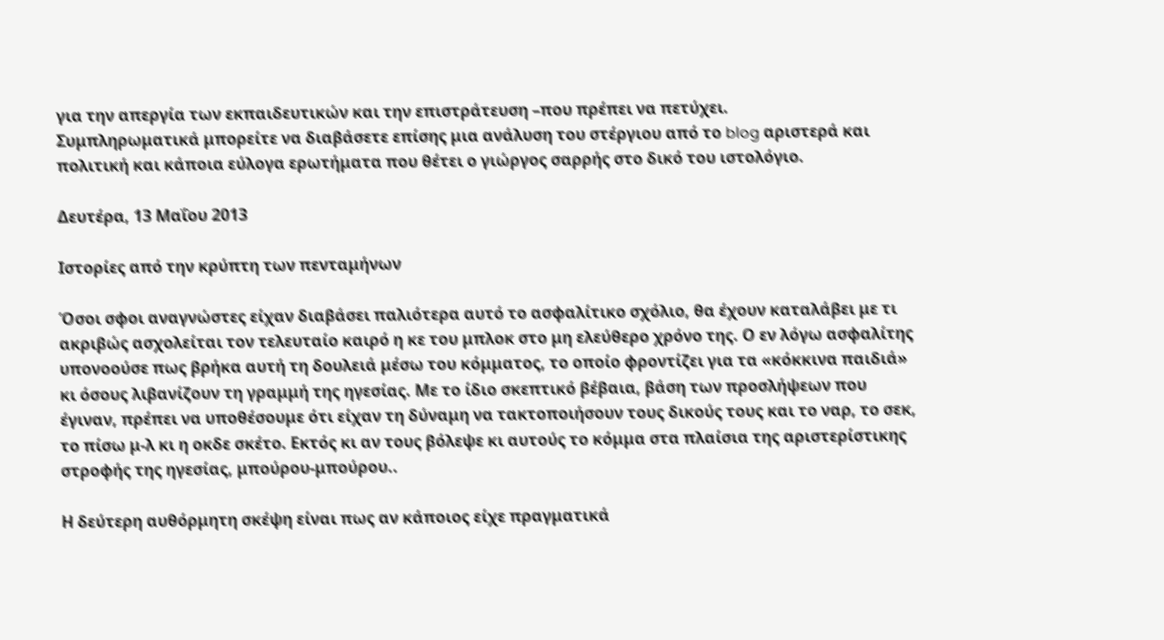για την απεργία των εκπαιδευτικών και την επιστράτευση –που πρέπει να πετύχει.
Συμπληρωματικά μπορείτε να διαβάσετε επίσης μια ανάλυση του στέργιου από το blog αριστερά και πολιτική και κάποια εύλογα ερωτήματα που θέτει ο γιώργος σαρρής στο δικό του ιστολόγιο.

Δευτέρα, 13 Μαΐου 2013

Ιστορίες από την κρύπτη των πενταμήνων

Όσοι σφοι αναγνώστες είχαν διαβάσει παλιότερα αυτό το ασφαλίτικο σχόλιο, θα έχουν καταλάβει με τι ακριβώς ασχολείται τον τελευταίο καιρό η κε του μπλοκ στο μη ελεύθερο χρόνο της. Ο εν λόγω ασφαλίτης υπονοούσε πως βρήκα αυτή τη δουλειά μέσω του κόμματος, το οποίο φροντίζει για τα «κόκκινα παιδιά» κι όσους λιβανίζουν τη γραμμή της ηγεσίας. Με το ίδιο σκεπτικό βέβαια, βάση των προσλήψεων που έγιναν, πρέπει να υποθέσουμε ότι είχαν τη δύναμη να τακτοποιήσουν τους δικούς τους και το ναρ, το σεκ, το πίσω μ-λ κι η οκδε σκέτο. Εκτός κι αν τους βόλεψε κι αυτούς το κόμμα στα πλαίσια της αριστερίστικης στροφής της ηγεσίας, μπούρου-μπούρου..

Η δεύτερη αυθόρμητη σκέψη είναι πως αν κάποιος είχε πραγματικά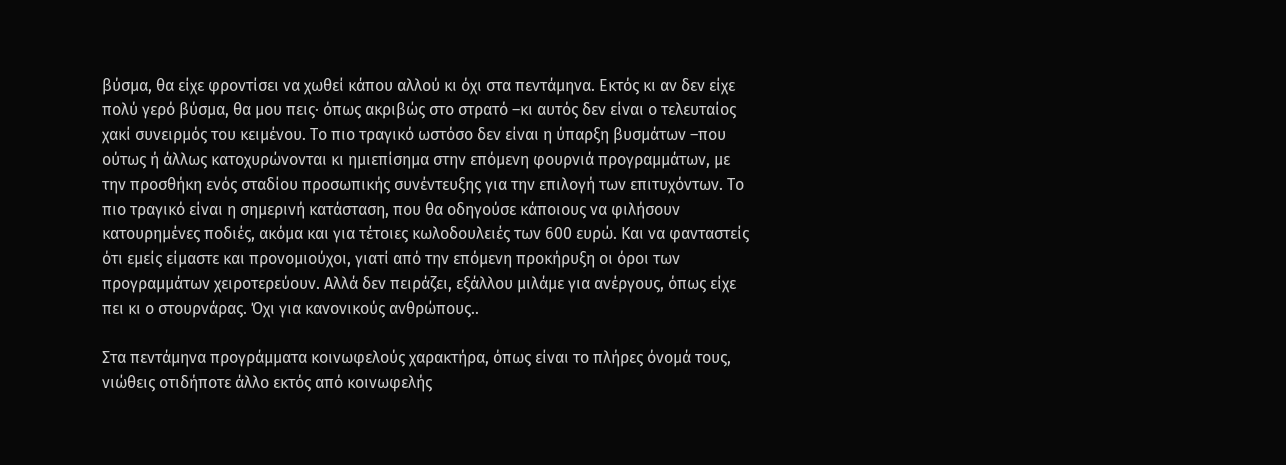βύσμα, θα είχε φροντίσει να χωθεί κάπου αλλού κι όχι στα πεντάμηνα. Εκτός κι αν δεν είχε πολύ γερό βύσμα, θα μου πεις· όπως ακριβώς στο στρατό –κι αυτός δεν είναι ο τελευταίος χακί συνειρμός του κειμένου. Το πιο τραγικό ωστόσο δεν είναι η ύπαρξη βυσμάτων –που ούτως ή άλλως κατοχυρώνονται κι ημιεπίσημα στην επόμενη φουρνιά προγραμμάτων, με την προσθήκη ενός σταδίου προσωπικής συνέντευξης για την επιλογή των επιτυχόντων. Το πιο τραγικό είναι η σημερινή κατάσταση, που θα οδηγούσε κάποιους να φιλήσουν κατουρημένες ποδιές, ακόμα και για τέτοιες κωλοδουλειές των 600 ευρώ. Και να φανταστείς ότι εμείς είμαστε και προνομιούχοι, γιατί από την επόμενη προκήρυξη οι όροι των προγραμμάτων χειροτερεύουν. Αλλά δεν πειράζει, εξάλλου μιλάμε για ανέργους, όπως είχε πει κι ο στουρνάρας. Όχι για κανονικούς ανθρώπους..

Στα πεντάμηνα προγράμματα κοινωφελούς χαρακτήρα, όπως είναι το πλήρες όνομά τους, νιώθεις οτιδήποτε άλλο εκτός από κοινωφελής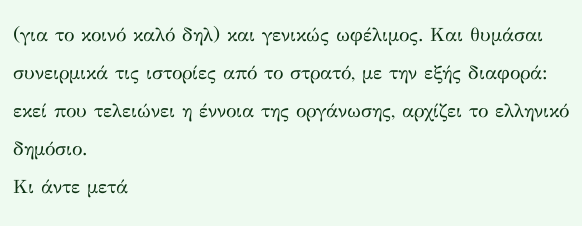(για το κοινό καλό δηλ) και γενικώς ωφέλιμος. Και θυμάσαι συνειρμικά τις ιστορίες από το στρατό, με την εξής διαφορά: εκεί που τελειώνει η έννοια της οργάνωσης, αρχίζει το ελληνικό δημόσιο.
Κι άντε μετά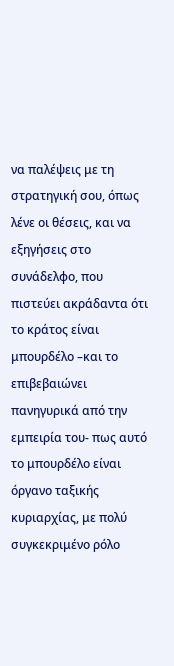να παλέψεις με τη στρατηγική σου, όπως λένε οι θέσεις, και να εξηγήσεις στο συνάδελφο, που πιστεύει ακράδαντα ότι το κράτος είναι μπουρδέλο –και το επιβεβαιώνει πανηγυρικά από την εμπειρία του- πως αυτό το μπουρδέλο είναι όργανο ταξικής κυριαρχίας, με πολύ συγκεκριμένο ρόλο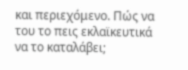και περιεχόμενο. Πώς να του το πεις εκλαϊκευτικά να το καταλάβει;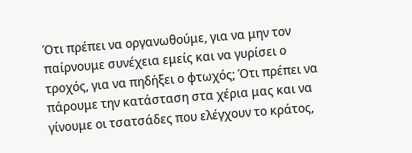Ότι πρέπει να οργανωθούμε, για να μην τον παίρνουμε συνέχεια εμείς και να γυρίσει ο τροχός, για να πηδήξει ο φτωχός; Ότι πρέπει να πάρουμε την κατάσταση στα χέρια μας και να γίνουμε οι τσατσάδες που ελέγχουν το κράτος,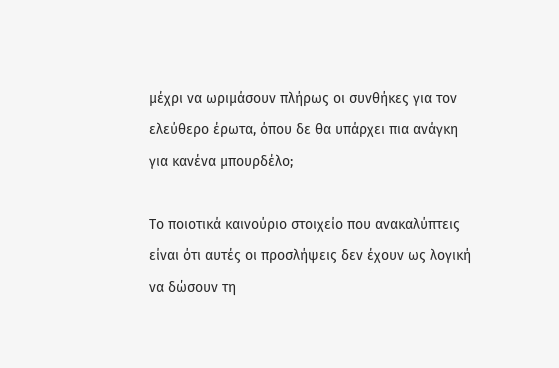μέχρι να ωριμάσουν πλήρως οι συνθήκες για τον ελεύθερο έρωτα, όπου δε θα υπάρχει πια ανάγκη για κανένα μπουρδέλο;

Το ποιοτικά καινούριο στοιχείο που ανακαλύπτεις είναι ότι αυτές οι προσλήψεις δεν έχουν ως λογική να δώσουν τη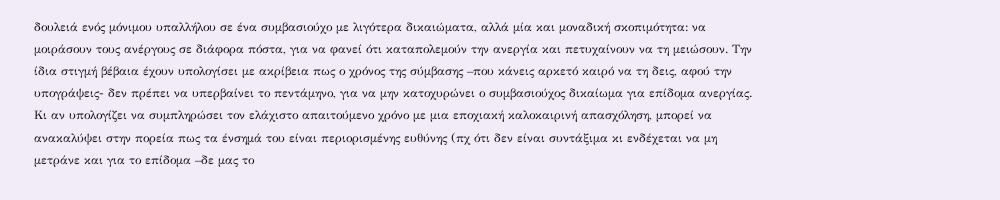δουλειά ενός μόνιμου υπαλλήλου σε ένα συμβασιούχο με λιγότερα δικαιώματα, αλλά μία και μοναδική σκοπιμότητα: να μοιράσουν τους ανέργους σε διάφορα πόστα, για να φανεί ότι καταπολεμούν την ανεργία και πετυχαίνουν να τη μειώσουν. Την ίδια στιγμή βέβαια έχουν υπολογίσει με ακρίβεια πως ο χρόνος της σύμβασης –που κάνεις αρκετό καιρό να τη δεις, αφού την υπογράψεις- δεν πρέπει να υπερβαίνει το πεντάμηνο, για να μην κατοχυρώνει ο συμβασιούχος δικαίωμα για επίδομα ανεργίας. Κι αν υπολογίζει να συμπληρώσει τον ελάχιστο απαιτούμενο χρόνο με μια εποχιακή καλοκαιρινή απασχόληση, μπορεί να ανακαλύψει στην πορεία πως τα ένσημά του είναι περιορισμένης ευθύνης (πχ ότι δεν είναι συντάξιμα κι ενδέχεται να μη μετράνε και για το επίδομα –δε μας το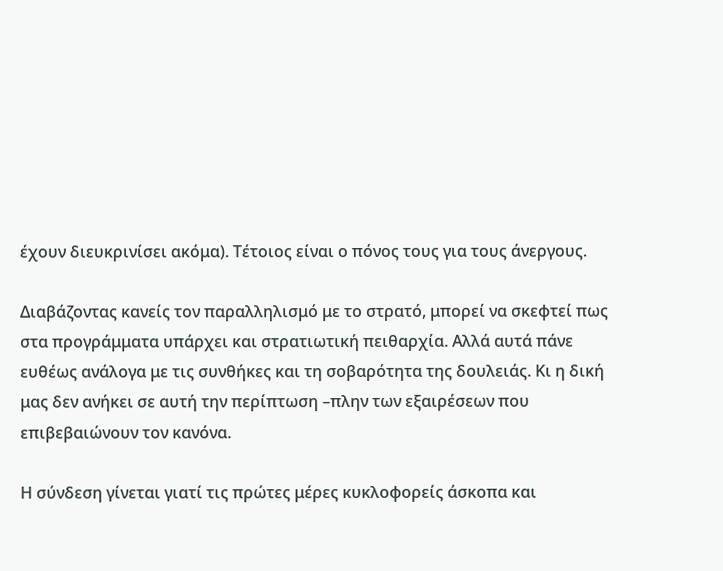έχουν διευκρινίσει ακόμα). Τέτοιος είναι ο πόνος τους για τους άνεργους.

Διαβάζοντας κανείς τον παραλληλισμό με το στρατό, μπορεί να σκεφτεί πως στα προγράμματα υπάρχει και στρατιωτική πειθαρχία. Αλλά αυτά πάνε ευθέως ανάλογα με τις συνθήκες και τη σοβαρότητα της δουλειάς. Κι η δική μας δεν ανήκει σε αυτή την περίπτωση –πλην των εξαιρέσεων που επιβεβαιώνουν τον κανόνα.

Η σύνδεση γίνεται γιατί τις πρώτες μέρες κυκλοφορείς άσκοπα και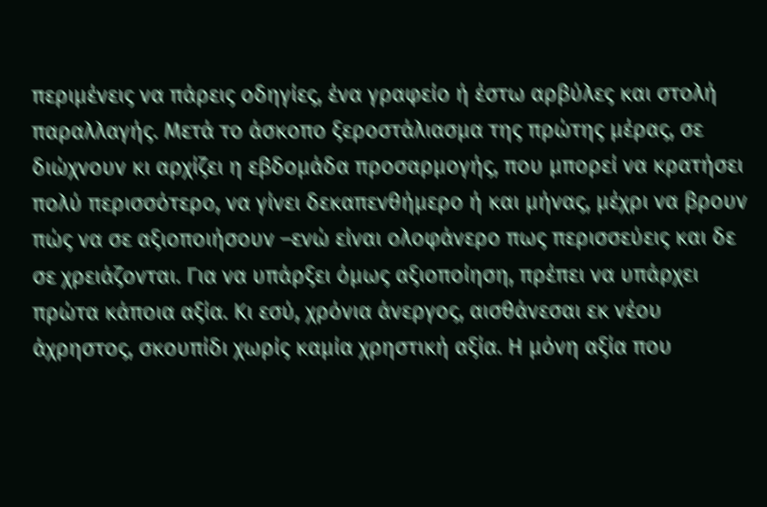περιμένεις να πάρεις οδηγίες, ένα γραφείο ή έστω αρβύλες και στολή παραλλαγής. Μετά το άσκοπο ξεροστάλιασμα της πρώτης μέρας, σε διώχνουν κι αρχίζει η εβδομάδα προσαρμογής, που μπορεί να κρατήσει πολύ περισσότερο, να γίνει δεκαπενθήμερο ή και μήνας, μέχρι να βρουν πώς να σε αξιοποιήσουν –ενώ είναι ολοφάνερο πως περισσεύεις και δε σε χρειάζονται. Για να υπάρξει όμως αξιοποίηση, πρέπει να υπάρχει πρώτα κάποια αξία. Κι εσύ, χρόνια άνεργος, αισθάνεσαι εκ νέου άχρηστος, σκουπίδι χωρίς καμία χρηστική αξία. Η μόνη αξία που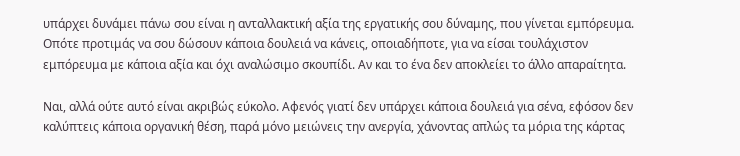υπάρχει δυνάμει πάνω σου είναι η ανταλλακτική αξία της εργατικής σου δύναμης, που γίνεται εμπόρευμα. Οπότε προτιμάς να σου δώσουν κάποια δουλειά να κάνεις, οποιαδήποτε, για να είσαι τουλάχιστον εμπόρευμα με κάποια αξία και όχι αναλώσιμο σκουπίδι. Αν και το ένα δεν αποκλείει το άλλο απαραίτητα.

Ναι, αλλά ούτε αυτό είναι ακριβώς εύκολο. Αφενός γιατί δεν υπάρχει κάποια δουλειά για σένα, εφόσον δεν καλύπτεις κάποια οργανική θέση, παρά μόνο μειώνεις την ανεργία, χάνοντας απλώς τα μόρια της κάρτας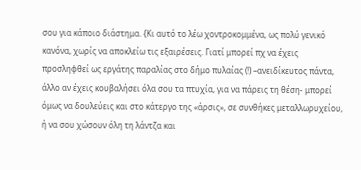σου για κάποιο διάστημα. {Κι αυτό το λέω χοντροκομμένα, ως πολύ γενικό κανόνα, χωρίς να αποκλείω τις εξαιρέσεις. Γιατί μπορεί πχ να έχεις προσληφθεί ως εργάτης παραλίας στο δήμο πυλαίας (!) –ανειδίκευτος πάντα, άλλο αν έχεις κουβαλήσει όλα σου τα πτυχία, για να πάρεις τη θέση- μπορεί όμως να δουλεύεις και στο κάτεργο της «άρσις», σε συνθήκες μεταλλωρυχείου, ή να σου χώσουν όλη τη λάντζα και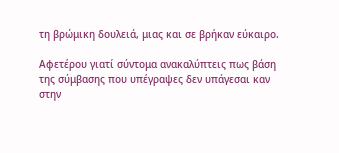τη βρώμικη δουλειά, μιας και σε βρήκαν εύκαιρο.

Αφετέρου γιατί σύντομα ανακαλύπτεις πως βάση της σύμβασης που υπέγραψες δεν υπάγεσαι καν στην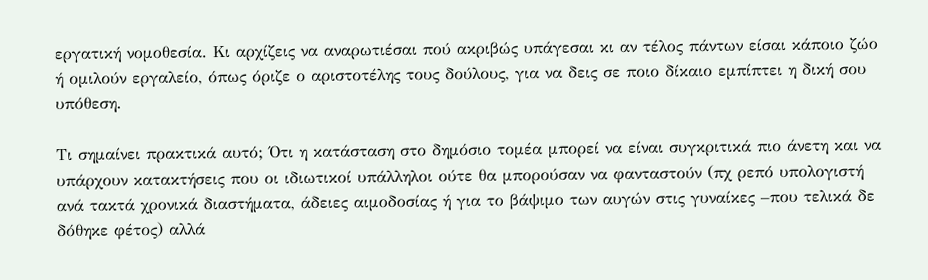εργατική νομοθεσία. Κι αρχίζεις να αναρωτιέσαι πού ακριβώς υπάγεσαι κι αν τέλος πάντων είσαι κάποιο ζώο ή ομιλούν εργαλείο, όπως όριζε ο αριστοτέλης τους δούλους, για να δεις σε ποιο δίκαιο εμπίπτει η δική σου υπόθεση.

Τι σημαίνει πρακτικά αυτό; Ότι η κατάσταση στο δημόσιο τομέα μπορεί να είναι συγκριτικά πιο άνετη και να υπάρχουν κατακτήσεις που οι ιδιωτικοί υπάλληλοι ούτε θα μπορούσαν να φανταστούν (πχ ρεπό υπολογιστή ανά τακτά χρονικά διαστήματα, άδειες αιμοδοσίας ή για το βάψιμο των αυγών στις γυναίκες –που τελικά δε δόθηκε φέτος) αλλά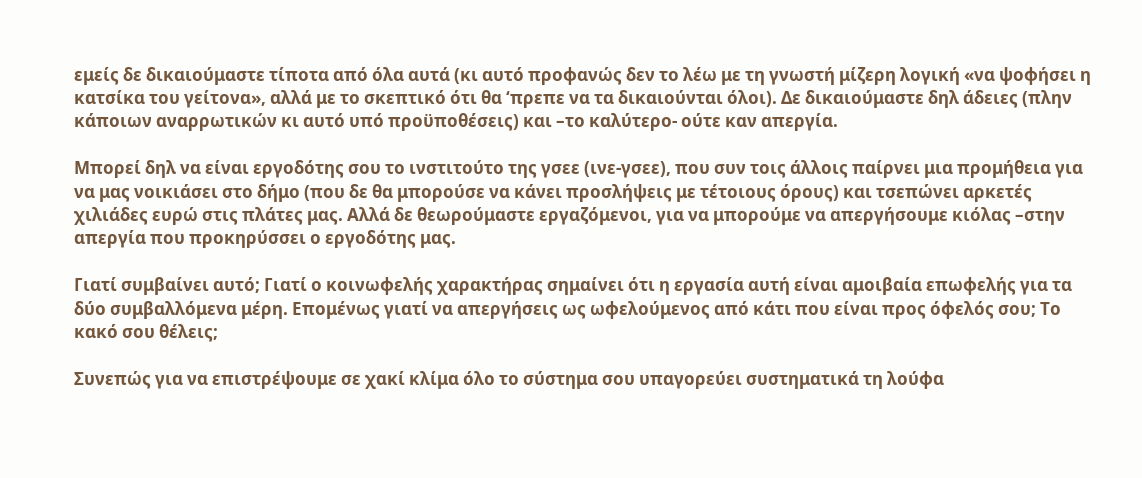εμείς δε δικαιούμαστε τίποτα από όλα αυτά (κι αυτό προφανώς δεν το λέω με τη γνωστή μίζερη λογική «να ψοφήσει η κατσίκα του γείτονα», αλλά με το σκεπτικό ότι θα ‘πρεπε να τα δικαιούνται όλοι). Δε δικαιούμαστε δηλ άδειες (πλην κάποιων αναρρωτικών κι αυτό υπό προϋποθέσεις) και –το καλύτερο- ούτε καν απεργία.

Μπορεί δηλ να είναι εργοδότης σου το ινστιτούτο της γσεε (ινε-γσεε), που συν τοις άλλοις παίρνει μια προμήθεια για να μας νοικιάσει στο δήμο (που δε θα μπορούσε να κάνει προσλήψεις με τέτοιους όρους) και τσεπώνει αρκετές χιλιάδες ευρώ στις πλάτες μας. Αλλά δε θεωρούμαστε εργαζόμενοι, για να μπορούμε να απεργήσουμε κιόλας –στην απεργία που προκηρύσσει ο εργοδότης μας.

Γιατί συμβαίνει αυτό; Γιατί ο κοινωφελής χαρακτήρας σημαίνει ότι η εργασία αυτή είναι αμοιβαία επωφελής για τα δύο συμβαλλόμενα μέρη. Επομένως γιατί να απεργήσεις ως ωφελούμενος από κάτι που είναι προς όφελός σου; Το κακό σου θέλεις;

Συνεπώς για να επιστρέψουμε σε χακί κλίμα όλο το σύστημα σου υπαγορεύει συστηματικά τη λούφα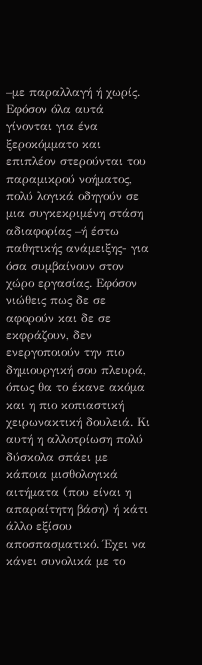–με παραλλαγή ή χωρίς. Εφόσον όλα αυτά γίνονται για ένα ξεροκόμματο και επιπλέον στερούνται του παραμικρού νοήματος, πολύ λογικά οδηγούν σε μια συγκεκριμένη στάση αδιαφορίας –ή έστω παθητικής ανάμειξης- για όσα συμβαίνουν στον χώρο εργασίας. Εφόσον νιώθεις πως δε σε αφορούν και δε σε εκφράζουν, δεν ενεργοποιούν την πιο δημιουργική σου πλευρά, όπως θα το έκανε ακόμα και η πιο κοπιαστική χειρωνακτική δουλειά. Κι αυτή η αλλοτρίωση πολύ δύσκολα σπάει με κάποια μισθολογικά αιτήματα (που είναι η απαραίτητη βάση) ή κάτι άλλο εξίσου αποσπασματικό. Έχει να κάνει συνολικά με το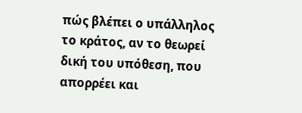πώς βλέπει ο υπάλληλος το κράτος, αν το θεωρεί δική του υπόθεση, που απορρέει και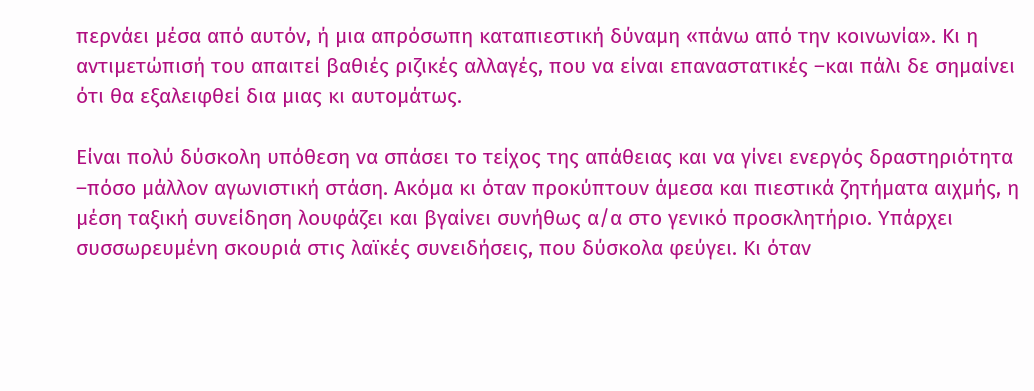περνάει μέσα από αυτόν, ή μια απρόσωπη καταπιεστική δύναμη «πάνω από την κοινωνία». Κι η αντιμετώπισή του απαιτεί βαθιές ριζικές αλλαγές, που να είναι επαναστατικές –και πάλι δε σημαίνει ότι θα εξαλειφθεί δια μιας κι αυτομάτως.

Είναι πολύ δύσκολη υπόθεση να σπάσει το τείχος της απάθειας και να γίνει ενεργός δραστηριότητα –πόσο μάλλον αγωνιστική στάση. Ακόμα κι όταν προκύπτουν άμεσα και πιεστικά ζητήματα αιχμής, η μέση ταξική συνείδηση λουφάζει και βγαίνει συνήθως α/α στο γενικό προσκλητήριο. Υπάρχει συσσωρευμένη σκουριά στις λαϊκές συνειδήσεις, που δύσκολα φεύγει. Κι όταν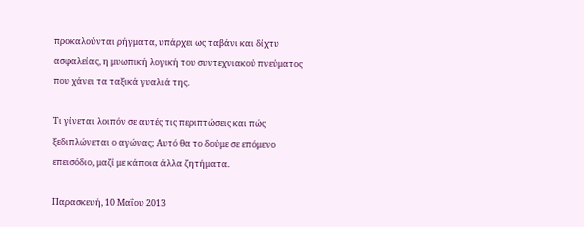προκαλούνται ρήγματα, υπάρχει ως ταβάνι και δίχτυ ασφαλείας, η μυωπική λογική του συντεχνιακού πνεύματος που χάνει τα ταξικά γυαλιά της.

Τι γίνεται λοιπόν σε αυτές τις περιπτώσεις και πώς ξεδιπλώνεται ο αγώνας; Αυτό θα το δούμε σε επόμενο επεισόδιο, μαζί με κάποια άλλα ζητήματα.

Παρασκευή, 10 Μαΐου 2013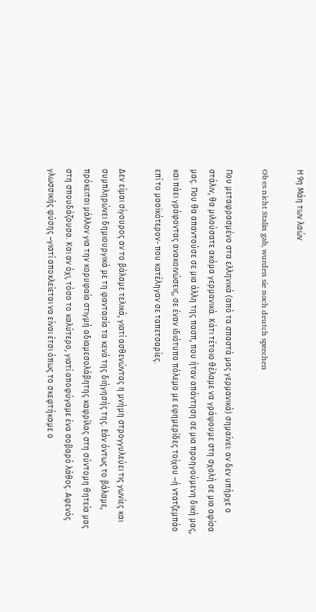Η 9η Μάη των λαών

Ob es nicht Stalin gab, wurden sie noch deutch sprechen

Που μεταφρασμένο στα ελληνικά (από τα σπαστά μας γερμανικά) σημαίνει: αν δεν υπήρχε ο στάλιν, θα μιλούσατε ακόμα γερμανικά. Κάτι τέτοιο θέλαμε να γράψουμε στη σχολή σε μια αφίσα μας. Που θα απαντούσε σε μια άλλη της πασπ, που ήταν απάντηση σε μια προηγούμενη δική μας, και πάει γράφοντας ανακοινώσεις, σε έναν ιδιότυπο πόλεμο με εφημερίδες τοίχου –ή ντατζεμπάο επί το μαοϊκότερον- που κατέληγαν σε ταπετσαρίες.

Δεν είμαι σίγουρος αν το βάλαμε τελικά, γιατί ασθενώντας η μνήμη στρογγυλεύει τις γωνίες και συμπληρώνει δημιουργικά με τη φαντασία τα κενά της διήγησής της. Εάν όντως το βάλαμε, πρόκειται μάλλον για την κορυφαία στιγμή αδιαμεσολάβητης καφρίλας στη σύντομη θητεία μας στη σπουδάζουσα. Και αν όχι, τόσο το καλύτερο, γιατί αποφύγαμε ένα σοβαρό λάθος. Αφενός γλωσσικής φύσης –γιατί αποκλείεται να είναι έτσι όπως το σκεφτήκαμε ο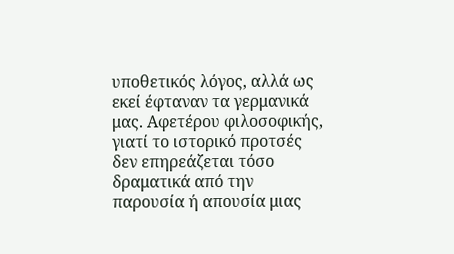υποθετικός λόγος, αλλά ως εκεί έφταναν τα γερμανικά μας. Αφετέρου φιλοσοφικής, γιατί το ιστορικό προτσές δεν επηρεάζεται τόσο δραματικά από την παρουσία ή απουσία μιας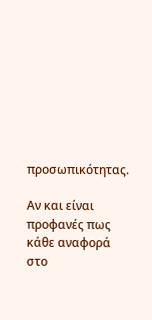προσωπικότητας.

Αν και είναι προφανές πως κάθε αναφορά στο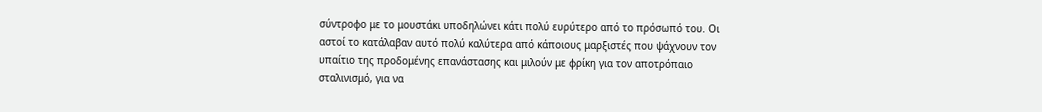σύντροφο με το μουστάκι υποδηλώνει κάτι πολύ ευρύτερο από το πρόσωπό του. Οι αστοί το κατάλαβαν αυτό πολύ καλύτερα από κάποιους μαρξιστές που ψάχνουν τον υπαίτιο της προδομένης επανάστασης και μιλούν με φρίκη για τον αποτρόπαιο σταλινισμό, για να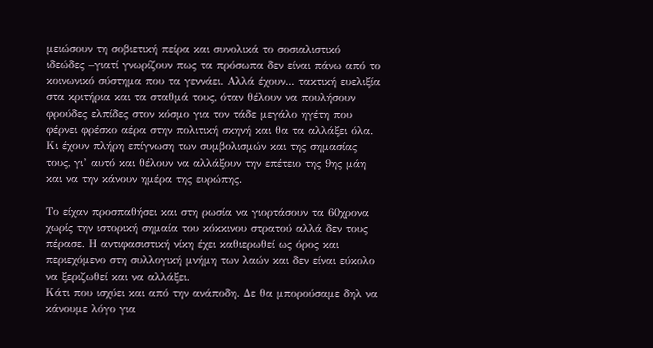μειώσουν τη σοβιετική πείρα και συνολικά το σοσιαλιστικό ιδεώδες –γιατί γνωρίζουν πως τα πρόσωπα δεν είναι πάνω από το κοινωνικό σύστημα που τα γεννάει. Αλλά έχουν... τακτική ευελιξία στα κριτήρια και τα σταθμά τους, όταν θέλουν να πουλήσουν φρούδες ελπίδες στον κόσμο για τον τάδε μεγάλο ηγέτη που φέρνει φρέσκο αέρα στην πολιτική σκηνή και θα τα αλλάξει όλα. Κι έχουν πλήρη επίγνωση των συμβολισμών και της σημασίας τους, γι’ αυτό και θέλουν να αλλάξουν την επέτειο της 9ης μάη και να την κάνουν ημέρα της ευρώπης.

Το είχαν προσπαθήσει και στη ρωσία να γιορτάσουν τα 60χρονα χωρίς την ιστορική σημαία του κόκκινου στρατού αλλά δεν τους πέρασε. Η αντιφασιστική νίκη έχει καθιερωθεί ως όρος και περιεχόμενο στη συλλογική μνήμη των λαών και δεν είναι εύκολο να ξεριζωθεί και να αλλάξει.
Κάτι που ισχύει και από την ανάποδη. Δε θα μπορούσαμε δηλ να κάνουμε λόγο για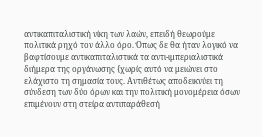αντικαπιταλιστική νίκη των λαών, επειδή θεωρούμε πολιτικά ρηχό τον άλλο όρο. Όπως δε θα ήταν λογικό να βαφτίσουμε αντικαπιταλιστικά τα αντι-ιμπεριαλιστικά διήμερα της οργάνωσης {χωρίς αυτό να μειώνει στο ελάχιστο τη σημασία τους. Αντιθέτως αποδεικνύει τη σύνδεση των δύο όρων και την πολιτική μονομέρεια όσων επιμένουν στη στείρα αντιπαράθεσή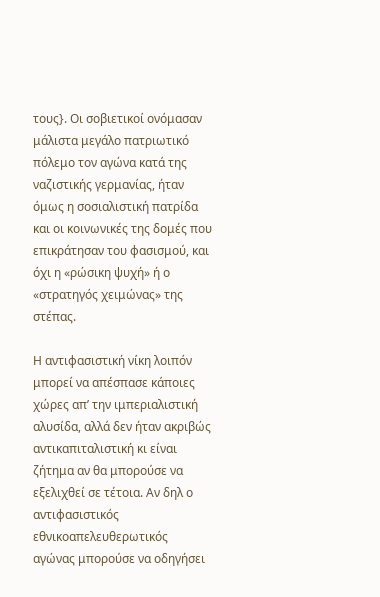τους}. Οι σοβιετικοί ονόμασαν μάλιστα μεγάλο πατριωτικό πόλεμο τον αγώνα κατά της ναζιστικής γερμανίας, ήταν όμως η σοσιαλιστική πατρίδα και οι κοινωνικές της δομές που επικράτησαν του φασισμού, και όχι η «ρώσικη ψυχή» ή ο «στρατηγός χειμώνας» της στέπας.

Η αντιφασιστική νίκη λοιπόν μπορεί να απέσπασε κάποιες χώρες απ’ την ιμπεριαλιστική αλυσίδα, αλλά δεν ήταν ακριβώς αντικαπιταλιστική κι είναι ζήτημα αν θα μπορούσε να εξελιχθεί σε τέτοια. Αν δηλ ο αντιφασιστικός εθνικοαπελευθερωτικός αγώνας μπορούσε να οδηγήσει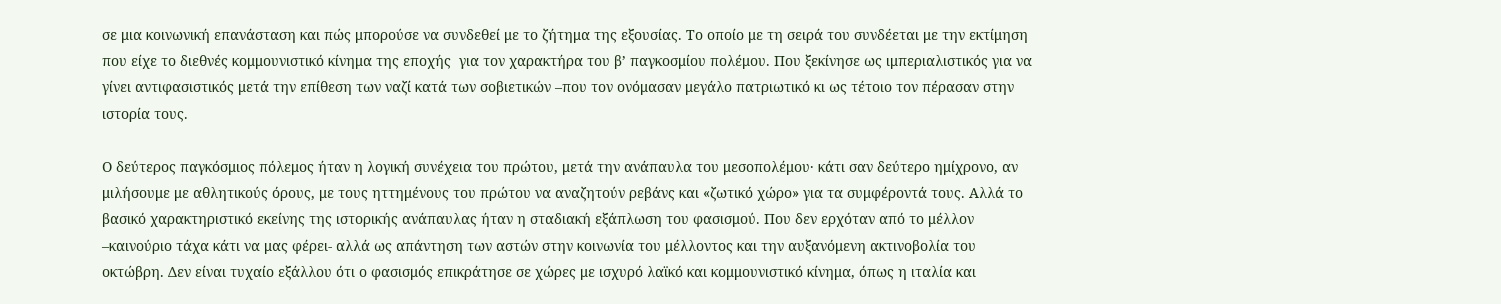σε μια κοινωνική επανάσταση και πώς μπορούσε να συνδεθεί με το ζήτημα της εξουσίας. Το οποίο με τη σειρά του συνδέεται με την εκτίμηση που είχε το διεθνές κομμουνιστικό κίνημα της εποχής  για τον χαρακτήρα του β’ παγκοσμίου πολέμου. Που ξεκίνησε ως ιμπεριαλιστικός για να γίνει αντιφασιστικός μετά την επίθεση των ναζί κατά των σοβιετικών –που τον ονόμασαν μεγάλο πατριωτικό κι ως τέτοιο τον πέρασαν στην ιστορία τους.

Ο δεύτερος παγκόσμιος πόλεμος ήταν η λογική συνέχεια του πρώτου, μετά την ανάπαυλα του μεσοπολέμου· κάτι σαν δεύτερο ημίχρονο, αν μιλήσουμε με αθλητικούς όρους, με τους ηττημένους του πρώτου να αναζητούν ρεβάνς και «ζωτικό χώρο» για τα συμφέροντά τους. Αλλά το βασικό χαρακτηριστικό εκείνης της ιστορικής ανάπαυλας ήταν η σταδιακή εξάπλωση του φασισμού. Που δεν ερχόταν από το μέλλον –καινούριο τάχα κάτι να μας φέρει- αλλά ως απάντηση των αστών στην κοινωνία του μέλλοντος και την αυξανόμενη ακτινοβολία του οκτώβρη. Δεν είναι τυχαίο εξάλλου ότι ο φασισμός επικράτησε σε χώρες με ισχυρό λαϊκό και κομμουνιστικό κίνημα, όπως η ιταλία και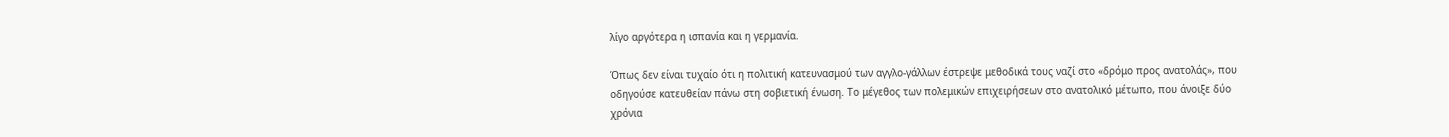λίγο αργότερα η ισπανία και η γερμανία.

Όπως δεν είναι τυχαίο ότι η πολιτική κατευνασμού των αγγλο-γάλλων έστρεψε μεθοδικά τους ναζί στο «δρόμο προς ανατολάς», που οδηγούσε κατευθείαν πάνω στη σοβιετική ένωση. Το μέγεθος των πολεμικών επιχειρήσεων στο ανατολικό μέτωπο, που άνοιξε δύο χρόνια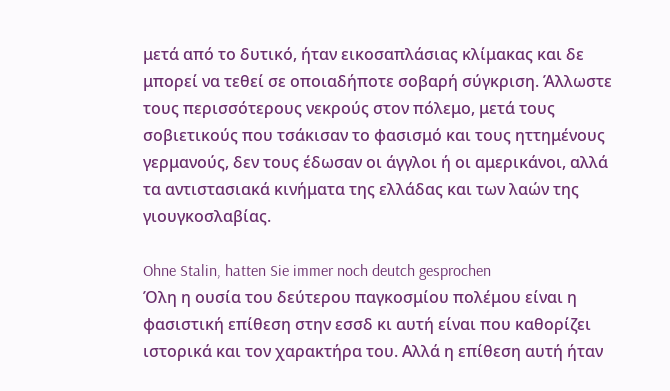μετά από το δυτικό, ήταν εικοσαπλάσιας κλίμακας και δε μπορεί να τεθεί σε οποιαδήποτε σοβαρή σύγκριση. Άλλωστε τους περισσότερους νεκρούς στον πόλεμο, μετά τους σοβιετικούς που τσάκισαν το φασισμό και τους ηττημένους γερμανούς, δεν τους έδωσαν οι άγγλοι ή οι αμερικάνοι, αλλά τα αντιστασιακά κινήματα της ελλάδας και των λαών της γιουγκοσλαβίας.

Ohne Stalin, hatten Sie immer noch deutch gesprochen
Όλη η ουσία του δεύτερου παγκοσμίου πολέμου είναι η φασιστική επίθεση στην εσσδ κι αυτή είναι που καθορίζει ιστορικά και τον χαρακτήρα του. Αλλά η επίθεση αυτή ήταν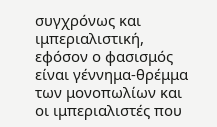συγχρόνως και ιμπεριαλιστική, εφόσον ο φασισμός είναι γέννημα-θρέμμα των μονοπωλίων και οι ιμπεριαλιστές που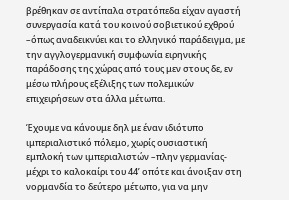βρέθηκαν σε αντίπαλα στρατόπεδα είχαν αγαστή συνεργασία κατά του κοινού σοβιετικού εχθρού –όπως αναδεικνύει και το ελληνικό παράδειγμα, με την αγγλογερμανική συμφωνία ειρηνικής παράδοσης της χώρας από τους μεν στους δε, εν μέσω πλήρους εξέλιξης των πολεμικών επιχειρήσεων στα άλλα μέτωπα.

Έχουμε να κάνουμε δηλ με έναν ιδιότυπο ιμπεριαλιστικό πόλεμο, χωρίς ουσιαστική εμπλοκή των ιμπεριαλιστών –πλην γερμανίας- μέχρι το καλοκαίρι του 44’ οπότε και άνοιξαν στη νορμανδία το δεύτερο μέτωπο, για να μην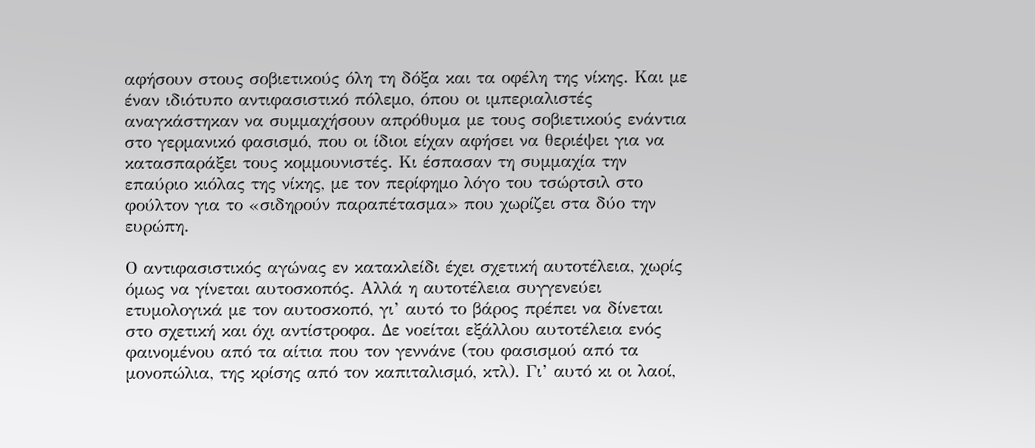αφήσουν στους σοβιετικούς όλη τη δόξα και τα οφέλη της νίκης. Και με έναν ιδιότυπο αντιφασιστικό πόλεμο, όπου οι ιμπεριαλιστές αναγκάστηκαν να συμμαχήσουν απρόθυμα με τους σοβιετικούς ενάντια στο γερμανικό φασισμό, που οι ίδιοι είχαν αφήσει να θεριέψει για να κατασπαράξει τους κομμουνιστές. Κι έσπασαν τη συμμαχία την επαύριο κιόλας της νίκης, με τον περίφημο λόγο του τσώρτσιλ στο φούλτον για το «σιδηρούν παραπέτασμα» που χωρίζει στα δύο την ευρώπη.

Ο αντιφασιστικός αγώνας εν κατακλείδι έχει σχετική αυτοτέλεια, χωρίς όμως να γίνεται αυτοσκοπός. Αλλά η αυτοτέλεια συγγενεύει ετυμολογικά με τον αυτοσκοπό, γι’ αυτό το βάρος πρέπει να δίνεται στο σχετική και όχι αντίστροφα. Δε νοείται εξάλλου αυτοτέλεια ενός φαινομένου από τα αίτια που τον γεννάνε (του φασισμού από τα μονοπώλια, της κρίσης από τον καπιταλισμό, κτλ). Γι’ αυτό κι οι λαοί,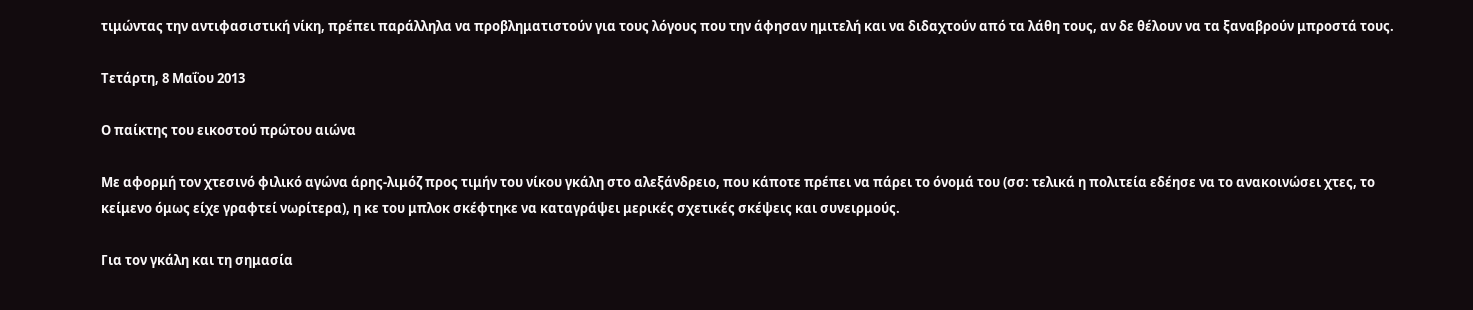τιμώντας την αντιφασιστική νίκη, πρέπει παράλληλα να προβληματιστούν για τους λόγους που την άφησαν ημιτελή και να διδαχτούν από τα λάθη τους, αν δε θέλουν να τα ξαναβρούν μπροστά τους.

Τετάρτη, 8 Μαΐου 2013

Ο παίκτης του εικοστού πρώτου αιώνα

Με αφορμή τον χτεσινό φιλικό αγώνα άρης-λιμόζ προς τιμήν του νίκου γκάλη στο αλεξάνδρειο, που κάποτε πρέπει να πάρει το όνομά του (σσ: τελικά η πολιτεία εδέησε να το ανακοινώσει χτες, το κείμενο όμως είχε γραφτεί νωρίτερα), η κε του μπλοκ σκέφτηκε να καταγράψει μερικές σχετικές σκέψεις και συνειρμούς.

Για τον γκάλη και τη σημασία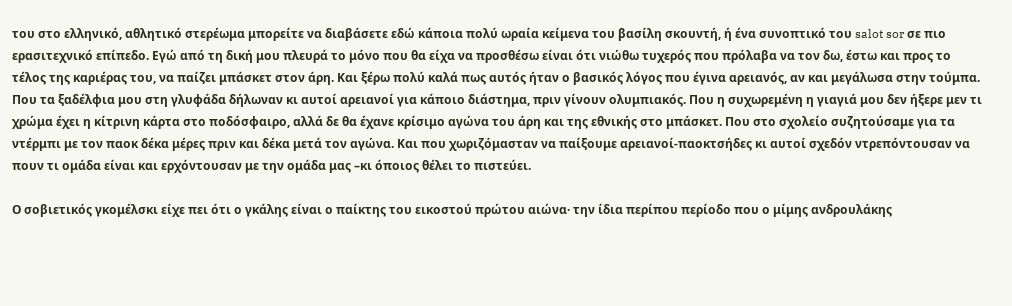του στο ελληνικό, αθλητικό στερέωμα μπορείτε να διαβάσετε εδώ κάποια πολύ ωραία κείμενα του βασίλη σκουντή, ή ένα συνοπτικό του salot sor σε πιο ερασιτεχνικό επίπεδο. Εγώ από τη δική μου πλευρά το μόνο που θα είχα να προσθέσω είναι ότι νιώθω τυχερός που πρόλαβα να τον δω, έστω και προς το τέλος της καριέρας του, να παίζει μπάσκετ στον άρη. Και ξέρω πολύ καλά πως αυτός ήταν ο βασικός λόγος που έγινα αρειανός, αν και μεγάλωσα στην τούμπα. Που τα ξαδέλφια μου στη γλυφάδα δήλωναν κι αυτοί αρειανοί για κάποιο διάστημα, πριν γίνουν ολυμπιακός. Που η συχωρεμένη η γιαγιά μου δεν ήξερε μεν τι χρώμα έχει η κίτρινη κάρτα στο ποδόσφαιρο, αλλά δε θα έχανε κρίσιμο αγώνα του άρη και της εθνικής στο μπάσκετ. Που στο σχολείο συζητούσαμε για τα ντέρμπι με τον παοκ δέκα μέρες πριν και δέκα μετά τον αγώνα. Και που χωριζόμασταν να παίξουμε αρειανοί-παοκτσήδες κι αυτοί σχεδόν ντρεπόντουσαν να πουν τι ομάδα είναι και ερχόντουσαν με την ομάδα μας –κι όποιος θέλει το πιστεύει.

Ο σοβιετικός γκομέλσκι είχε πει ότι ο γκάλης είναι ο παίκτης του εικοστού πρώτου αιώνα· την ίδια περίπου περίοδο που ο μίμης ανδρουλάκης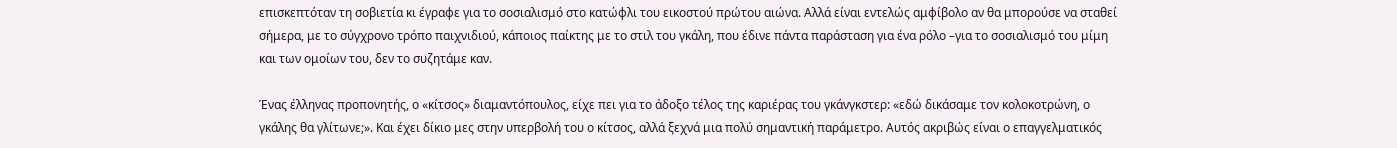επισκεπτόταν τη σοβιετία κι έγραφε για το σοσιαλισμό στο κατώφλι του εικοστού πρώτου αιώνα. Αλλά είναι εντελώς αμφίβολο αν θα μπορούσε να σταθεί σήμερα, με το σύγχρονο τρόπο παιχνιδιού, κάποιος παίκτης με το στιλ του γκάλη, που έδινε πάντα παράσταση για ένα ρόλο –για το σοσιαλισμό του μίμη και των ομοίων του, δεν το συζητάμε καν.

Ένας έλληνας προπονητής, ο «κίτσος» διαμαντόπουλος, είχε πει για το άδοξο τέλος της καριέρας του γκάνγκστερ: «εδώ δικάσαμε τον κολοκοτρώνη, ο γκάλης θα γλίτωνε;». Και έχει δίκιο μες στην υπερβολή του ο κίτσος, αλλά ξεχνά μια πολύ σημαντική παράμετρο. Αυτός ακριβώς είναι ο επαγγελματικός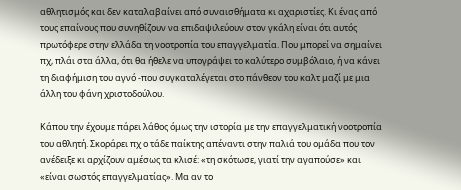αθλητισμός και δεν καταλαβαίνει από συναισθήματα κι αχαριστίες. Κι ένας από τους επαίνους που συνηθίζουν να επιδαψιλεύουν στον γκάλη είναι ότι αυτός πρωτόφερε στην ελλάδα τη νοοτροπία του επαγγελματία. Που μπορεί να σημαίνει πχ, πλάι στα άλλα, ότι θα ήθελε να υπογράψει το καλύτερο συμβόλαιο, ή να κάνει τη διαφήμιση του αγνό -που συγκαταλέγεται στο πάνθεον του καλτ μαζί με μια άλλη του φάνη χριστοδούλου.

Κάπου την έχουμε πάρει λάθος όμως την ιστορία με την επαγγελματική νοοτροπία του αθλητή. Σκοράρει πχ ο τάδε παίκτης απέναντι στην παλιά του ομάδα που τον ανέδειξε κι αρχίζουν αμέσως τα κλισέ: «τη σκότωσε, γιατί την αγαπούσε» και «είναι σωστός επαγγελματίας». Μα αν το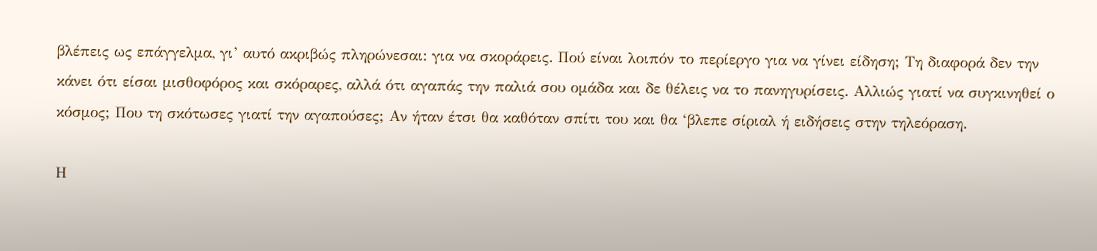βλέπεις ως επάγγελμα, γι’ αυτό ακριβώς πληρώνεσαι: για να σκοράρεις. Πού είναι λοιπόν το περίεργο για να γίνει είδηση; Τη διαφορά δεν την κάνει ότι είσαι μισθοφόρος και σκόραρες, αλλά ότι αγαπάς την παλιά σου ομάδα και δε θέλεις να το πανηγυρίσεις. Αλλιώς γιατί να συγκινηθεί ο κόσμος; Που τη σκότωσες γιατί την αγαπούσες; Αν ήταν έτσι θα καθόταν σπίτι του και θα ‘βλεπε σίριαλ ή ειδήσεις στην τηλεόραση.

Η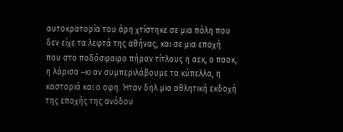αυτοκρατορία του άρη χτίστηκε σε μια πόλη που δεν είχε τα λεφτά της αθήνας, και σε μια εποχή που στο ποδόσφαιρο πήραν τίτλους η αεκ, ο παοκ, η λάρισα –κι αν συμπεριλάβουμε τα κύπελλα, η καστοριά και ο οφη. Ήταν δηλ μια αθλητική εκδοχή της εποχής της ανόδου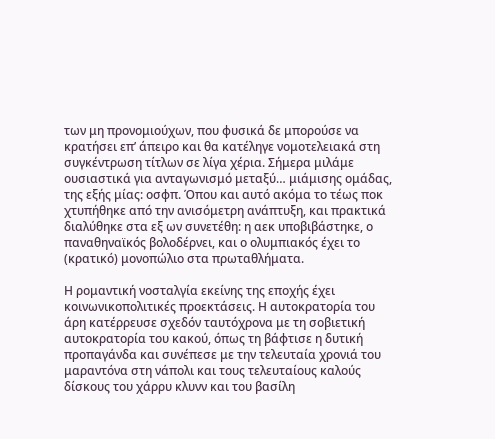των μη προνομιούχων, που φυσικά δε μπορούσε να κρατήσει επ’ άπειρο και θα κατέληγε νομοτελειακά στη συγκέντρωση τίτλων σε λίγα χέρια. Σήμερα μιλάμε ουσιαστικά για ανταγωνισμό μεταξύ… μιάμισης ομάδας, της εξής μίας: οσφπ. Όπου και αυτό ακόμα το τέως ποκ χτυπήθηκε από την ανισόμετρη ανάπτυξη, και πρακτικά διαλύθηκε στα εξ ων συνετέθη: η αεκ υποβιβάστηκε, ο παναθηναϊκός βολοδέρνει, και ο ολυμπιακός έχει το (κρατικό) μονοπώλιο στα πρωταθλήματα.

Η ρομαντική νοσταλγία εκείνης της εποχής έχει κοινωνικοπολιτικές προεκτάσεις. Η αυτοκρατορία του άρη κατέρρευσε σχεδόν ταυτόχρονα με τη σοβιετική αυτοκρατορία του κακού, όπως τη βάφτισε η δυτική προπαγάνδα και συνέπεσε με την τελευταία χρονιά του μαραντόνα στη νάπολι και τους τελευταίους καλούς δίσκους του χάρρυ κλυνν και του βασίλη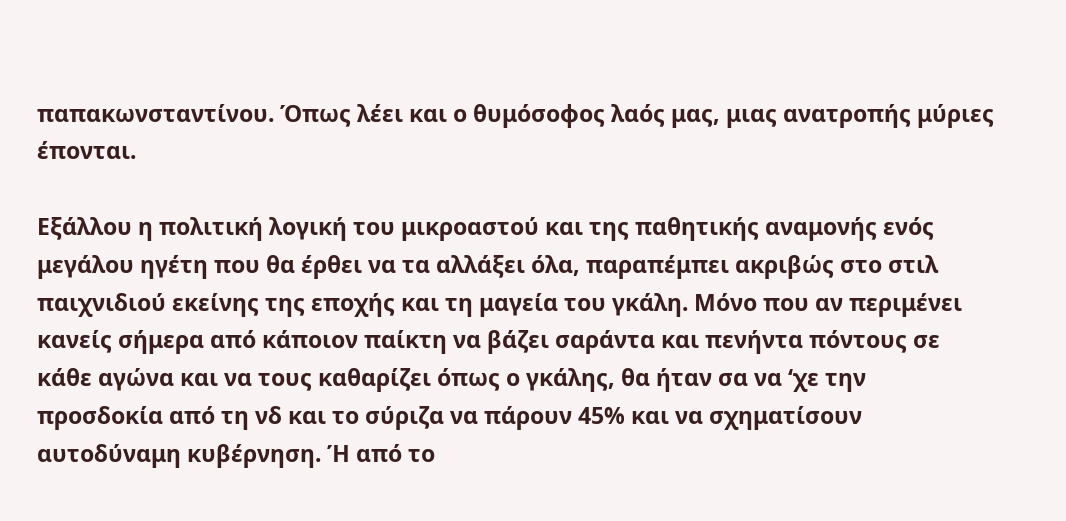παπακωνσταντίνου. Όπως λέει και ο θυμόσοφος λαός μας, μιας ανατροπής μύριες έπονται.

Εξάλλου η πολιτική λογική του μικροαστού και της παθητικής αναμονής ενός μεγάλου ηγέτη που θα έρθει να τα αλλάξει όλα, παραπέμπει ακριβώς στο στιλ παιχνιδιού εκείνης της εποχής και τη μαγεία του γκάλη. Μόνο που αν περιμένει κανείς σήμερα από κάποιον παίκτη να βάζει σαράντα και πενήντα πόντους σε κάθε αγώνα και να τους καθαρίζει όπως ο γκάλης, θα ήταν σα να ‘χε την προσδοκία από τη νδ και το σύριζα να πάρουν 45% και να σχηματίσουν αυτοδύναμη κυβέρνηση. Ή από το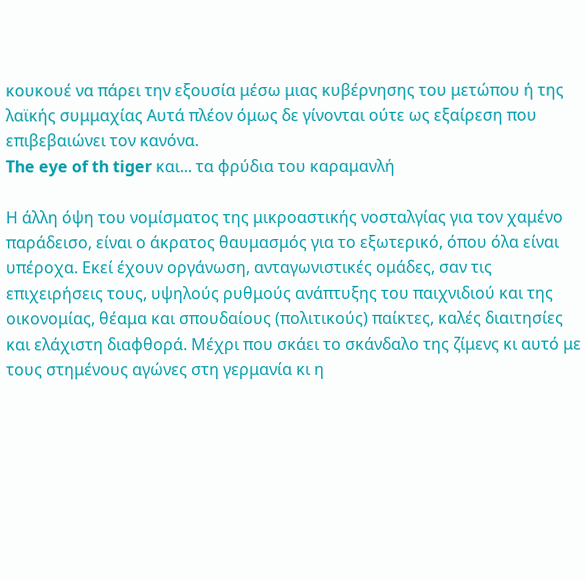κουκουέ να πάρει την εξουσία μέσω μιας κυβέρνησης του μετώπου ή της λαϊκής συμμαχίας Αυτά πλέον όμως δε γίνονται ούτε ως εξαίρεση που επιβεβαιώνει τον κανόνα.
The eye of th tiger και... τα φρύδια του καραμανλή

Η άλλη όψη του νομίσματος της μικροαστικής νοσταλγίας για τον χαμένο παράδεισο, είναι ο άκρατος θαυμασμός για το εξωτερικό, όπου όλα είναι υπέροχα. Εκεί έχουν οργάνωση, ανταγωνιστικές ομάδες, σαν τις επιχειρήσεις τους, υψηλούς ρυθμούς ανάπτυξης του παιχνιδιού και της οικονομίας, θέαμα και σπουδαίους (πολιτικούς) παίκτες, καλές διαιτησίες και ελάχιστη διαφθορά. Μέχρι που σκάει το σκάνδαλο της ζίμενς κι αυτό με τους στημένους αγώνες στη γερμανία κι η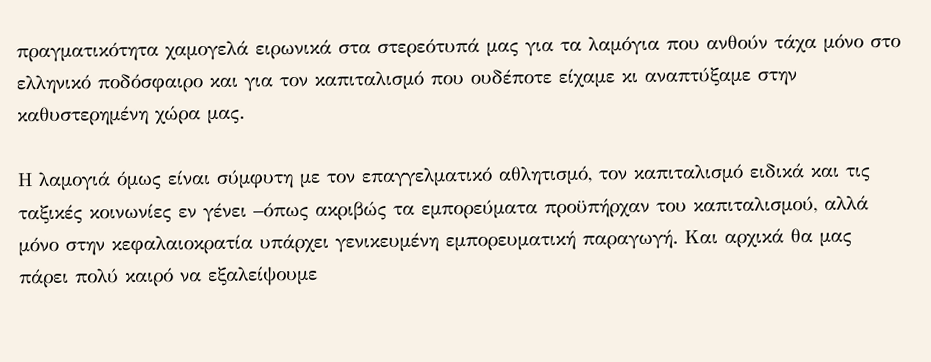πραγματικότητα χαμογελά ειρωνικά στα στερεότυπά μας για τα λαμόγια που ανθούν τάχα μόνο στο ελληνικό ποδόσφαιρο και για τον καπιταλισμό που ουδέποτε είχαμε κι αναπτύξαμε στην καθυστερημένη χώρα μας.

Η λαμογιά όμως είναι σύμφυτη με τον επαγγελματικό αθλητισμό, τον καπιταλισμό ειδικά και τις ταξικές κοινωνίες εν γένει –όπως ακριβώς τα εμπορεύματα προϋπήρχαν του καπιταλισμού, αλλά μόνο στην κεφαλαιοκρατία υπάρχει γενικευμένη εμπορευματική παραγωγή. Και αρχικά θα μας πάρει πολύ καιρό να εξαλείψουμε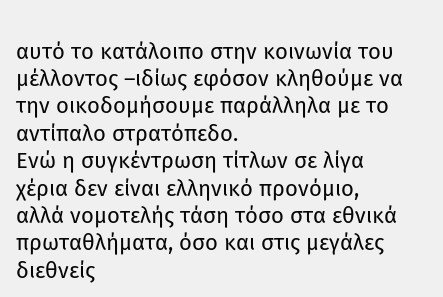αυτό το κατάλοιπο στην κοινωνία του μέλλοντος –ιδίως εφόσον κληθούμε να την οικοδομήσουμε παράλληλα με το αντίπαλο στρατόπεδο.
Ενώ η συγκέντρωση τίτλων σε λίγα χέρια δεν είναι ελληνικό προνόμιο, αλλά νομοτελής τάση τόσο στα εθνικά πρωταθλήματα, όσο και στις μεγάλες διεθνείς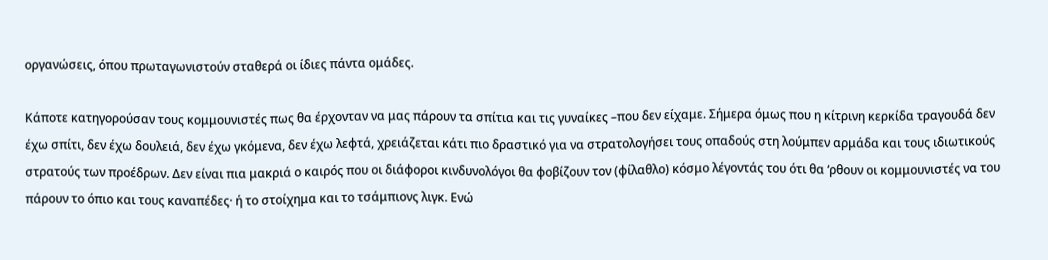οργανώσεις, όπου πρωταγωνιστούν σταθερά οι ίδιες πάντα ομάδες.

Κάποτε κατηγορούσαν τους κομμουνιστές πως θα έρχονταν να μας πάρουν τα σπίτια και τις γυναίκες –που δεν είχαμε. Σήμερα όμως που η κίτρινη κερκίδα τραγουδά δεν έχω σπίτι, δεν έχω δουλειά, δεν έχω γκόμενα, δεν έχω λεφτά, χρειάζεται κάτι πιο δραστικό για να στρατολογήσει τους οπαδούς στη λούμπεν αρμάδα και τους ιδιωτικούς στρατούς των προέδρων. Δεν είναι πια μακριά ο καιρός που οι διάφοροι κινδυνολόγοι θα φοβίζουν τον (φίλαθλο) κόσμο λέγοντάς του ότι θα ‘ρθουν οι κομμουνιστές να του πάρουν το όπιο και τους καναπέδες· ή το στοίχημα και το τσάμπιονς λιγκ. Ενώ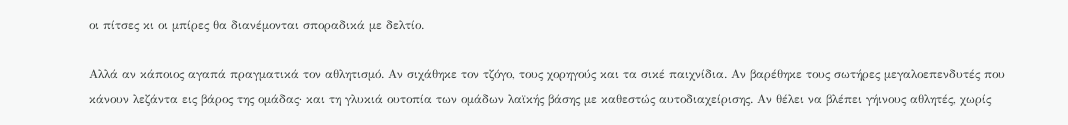οι πίτσες κι οι μπίρες θα διανέμονται σποραδικά με δελτίο.

Αλλά αν κάποιος αγαπά πραγματικά τον αθλητισμό. Αν σιχάθηκε τον τζόγο, τους χορηγούς και τα σικέ παιχνίδια. Αν βαρέθηκε τους σωτήρες μεγαλοεπενδυτές που κάνουν λεζάντα εις βάρος της ομάδας· και τη γλυκιά ουτοπία των ομάδων λαϊκής βάσης με καθεστώς αυτοδιαχείρισης. Αν θέλει να βλέπει γήινους αθλητές, χωρίς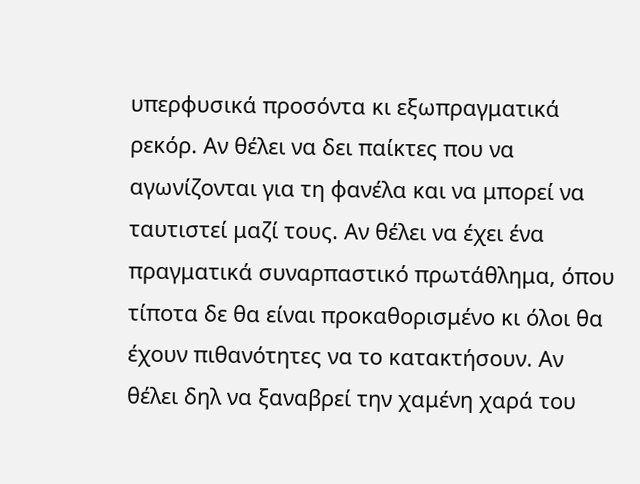υπερφυσικά προσόντα κι εξωπραγματικά ρεκόρ. Αν θέλει να δει παίκτες που να αγωνίζονται για τη φανέλα και να μπορεί να ταυτιστεί μαζί τους. Αν θέλει να έχει ένα πραγματικά συναρπαστικό πρωτάθλημα, όπου τίποτα δε θα είναι προκαθορισμένο κι όλοι θα έχουν πιθανότητες να το κατακτήσουν. Αν θέλει δηλ να ξαναβρεί την χαμένη χαρά του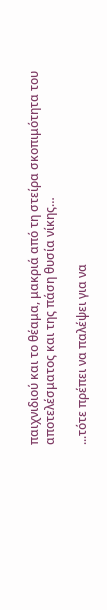παιχνιδιού και το θέαμα, μακριά από τη στείρα σκοπιμότητα του αποτελέσματος και της πάση θυσία νίκης…

...τότε πρέπει να παλέψει για να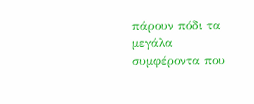πάρουν πόδι τα μεγάλα συμφέροντα που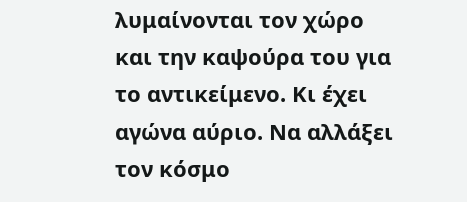λυμαίνονται τον χώρο και την καψούρα του για το αντικείμενο. Κι έχει αγώνα αύριο. Να αλλάξει τον κόσμο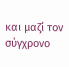και μαζί τον σύγχρονο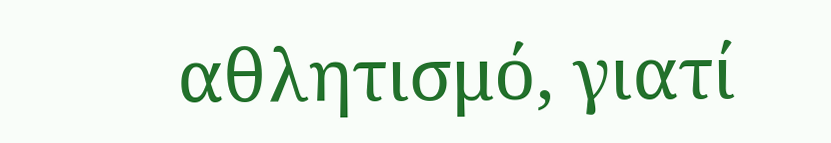αθλητισμό, γιατί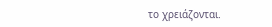το χρειάζονται.